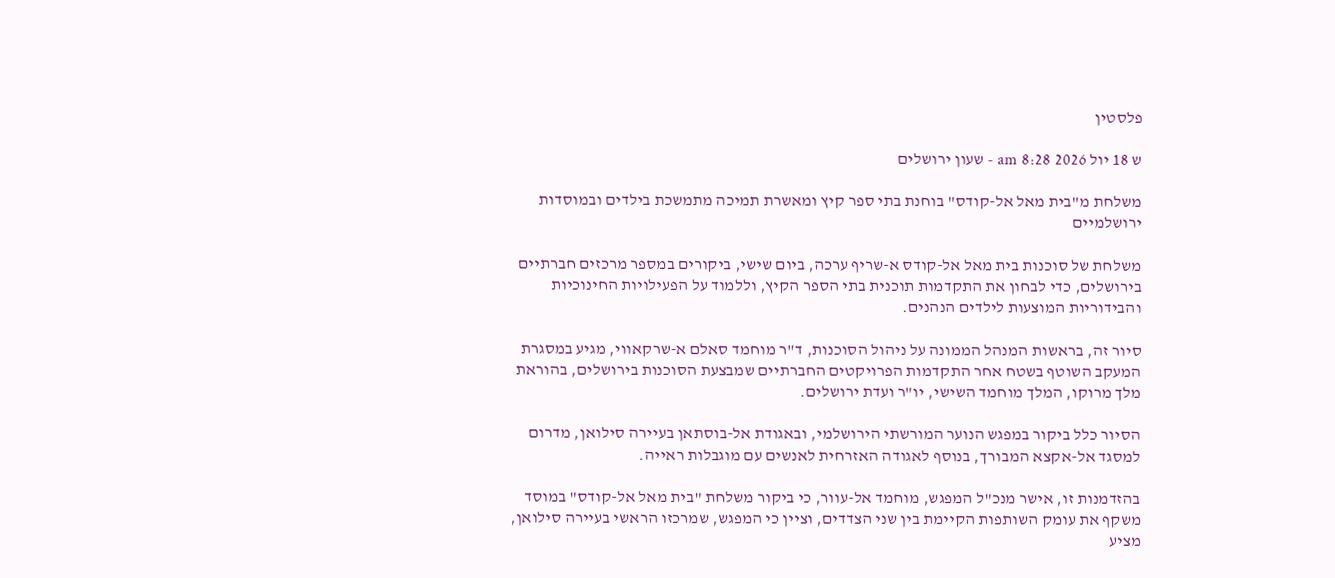פלסטין

ש 18 יול 2026 8:28 am - שעון ירושלים

משלחת מ"בית מאל אל-קודס" בוחנת בתי ספר קיץ ומאשרת תמיכה מתמשכת בילדים ובמוסדות ירושלמיים

משלחת של סוכנות בית מאל אל-קודס א-שריף ערכה, ביום שישי, ביקורים במספר מרכזים חברתיים בירושלים, כדי לבחון את התקדמות תוכנית בתי הספר הקיץ, וללמוד על הפעילויות החינוכיות והבידוריות המוצעות לילדים הנהנים.

סיור זה, בראשות המנהל הממונה על ניהול הסוכנות, ד"ר מוחמד סאלם א-שרקאווי, מגיע במסגרת המעקב השוטף בשטח אחר התקדמות הפרויקטים החברתיים שמבצעת הסוכנות בירושלים, בהוראת מלך מרוקו, המלך מוחמד השישי, יו"ר ועדת ירושלים.

הסיור כלל ביקור במפגש הנוער המורשתי הירושלמי, ובאגודת אל-בוסתאן בעיירה סילואן, מדרום למסגד אל-אקצא המבורך, בנוסף לאגודה האזרחית לאנשים עם מוגבלות ראייה.

בהזדמנות זו, אישר מנכ"ל המפגש, מוחמד אל-עוור, כי ביקור משלחת "בית מאל אל-קודס" במוסד משקף את עומק השותפות הקיימת בין שני הצדדים, וציין כי המפגש, שמרכזו הראשי בעיירה סילואן, מציע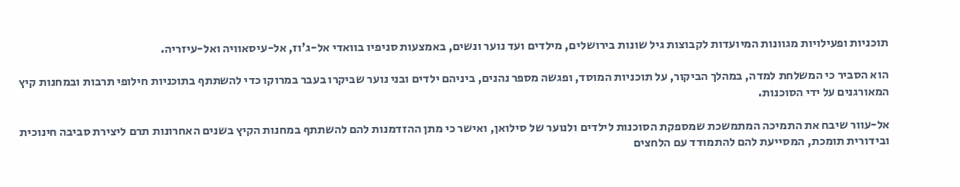תוכניות ופעילויות מגוונות המיועדות לקבוצות גיל שונות בירושלים, מילדים ועד נוער ונשים, באמצעות סניפיו בוואדי אל-ג'וז, אל-עיסאוויה ואל-עיזריה.

הוא הסביר כי המשלחת למדה, במהלך הביקור, על תוכניות המוסד, ופגשה מספר נהנים, ביניהם ילדים ובני נוער שביקרו בעבר במרוקו כדי להשתתף בתוכניות חילופי תרבות ובמחנות קיץ המאורגנים על ידי הסוכנות.

אל-עוור שיבח את התמיכה המתמשכת שמספקת הסוכנות לילדים ולנוער של סילואן, ואישר כי מתן ההזדמנות להם להשתתף במחנות הקיץ בשנים האחרונות תרם ליצירת סביבה חינוכית ובידורית תומכת, המסייעת להם להתמודד עם הלחצים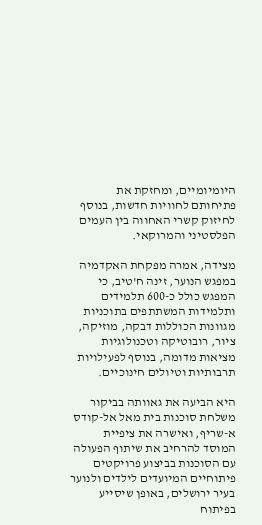היומיומיים, ומחזקת את פתיחותם לחוויות חדשות, בנוסף לחיזוק קשרי האחווה בין העמים הפלסטיני והמרוקאי.

מצידה, אמרה מפקחת האקדמיה במפגש הנוער, זינה ח'טיב, כי המפגש כולל כ-600 תלמידים ותלמידות המשתתפים בתוכניות מגוונות הכוללות דבקה, מוזיקה, ציור, רובוטיקה וטכנולוגיות מציאות מדומה, בנוסף לפעילויות תרבותיות וטיולים חינוכיים.

היא הביעה את גאוותה בביקור משלחת סוכנות בית מאל אל-קודס א-שריף, ואישרה את ציפיית המוסד להרחיב את שיתוף הפעולה עם הסוכנות בביצוע פרויקטים פיתוחיים המיועדים לילדים ולנוער בעיר ירושלים, באופן שיסייע בפיתוח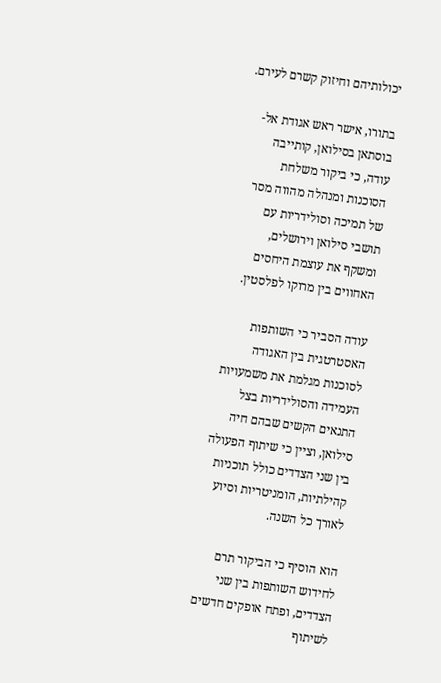יכולותיהם וחיזוק קשרם לעירם.

בתורו, אישר ראש אגודת אל-בוסתאן בסילואן, קותייבה עודה, כי ביקור משלחת הסוכנות ומנהלה מהווה מסר של תמיכה וסולידריות עם תושבי סילואן וירושלים, ומשקף את עוצמת היחסים האחווים בין מרוקו לפלסטין.

עודה הסביר כי השותפות האסטרטגית בין האגודה לסוכנות מגלמת את משמעויות העמידה והסולידריות בצל התנאים הקשים שבהם חיה סילואן, וציין כי שיתוף הפעולה בין שני הצדדים כולל תוכניות קהילתיות, הומניטריות וסיוע לאורך כל השנה.

הוא הוסיף כי הביקור תרם לחידוש השותפות בין שני הצדדים, ופתח אופקים חדשים לשיתוף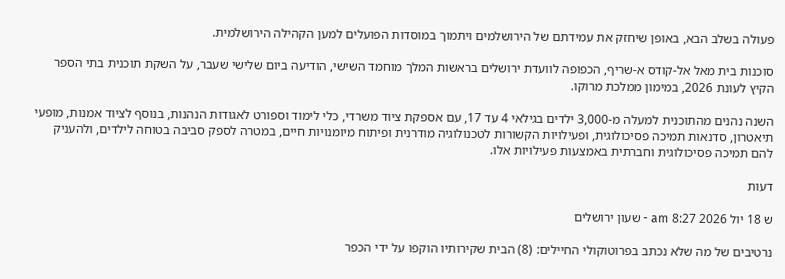פעולה בשלב הבא, באופן שיחזק את עמידתם של הירושלמים ויתמוך במוסדות הפועלים למען הקהילה הירושלמית.

סוכנות בית מאל אל-קודס א-שריף, הכפופה לוועדת ירושלים בראשות המלך מוחמד השישי, הודיעה ביום שלישי שעבר, על השקת תוכנית בתי הספר הקיץ לעונת 2026, במימון ממלכת מרוקו.

השנה נהנים מהתוכנית למעלה מ-3,000 ילדים בגילאי 4 עד 17, עם אספקת ציוד משרדי, כלי לימוד וספורט לאגודות הנהנות, בנוסף לציוד אמנות, מופעי תיאטרון, סדנאות תמיכה פסיכולוגית, ופעילויות הקשורות לטכנולוגיה מודרנית ופיתוח מיומנויות חיים, במטרה לספק סביבה בטוחה לילדים, ולהעניק להם תמיכה פסיכולוגית וחברתית באמצעות פעילויות אלו.

דעות

ש 18 יול 2026 8:27 am - שעון ירושלים

נרטיבים של מה שלא נכתב בפרוטוקולי החיילים: (8) הבית שקירותיו הוקפו על ידי הכפר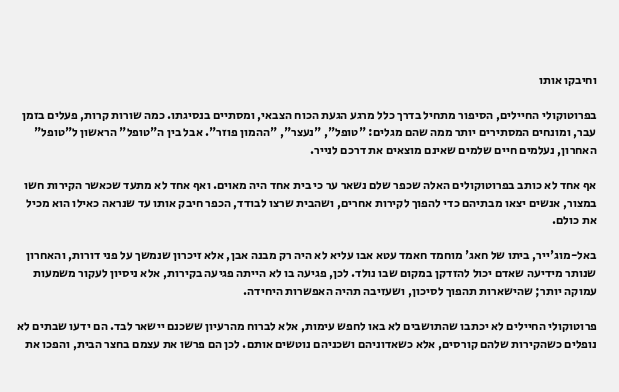וחיבקו אותו

בפרוטוקולי החיילים, הסיפור מתחיל בדרך כלל מרגע הגעת הכוח הצבאי, ומסתיים בנסיגתו. כמה שורות קרות, פעלים בזמן עבר, ומונחים המסתירים יותר ממה שהם מגלים: "טופל", "נעצר", "ההמון פוזר". אבל בין ה"טופל" הראשון ל"טופל" האחרון, נעלמים חיים שלמים שאינם מוצאים את דרכם לנייר.

אף אחד לא כותב בפרוטוקולים האלה שכפר שלם נשאר ער כי בית אחד היה מאוים. ואף אחד לא מתעד שכאשר הקירות חשו במצור, אנשים יצאו מבתיהם כדי להפוך לקירות אחרים, ושהבית שרצו לבודד, הכפר חיבק אותו עד שנראה כאילו הוא מכיל את כולם.

באל-מוג'ייר, ביתו של חאג' מוחמד חאמד עטא אבו עליא לא היה רק מבנה אבן, אלא זיכרון שנמשך על פני דורות, והאחרון שנותר מידיעה שאדם יכול להזדקן במקום שבו נולד. לכן, פגיעה בו לא הייתה פגיעה בקירות, אלא ניסיון לעקור משמעות עמוקה יותר; שהישארות תהפוך לסיכון, ושעזיבה תהיה האפשרות היחידה.

פרוטוקולי החיילים לא יכתבו שהתושבים לא באו לחפש עימות, אלא לברוח מהרעיון ששכנם יישאר לבד. הם ידעו שבתים לא נופלים כשהקירות שלהם קורסים, אלא כשאדוניהם ושכניהם נוטשים אותם. לכן הם פרשו את עצמם בחצר הבית, והפכו את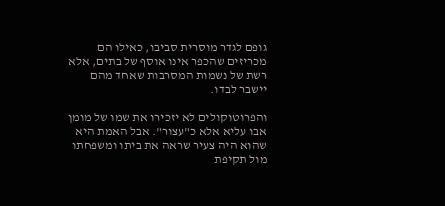גופם לגדר מוסרית סביבו, כאילו הם מכריזים שהכפר אינו אוסף של בתים, אלא רשת של נשמות המסרבות שאחד מהם יישבר לבדו.

והפרוטוקולים לא יזכירו את שמו של מומן אבו עליא אלא כ"עצור". אבל האמת היא שהוא היה צעיר שראה את ביתו ומשפחתו מול תקיפת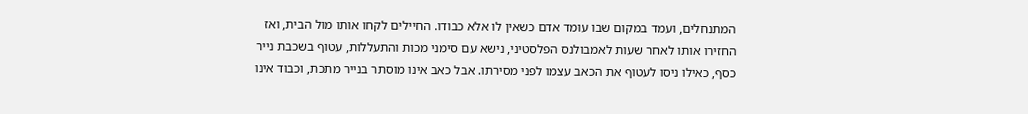המתנחלים, ועמד במקום שבו עומד אדם כשאין לו אלא כבודו. החיילים לקחו אותו מול הבית, ואז החזירו אותו לאחר שעות לאמבולנס הפלסטיני, נישא עם סימני מכות והתעללות, עטוף בשכבת נייר כסף, כאילו ניסו לעטוף את הכאב עצמו לפני מסירתו. אבל כאב אינו מוסתר בנייר מתכת, וכבוד אינו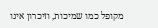מקופל כמו שמיכות, וזיכרון אינו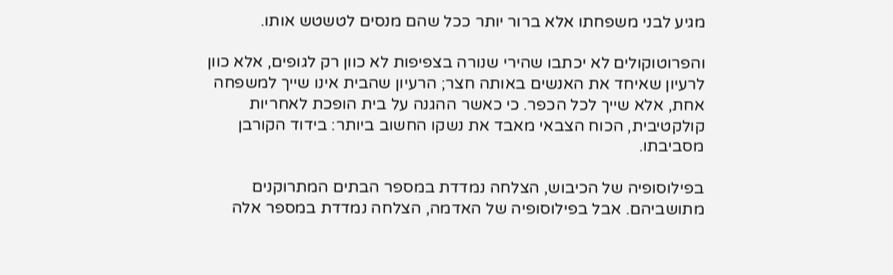מגיע לבני משפחתו אלא ברור יותר ככל שהם מנסים לטשטש אותו.

והפרוטוקולים לא יכתבו שהירי שנורה בצפיפות לא כוון רק לגופים, אלא כוון לרעיון שאיחד את האנשים באותה חצר; הרעיון שהבית אינו שייך למשפחה אחת, אלא שייך לכל הכפר. כי כאשר ההגנה על בית הופכת לאחריות קולקטיבית, הכוח הצבאי מאבד את נשקו החשוב ביותר: בידוד הקורבן מסביבתו.

בפילוסופיה של הכיבוש, הצלחה נמדדת במספר הבתים המתרוקנים מתושביהם. אבל בפילוסופיה של האדמה, הצלחה נמדדת במספר אלה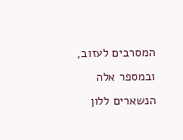המסרבים לעזוב, ובמספר אלה הנשארים ללון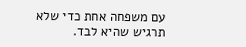עם משפחה אחת כדי שלא תרגיש שהיא לבד.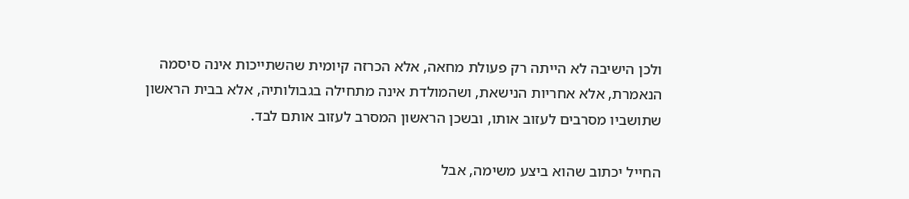ולכן הישיבה לא הייתה רק פעולת מחאה, אלא הכרזה קיומית שהשתייכות אינה סיסמה הנאמרת, אלא אחריות הנישאת, ושהמולדת אינה מתחילה בגבולותיה, אלא בבית הראשון שתושביו מסרבים לעזוב אותו, ובשכן הראשון המסרב לעזוב אותם לבד.

החייל יכתוב שהוא ביצע משימה, אבל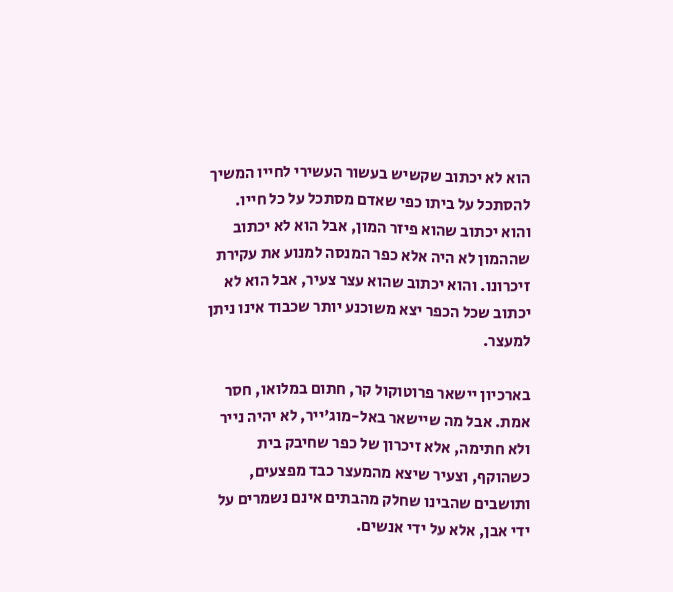הוא לא יכתוב שקשיש בעשור העשירי לחייו המשיך להסתכל על ביתו כפי שאדם מסתכל על כל חייו. והוא יכתוב שהוא פיזר המון, אבל הוא לא יכתוב שההמון לא היה אלא כפר המנסה למנוע את עקירת זיכרונו. והוא יכתוב שהוא עצר צעיר, אבל הוא לא יכתוב שכל הכפר יצא משוכנע יותר שכבוד אינו ניתן למעצר.

בארכיון יישאר פרוטוקול קר, חתום במלואו, חסר אמת. אבל מה שיישאר באל-מוג'ייר, לא יהיה נייר ולא חתימה, אלא זיכרון של כפר שחיבק בית כשהוקף, וצעיר שיצא מהמעצר כבד מפצעים, ותושבים שהבינו שחלק מהבתים אינם נשמרים על ידי אבן, אלא על ידי אנשים.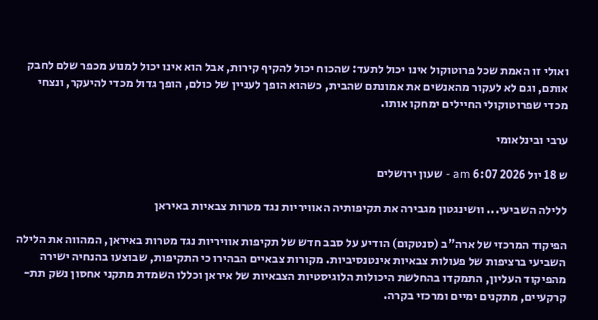ואולי זו האמת שכל פרוטוקול אינו יכול לתעד: שהכוח יכול להקיף קירות, אבל הוא אינו יכול למנוע מכפר שלם לחבק אותם, וגם לא לעקור מהאנשים את אמונתם שהבית, כשהוא הופך לעניין של כולם, הופך גדול מכדי להיעקר, ונצחי מכדי שפרוטוקולי החיילים ימחקו אותו.

ערבי ובינלאומי

ש 18 יול 2026 6:07 am - שעון ירושלים

ללילה השביעי... וושינגטון מגבירה את תקיפותיה האוויריות נגד מטרות צבאיות באיראן

הפיקוד המרכזי של ארה"ב (סנטקום) הודיע על סבב חדש של תקיפות אוויריות נגד מטרות באיראן, המהווה את הלילה השביעי ברציפות של פעולות צבאיות אינטנסיביות. מקורות צבאיים הבהירו כי התקיפות, שבוצעו בהנחיה ישירה מהפיקוד העליון, התמקדו בהחלשת היכולות הלוגיסטיות הצבאיות של איראן וכללו השמדת מתקני אחסון נשק תת-קרקעיים, מתקנים ימיים ומרכזי בקרה.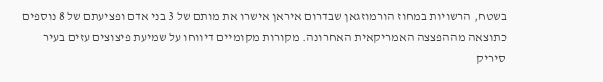בשטח, הרשויות במחוז הורמוזגאן שבדרום איראן אישרו את מותם של 3 בני אדם ופציעתם של 8 נוספים כתוצאה מההפצצה האמריקאית האחרונה. מקורות מקומיים דיווחו על שמיעת פיצוצים עזים בעיר סיריק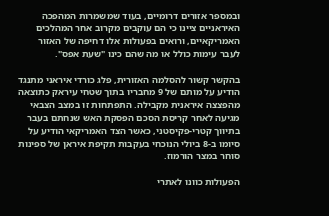ובמספר אזורים דרומיים, בעוד שמשמרות המהפכה האיראניים ציינו כי הם עוקבים מקרוב אחר המהלכים האמריקאיים, ורואים בפעולות אלו דחיפה של האזור לעבר עימות כולל או מה שהם כינו "שעת אפס".

בהקשר קשור להסלמה האזורית, פלג כורדי איראני מתנגד הודיע על מותם של 9 מחבריו בתוך שטחי עיראק כתוצאה מהפצצה איראנית מקבילה. התפתחות זו במצב הצבאי מגיעה לאחר קריסת הסכם הפסקת האש שנחתם בעבר בתיווך קטרי-פקיסטני, כאשר הצד האמריקאי הודיע על סיומו ב-8 ביולי הנוכחי בעקבות תקיפת איראן של ספינות סוחר במצר הורמוז.

הפעולות כוונו לאתרי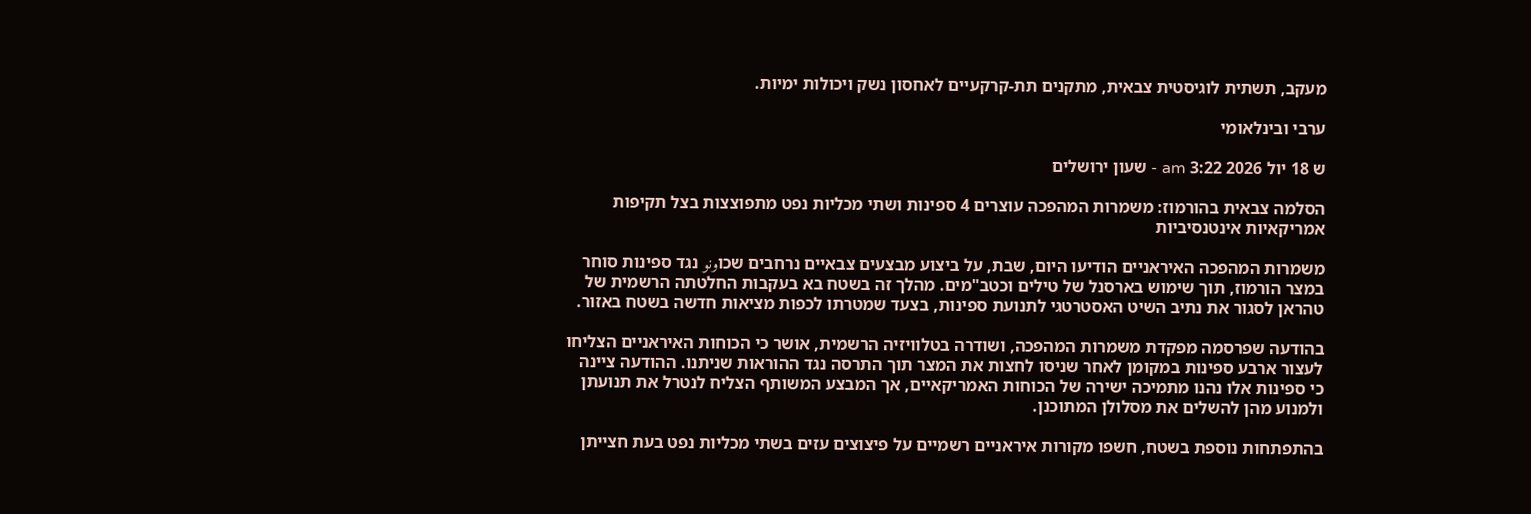מעקב, תשתית לוגיסטית צבאית, מתקנים תת-קרקעיים לאחסון נשק ויכולות ימיות.

ערבי ובינלאומי

ש 18 יול 2026 3:22 am - שעון ירושלים

הסלמה צבאית בהורמוז: משמרות המהפכה עוצרים 4 ספינות ושתי מכליות נפט מתפוצצות בצל תקיפות אמריקאיות אינטנסיביות

משמרות המהפכה האיראניים הודיעו היום, שבת, על ביצוע מבצעים צבאיים נרחבים שכוونو נגד ספינות סוחר במצר הורמוז, תוך שימוש בארסנל של טילים וכטב"מים. מהלך זה בשטח בא בעקבות החלטתה הרשמית של טהראן לסגור את נתיב השיט האסטרטגי לתנועת ספינות, בצעד שמטרתו לכפות מציאות חדשה בשטח באזור.

בהודעה שפרסמה מפקדת משמרות המהפכה, ושודרה בטלוויזיה הרשמית, אושר כי הכוחות האיראניים הצליחו לעצור ארבע ספינות במקומן לאחר שניסו לחצות את המצר תוך התרסה נגד ההוראות שניתנו. ההודעה ציינה כי ספינות אלו נהנו מתמיכה ישירה של הכוחות האמריקאיים, אך המבצע המשותף הצליח לנטרל את תנועתן ולמנוע מהן להשלים את מסלולן המתוכנן.

בהתפתחות נוספת בשטח, חשפו מקורות איראניים רשמיים על פיצוצים עזים בשתי מכליות נפט בעת חצייתן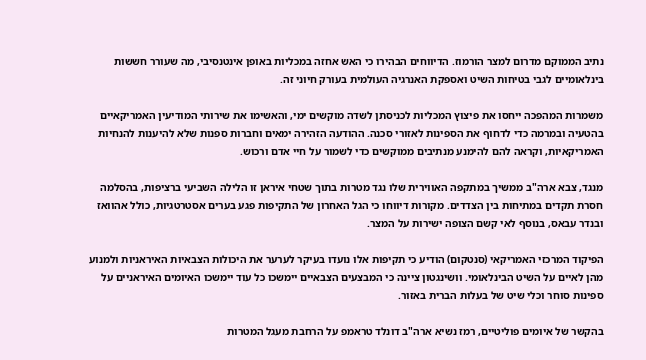נתיב הממוקם מדרום למצר הורמוז. הדיווחים הבהירו כי האש אחזה במכליות באופן אינטנסיבי, מה שעורר חששות בינלאומיים לגבי בטיחות השיט ואספקת האנרגיה העולמית בעורק חיוני זה.

משמרות המהפכה ייחסו את פיצוץ המכליות לכניסתן לשדה מוקשים ימי, והאשימו את שירותי המודיעין האמריקאיים בהטעיה ובמרמה כדי לדחוף את הספינות לאזורי סכנה. ההודעה הזהירה ימאים וחברות ספנות שלא להיענות להנחיות האמריקאיות, וקראה להם להימנע מנתיבים ממוקשים כדי לשמור על חיי אדם ורכוש.

מנגד, צבא ארה"ב ממשיך במתקפה האווירית שלו נגד מטרות בתוך שטחי איראן זו הלילה השביעי ברציפות, בהסלמה חסרת תקדים במתיחות בין הצדדים. מקורות דיווחו כי הגל האחרון של התקיפות פגע בערים אסטרטגיות, כולל אהוואז ובנדר עבאס, בנוסף לאי קשם הצופה ישירות על המצר.

הפיקוד המרכזי האמריקאי (סנטקום) הודיע כי תקיפות אלו נועדו בעיקר לערער את היכולות הצבאיות האיראניות ולמנוע מהן לאיים על השיט הבינלאומי. וושינגטון ציינה כי המבצעים הצבאיים יימשכו כל עוד יימשכו האיומים האיראניים על ספינות סוחר וכלי שיט של בעלות הברית באזור.

בהקשר של איומים פוליטיים, רמז נשיא ארה"ב דונלד טראמפ על הרחבת מעגל המטרות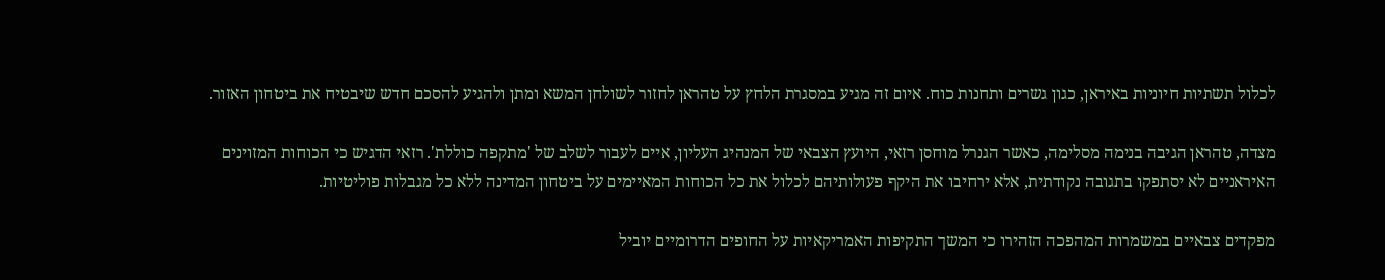לכלול תשתיות חיוניות באיראן, כגון גשרים ותחנות כוח. איום זה מגיע במסגרת הלחץ על טהראן לחזור לשולחן המשא ומתן ולהגיע להסכם חדש שיבטיח את ביטחון האזור.

מצדה, טהראן הגיבה בנימה מסלימה, כאשר הגנרל מוחסן רזאי, היועץ הצבאי של המנהיג העליון, איים לעבור לשלב של 'מתקפה כוללת'. רזאי הדגיש כי הכוחות המזוינים האיראניים לא יסתפקו בתגובה נקודתית, אלא ירחיבו את היקף פעולותיהם לכלול את כל הכוחות המאיימים על ביטחון המדינה ללא כל מגבלות פוליטיות.

מפקדים צבאיים במשמרות המהפכה הזהירו כי המשך התקיפות האמריקאיות על החופים הדרומיים יוביל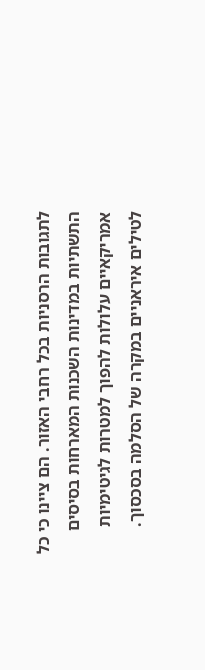לתגובות הרסניות בכל רחבי האזור. הם ציינו כי כל התשתיות במדינות השכנות המארחות בסיסים אמריקאיים עלולות להפוך למטרות לגיטימיות לטילים איראניים במקרה של הסלמה בסכסוך.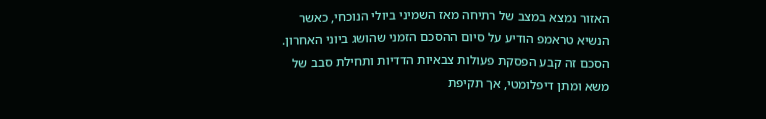האזור נמצא במצב של רתיחה מאז השמיני ביולי הנוכחי, כאשר הנשיא טראמפ הודיע על סיום ההסכם הזמני שהושג ביוני האחרון. הסכם זה קבע הפסקת פעולות צבאיות הדדיות ותחילת סבב של משא ומתן דיפלומטי, אך תקיפת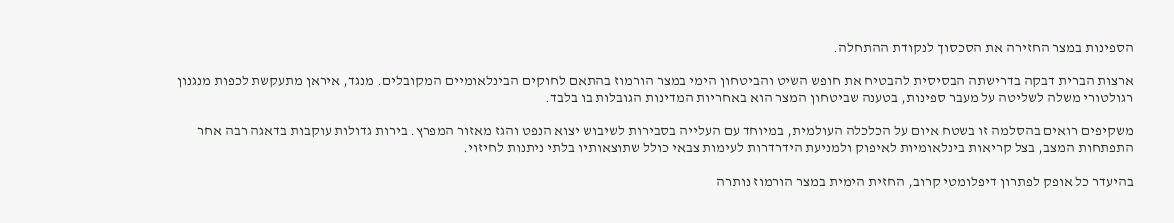הספינות במצר החזירה את הסכסוך לנקודת ההתחלה.

ארצות הברית דבקה בדרישתה הבסיסית להבטיח את חופש השיט והביטחון הימי במצר הורמוז בהתאם לחוקים הבינלאומיים המקובלים. מנגד, איראן מתעקשת לכפות מנגנון רגולטורי משלה לשליטה על מעבר ספינות, בטענה שביטחון המצר הוא באחריות המדינות הגובלות בו בלבד.

משקיפים רואים בהסלמה זו בשטח איום על הכלכלה העולמית, במיוחד עם העלייה בסבירות לשיבוש יצוא הנפט והגז מאזור המפרץ. בירות גדולות עוקבות בדאגה רבה אחר התפתחות המצב, בצל קריאות בינלאומיות לאיפוק ולמניעת הידרדרות לעימות צבאי כולל שתוצאותיו בלתי ניתנות לחיזוי.

בהיעדר כל אופק לפתרון דיפלומטי קרוב, החזית הימית במצר הורמוז נותרה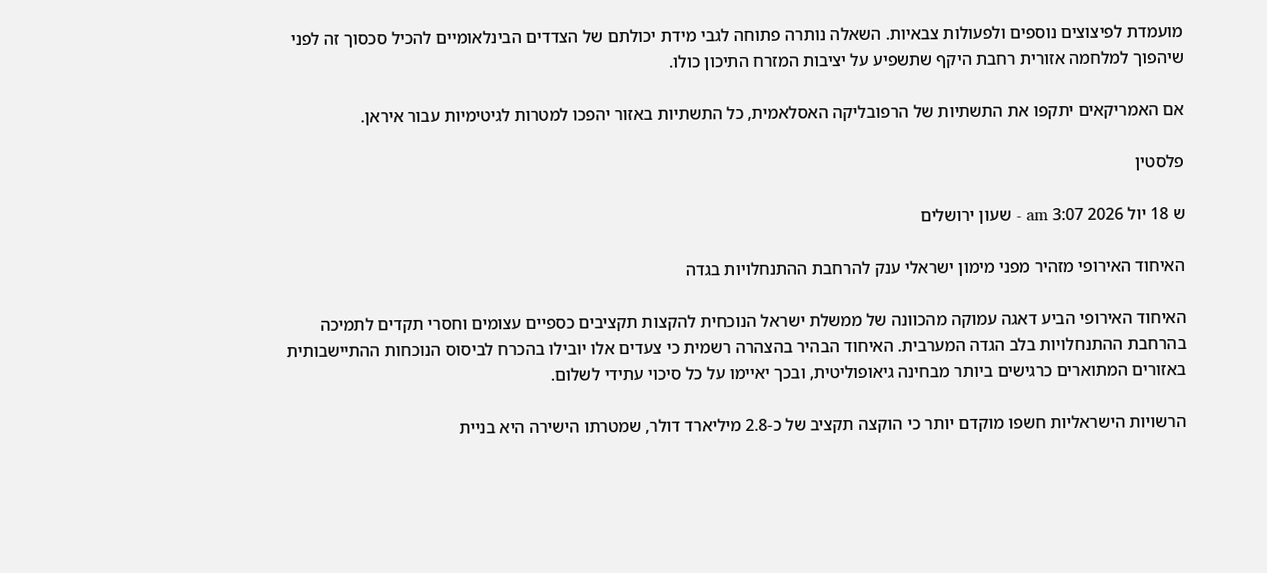מועמדת לפיצוצים נוספים ולפעולות צבאיות. השאלה נותרה פתוחה לגבי מידת יכולתם של הצדדים הבינלאומיים להכיל סכסוך זה לפני שיהפוך למלחמה אזורית רחבת היקף שתשפיע על יציבות המזרח התיכון כולו.

אם האמריקאים יתקפו את התשתיות של הרפובליקה האסלאמית, כל התשתיות באזור יהפכו למטרות לגיטימיות עבור איראן.

פלסטין

ש 18 יול 2026 3:07 am - שעון ירושלים

האיחוד האירופי מזהיר מפני מימון ישראלי ענק להרחבת ההתנחלויות בגדה

האיחוד האירופי הביע דאגה עמוקה מהכוונה של ממשלת ישראל הנוכחית להקצות תקציבים כספיים עצומים וחסרי תקדים לתמיכה בהרחבת ההתנחלויות בלב הגדה המערבית. האיחוד הבהיר בהצהרה רשמית כי צעדים אלו יובילו בהכרח לביסוס הנוכחות ההתיישבותית באזורים המתוארים כרגישים ביותר מבחינה גיאופוליטית, ובכך יאיימו על כל סיכוי עתידי לשלום.

הרשויות הישראליות חשפו מוקדם יותר כי הוקצה תקציב של כ-2.8 מיליארד דולר, שמטרתו הישירה היא בניית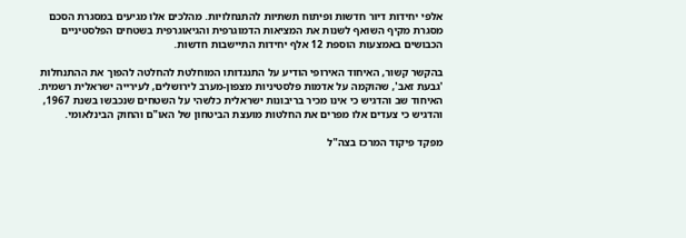אלפי יחידות דיור חדשות ופיתוח תשתיות להתנחלויות. מהלכים אלו מגיעים במסגרת הסכם מסגרת מקיף השואף לשנות את המציאות הדמוגרפית והגיאוגרפית בשטחים הפלסטיניים הכבושים באמצעות הוספת 12 אלף יחידות התיישבות חדשות.

בהקשר קשור, האיחוד האירופי הודיע על התנגדותו המוחלטת להחלטה להפוך את ההתנחלות 'גבעת זאב', שהוקמה על אדמות פלסטיניות מצפון-מערב לירושלים, לעירייה ישראלית רשמית. האיחוד שב והדגיש כי אינו מכיר בריבונות ישראלית כלשהי על השטחים שנכבשו בשנת 1967, והדגיש כי צעדים אלו מפרים את החלטות מועצת הביטחון של האו"ם והחוק הבינלאומי.

מפקד פיקוד המרכז בצה"ל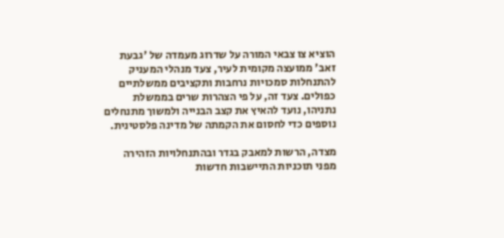הוציא צו צבאי המורה על שדרוג מעמדה של 'גבעת זאב' ממועצה מקומית לעיר, צעד מנהלי המעניק להתנחלות סמכויות נרחבות ותקציבים ממשלתיים כפולים. צעד זה, על פי הצהרות שרים בממשלת נתניהו, נועד להאיץ את קצב הבנייה ולמשוך מתנחלים נוספים כדי לחסום את הקמתה של מדינה פלסטינית.

מצדה, הרשות למאבק בגדר ובהתנחלויות הזהירה מפני תוכניות התיישבות חדשות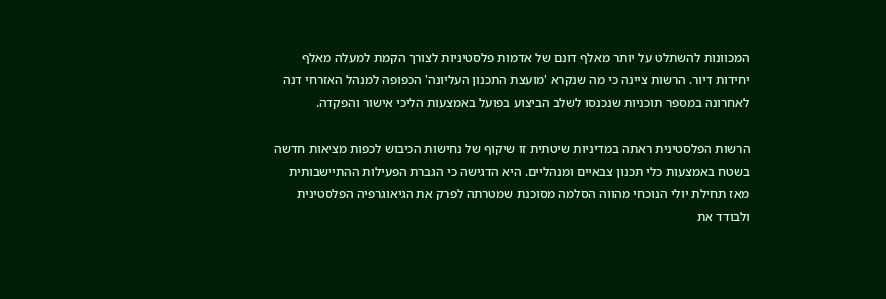המכוונות להשתלט על יותר מאלף דונם של אדמות פלסטיניות לצורך הקמת למעלה מאלף יחידות דיור. הרשות ציינה כי מה שנקרא 'מועצת התכנון העליונה' הכפופה למנהל האזרחי דנה לאחרונה במספר תוכניות שנכנסו לשלב הביצוע בפועל באמצעות הליכי אישור והפקדה.

הרשות הפלסטינית ראתה במדיניות שיטתית זו שיקוף של נחישות הכיבוש לכפות מציאות חדשה בשטח באמצעות כלי תכנון צבאיים ומנהליים. היא הדגישה כי הגברת הפעילות ההתיישבותית מאז תחילת יולי הנוכחי מהווה הסלמה מסוכנת שמטרתה לפרק את הגיאוגרפיה הפלסטינית ולבודד את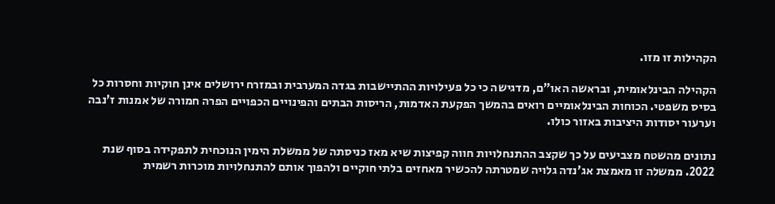הקהילות זו מזו.

הקהילה הבינלאומית, ובראשה האו"ם, מדגישה כי כל פעילויות ההתיישבות בגדה המערבית ובמזרח ירושלים אינן חוקיות וחסרות כל בסיס משפטי. הכוחות הבינלאומיים רואים בהמשך הפקעת האדמות, הריסות הבתים והפינויים הכפויים הפרה חמורה של אמנות ז'נבה וערעור יסודות היציבות באזור כולו.

נתונים מהשטח מצביעים על כך שקצב ההתנחלויות חווה קפיצות שיא מאז כניסתה של ממשלת הימין הנוכחית לתפקידה בסוף שנת 2022. ממשלה זו מאמצת אג'נדה גלויה שמטרתה להכשיר מאחזים בלתי חוקיים ולהפוך אותם להתנחלויות מוכרות רשמית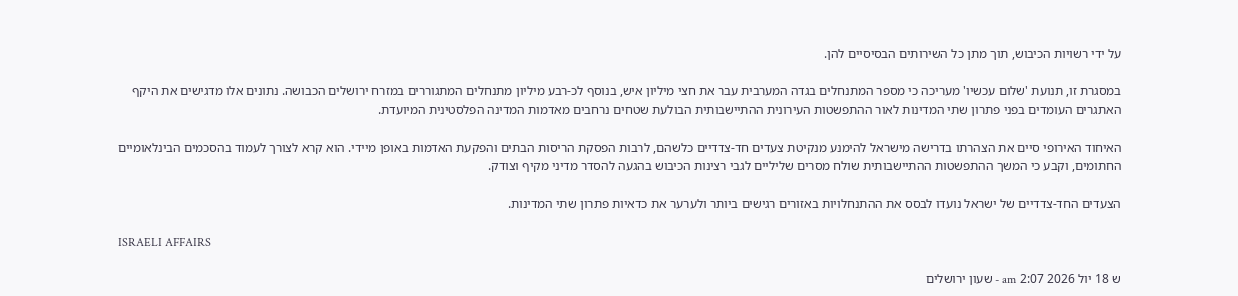על ידי רשויות הכיבוש, תוך מתן כל השירותים הבסיסיים להן.

במסגרת זו, תנועת 'שלום עכשיו' מעריכה כי מספר המתנחלים בגדה המערבית עבר את חצי מיליון איש, בנוסף לכ-רבע מיליון מתנחלים המתגוררים במזרח ירושלים הכבושה. נתונים אלו מדגישים את היקף האתגרים העומדים בפני פתרון שתי המדינות לאור ההתפשטות העירונית ההתיישבותית הבולעת שטחים נרחבים מאדמות המדינה הפלסטינית המיועדת.

האיחוד האירופי סיים את הצהרתו בדרישה מישראל להימנע מנקיטת צעדים חד-צדדיים כלשהם, לרבות הפסקת הריסות הבתים והפקעת האדמות באופן מיידי. הוא קרא לצורך לעמוד בהסכמים הבינלאומיים החתומים, וקבע כי המשך ההתפשטות ההתיישבותית שולח מסרים שליליים לגבי רצינות הכיבוש בהגעה להסדר מדיני מקיף וצודק.

הצעדים החד-צדדיים של ישראל נועדו לבסס את ההתנחלויות באזורים רגישים ביותר ולערער את כדאיות פתרון שתי המדינות.

ISRAELI AFFAIRS

ש 18 יול 2026 2:07 am - שעון ירושלים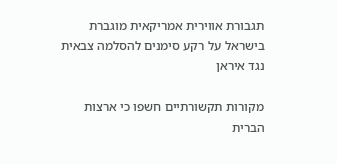תגבורת אווירית אמריקאית מוגברת בישראל על רקע סימנים להסלמה צבאית נגד איראן

מקורות תקשורתיים חשפו כי ארצות הברית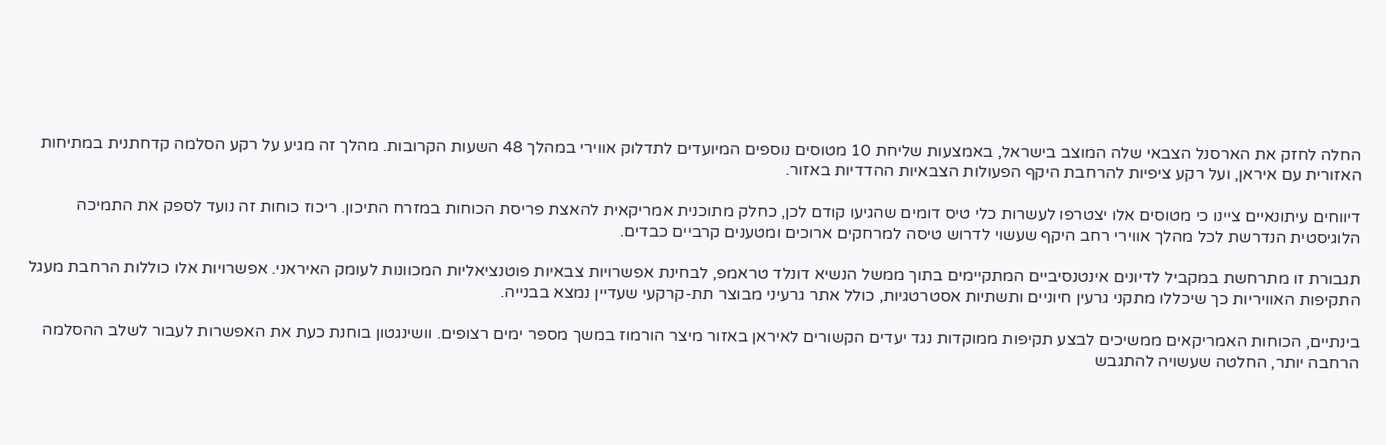החלה לחזק את הארסנל הצבאי שלה המוצב בישראל, באמצעות שליחת 10 מטוסים נוספים המיועדים לתדלוק אווירי במהלך 48 השעות הקרובות. מהלך זה מגיע על רקע הסלמה קדחתנית במתיחות האזורית עם איראן, ועל רקע ציפיות להרחבת היקף הפעולות הצבאיות ההדדיות באזור.

דיווחים עיתונאיים ציינו כי מטוסים אלו יצטרפו לעשרות כלי טיס דומים שהגיעו קודם לכן, כחלק מתוכנית אמריקאית להאצת פריסת הכוחות במזרח התיכון. ריכוז כוחות זה נועד לספק את התמיכה הלוגיסטית הנדרשת לכל מהלך אווירי רחב היקף שעשוי לדרוש טיסה למרחקים ארוכים ומטענים קרביים כבדים.

תגבורת זו מתרחשת במקביל לדיונים אינטנסיביים המתקיימים בתוך ממשל הנשיא דונלד טראמפ, לבחינת אפשרויות צבאיות פוטנציאליות המכוונות לעומק האיראני. אפשרויות אלו כוללות הרחבת מעגל התקיפות האוויריות כך שיכללו מתקני גרעין חיוניים ותשתיות אסטרטגיות, כולל אתר גרעיני מבוצר תת-קרקעי שעדיין נמצא בבנייה.

בינתיים, הכוחות האמריקאים ממשיכים לבצע תקיפות ממוקדות נגד יעדים הקשורים לאיראן באזור מיצר הורמוז במשך מספר ימים רצופים. וושינגטון בוחנת כעת את האפשרות לעבור לשלב ההסלמה הרחבה יותר, החלטה שעשויה להתגבש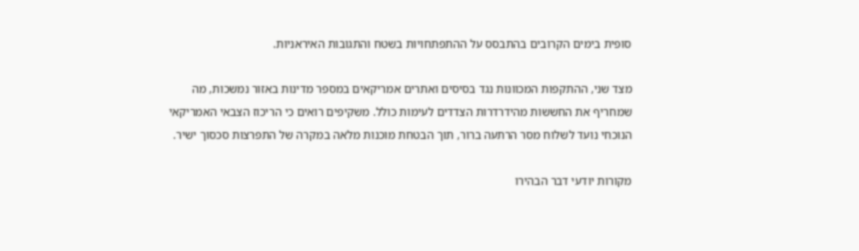סופית בימים הקרובים בהתבסס על ההתפתחויות בשטח והתגובות האיראניות.

מצד שני, ההתקפות המכוונות נגד בסיסים ואתרים אמריקאים במספר מדינות באזור נמשכות, מה שמחריף את החששות מהידרדרות הצדדים לעימות כולל. משקיפים רואים כי הריכוז הצבאי האמריקאי הנוכחי נועד לשלוח מסר הרתעה ברור, תוך הבטחת מוכנות מלאה במקרה של התפרצות סכסוך ישיר.

מקורות יודעי דבר הבהירו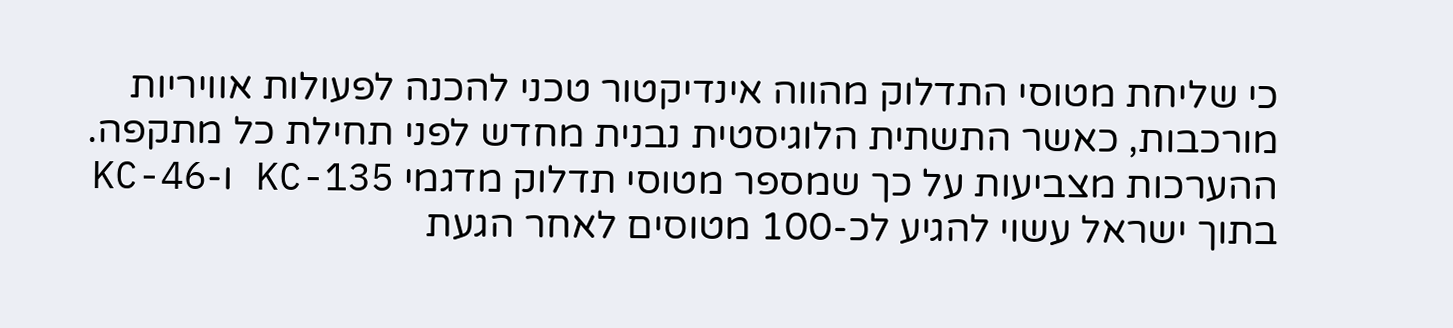כי שליחת מטוסי התדלוק מהווה אינדיקטור טכני להכנה לפעולות אוויריות מורכבות, כאשר התשתית הלוגיסטית נבנית מחדש לפני תחילת כל מתקפה. ההערכות מצביעות על כך שמספר מטוסי תדלוק מדגמי KC-135 ו-KC-46 בתוך ישראל עשוי להגיע לכ-100 מטוסים לאחר הגעת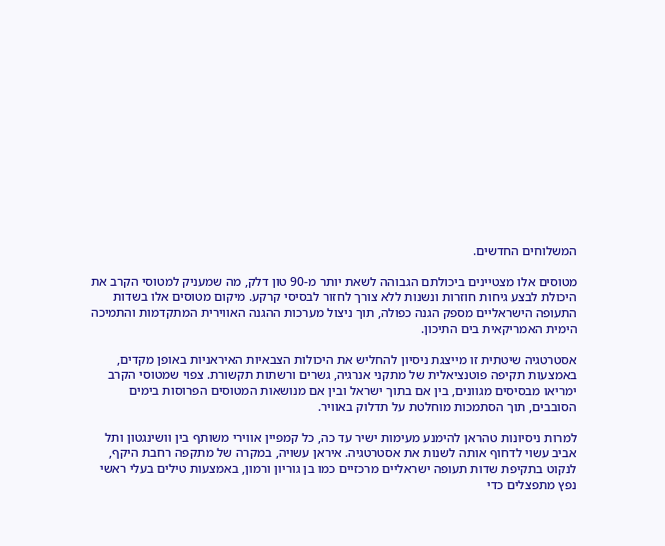המשלוחים החדשים.

מטוסים אלו מצטיינים ביכולתם הגבוהה לשאת יותר מ-90 טון דלק, מה שמעניק למטוסי הקרב את היכולת לבצע גיחות חוזרות ונשנות ללא צורך לחזור לבסיסי קרקע. מיקום מטוסים אלו בשדות התעופה הישראליים מספק הגנה כפולה, תוך ניצול מערכות ההגנה האווירית המתקדמות והתמיכה הימית האמריקאית בים התיכון.

אסטרטגיה שיטתית זו מייצגת ניסיון להחליש את היכולות הצבאיות האיראניות באופן מקדים, באמצעות תקיפה פוטנציאלית של מתקני אנרגיה, גשרים ורשתות תקשורת. צפוי שמטוסי הקרב ימריאו מבסיסים מגוונים, בין אם בתוך ישראל ובין אם מנושאות המטוסים הפרוסות בימים הסובבים, תוך הסתמכות מוחלטת על תדלוק באוויר.

למרות ניסיונות טהראן להימנע מעימות ישיר עד כה, כל קמפיין אווירי משותף בין וושינגטון ותל אביב עשוי לדחוף אותה לשנות את אסטרטגיה. איראן עשויה, במקרה של מתקפה רחבת היקף, לנקוט בתקיפת שדות תעופה ישראליים מרכזיים כמו בן גוריון ורמון, באמצעות טילים בעלי ראשי נפץ מתפצלים כדי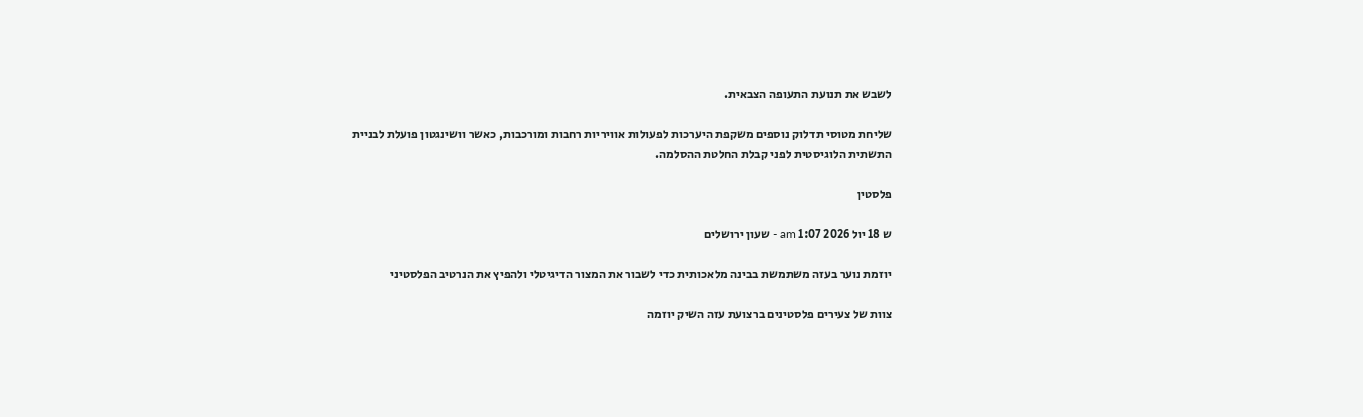לשבש את תנועת התעופה הצבאית.

שליחת מטוסי תדלוק נוספים משקפת היערכות לפעולות אוויריות רחבות ומורכבות, כאשר וושינגטון פועלת לבניית התשתית הלוגיסטית לפני קבלת החלטת ההסלמה.

פלסטין

ש 18 יול 2026 1:07 am - שעון ירושלים

יוזמת נוער בעזה משתמשת בבינה מלאכותית כדי לשבור את המצור הדיגיטלי ולהפיץ את הנרטיב הפלסטיני

צוות של צעירים פלסטינים ברצועת עזה השיק יוזמה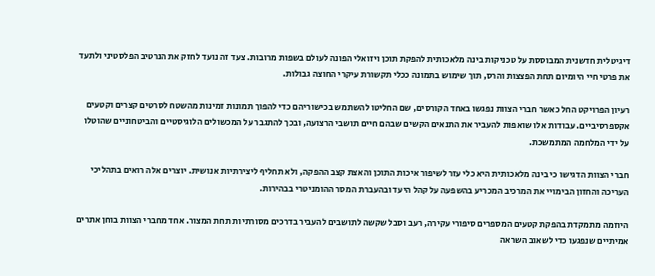דיגיטלית חדשנית המבוססת על טכניקות בינה מלאכותית להפקת תוכן ויזואלי הפונה לעולם בשפות מרובות. צעד זה נועד לחזק את הנרטיב הפלסטיני ולתעד את פרטי חיי היומיום תחת הפצצות והרס, תוך שימוש בתמונה ככלי תקשורת עיקרי החוצה גבולות.

רעיון הפרויקט החל כאשר חברי הצוות נפגשו באחד הקורסים, שם החליטו להשתמש בכישוריהם כדי להפוך תמונות זמינות מהשטח לסרטים קצרים וקטעים אקספרסיביים. עבודות אלו שואפות להעביר את התנאים הקשים שבהם חיים תושבי הרצועה, ובכך להתגבר על המכשולים הלוגיסטיים והביטחוניים שהוטלו על ידי המלחמה המתמשכת.

חברי הצוות הדגישו כי בינה מלאכותית היא כלי עזר לשיפור איכות התוכן והאצת קצב ההפקה, ולא תחליף ליצירתיות אנושית. יוצרים אלה רואים בתהליכי העריכה והחזון הבימויי את המרכיב המכריע בהשפעה על קהל היעד ובהעברת המסר ההומניטרי בבהירות.

היוזמה מתמקדת בהפקת קטעים המספרים סיפורי עקירה, רעב וסבל שקשה לתושבים להעביר בדרכים מסורתיות תחת המצור. אחד מחברי הצוות בוחן אתרים אמיתיים שנפגעו כדי לשאוב השראה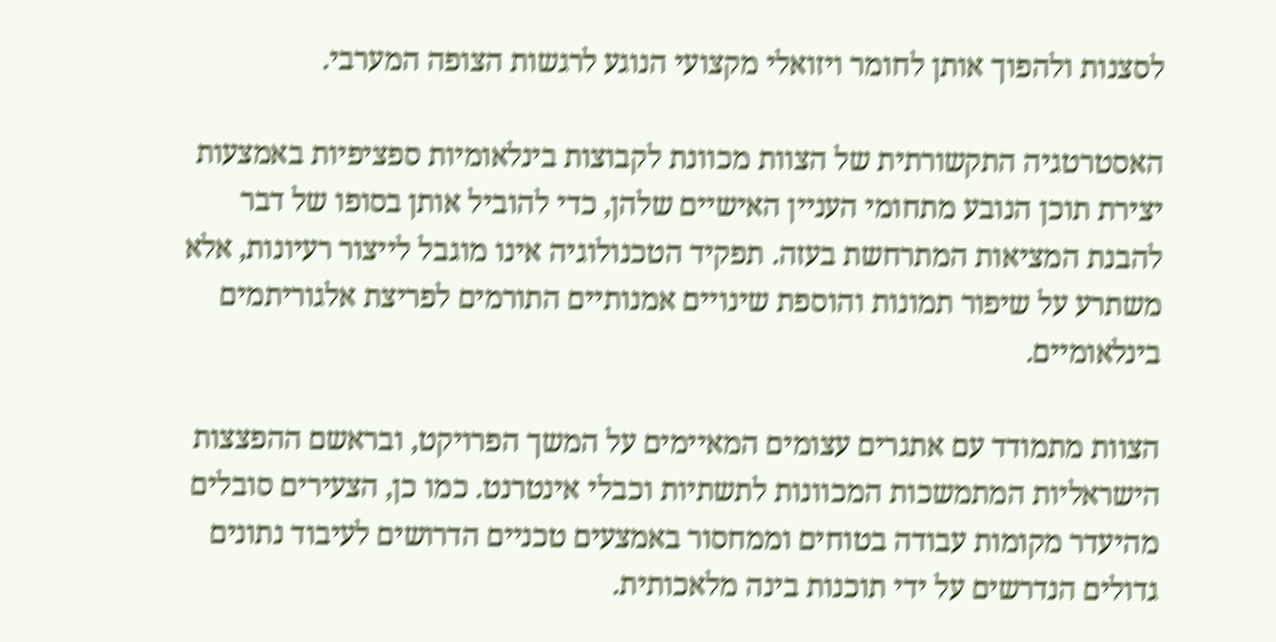לסצנות ולהפוך אותן לחומר ויזואלי מקצועי הנוגע לרגשות הצופה המערבי.

האסטרטגיה התקשורתית של הצוות מכוונת לקבוצות בינלאומיות ספציפיות באמצעות יצירת תוכן הנובע מתחומי העניין האישיים שלהן, כדי להוביל אותן בסופו של דבר להבנת המציאות המתרחשת בעזה. תפקיד הטכנולוגיה אינו מוגבל לייצור רעיונות, אלא משתרע על שיפור תמונות והוספת שינויים אמנותיים התורמים לפריצת אלגוריתמים בינלאומיים.

הצוות מתמודד עם אתגרים עצומים המאיימים על המשך הפרויקט, ובראשם ההפצצות הישראליות המתמשכות המכוונות לתשתיות וכבלי אינטרנט. כמו כן, הצעירים סובלים מהיעדר מקומות עבודה בטוחים וממחסור באמצעים טכניים הדרושים לעיבוד נתונים גדולים הנדרשים על ידי תוכנות בינה מלאכותית.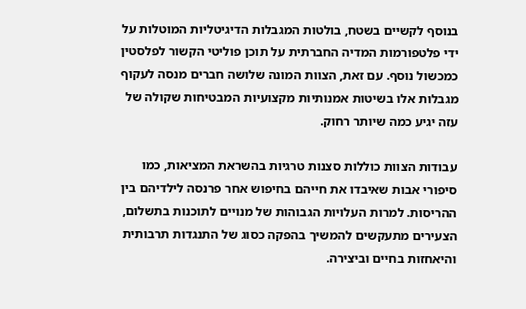בנוסף לקשיים בשטח, בולטות המגבלות הדיגיטליות המוטלות על ידי פלטפורמות המדיה החברתית על תוכן פוליטי הקשור לפלסטין כמכשול נוסף. עם זאת, הצוות המונה שלושה חברים מנסה לעקוף מגבלות אלו בשיטות אמנותיות מקצועיות המבטיחות שקולה של עזה יגיע כמה שיותר רחוק.

עבודות הצוות כוללות סצנות טרגיות בהשראת המציאות, כמו סיפורי אבות שאיבדו את חייהם בחיפוש אחר פרנסה לילדיהם בין ההריסות. למרות העלויות הגבוהות של מנויים לתוכנות בתשלום, הצעירים מתעקשים להמשיך בהפקה כסוג של התנגדות תרבותית והיאחזות בחיים וביצירה.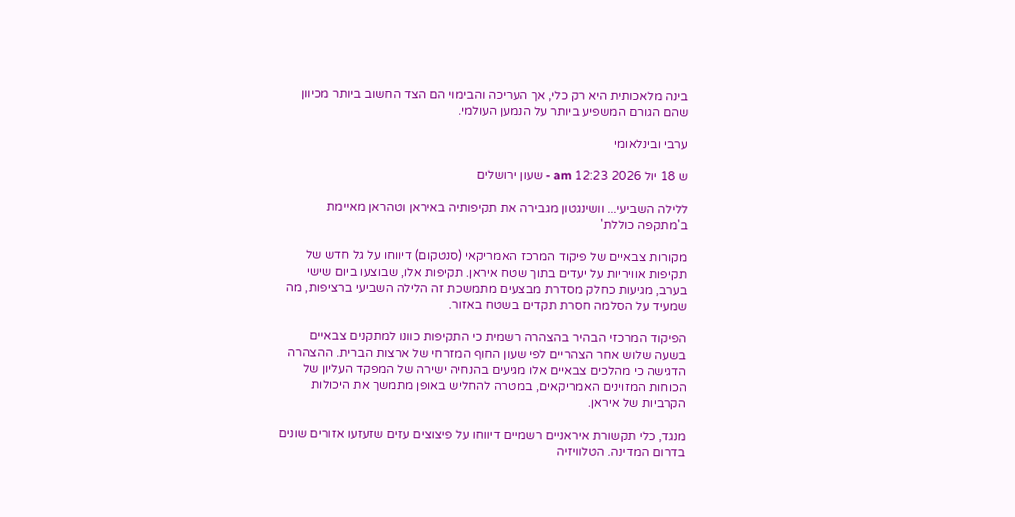בינה מלאכותית היא רק כלי, אך העריכה והבימוי הם הצד החשוב ביותר מכיוון שהם הגורם המשפיע ביותר על הנמען העולמי.

ערבי ובינלאומי

ש 18 יול 2026 12:23 am - שעון ירושלים

ללילה השביעי... וושינגטון מגבירה את תקיפותיה באיראן וטהראן מאיימת ב'מתקפה כוללת'

מקורות צבאיים של פיקוד המרכז האמריקאי (סנטקום) דיווחו על גל חדש של תקיפות אוויריות על יעדים בתוך שטח איראן. תקיפות אלו, שבוצעו ביום שישי בערב, מגיעות כחלק מסדרת מבצעים מתמשכת זה הלילה השביעי ברציפות, מה שמעיד על הסלמה חסרת תקדים בשטח באזור.

הפיקוד המרכזי הבהיר בהצהרה רשמית כי התקיפות כוונו למתקנים צבאיים בשעה שלוש אחר הצהריים לפי שעון החוף המזרחי של ארצות הברית. ההצהרה הדגישה כי מהלכים צבאיים אלו מגיעים בהנחיה ישירה של המפקד העליון של הכוחות המזוינים האמריקאים, במטרה להחליש באופן מתמשך את היכולות הקרביות של איראן.

מנגד, כלי תקשורת איראניים רשמיים דיווחו על פיצוצים עזים שזעזעו אזורים שונים בדרום המדינה. הטלוויזיה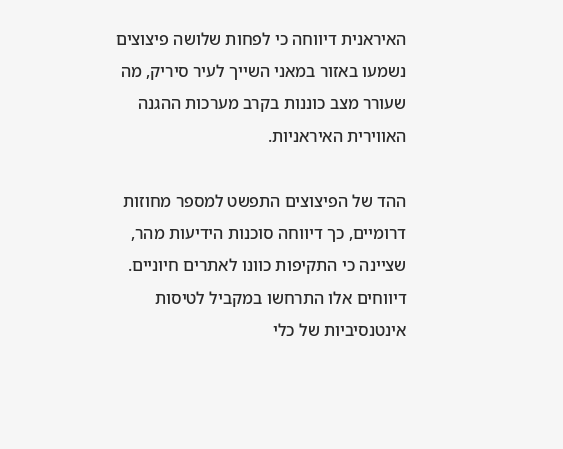האיראנית דיווחה כי לפחות שלושה פיצוצים נשמעו באזור במאני השייך לעיר סיריק, מה שעורר מצב כוננות בקרב מערכות ההגנה האווירית האיראניות.

ההד של הפיצוצים התפשט למספר מחוזות דרומיים, כך דיווחה סוכנות הידיעות מהר, שציינה כי התקיפות כוונו לאתרים חיוניים. דיווחים אלו התרחשו במקביל לטיסות אינטנסיביות של כלי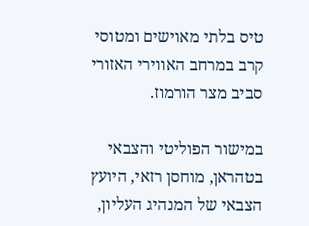טיס בלתי מאוישים ומטוסי קרב במרחב האווירי האזורי סביב מצר הורמוז.

במישור הפוליטי והצבאי בטהראן, מוחסן רזאי, היועץ הצבאי של המנהיג העליון,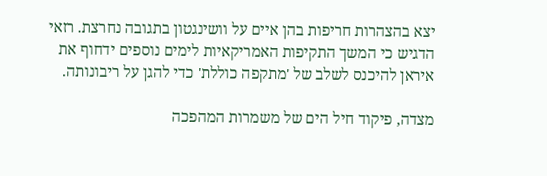יצא בהצהרות חריפות בהן איים על וושינגטון בתגובה נחרצת. רזאי הדגיש כי המשך התקיפות האמריקאיות לימים נוספים ידחוף את איראן להיכנס לשלב של 'מתקפה כוללת' כדי להגן על ריבונותה.

מצדה, פיקוד חיל הים של משמרות המהפכה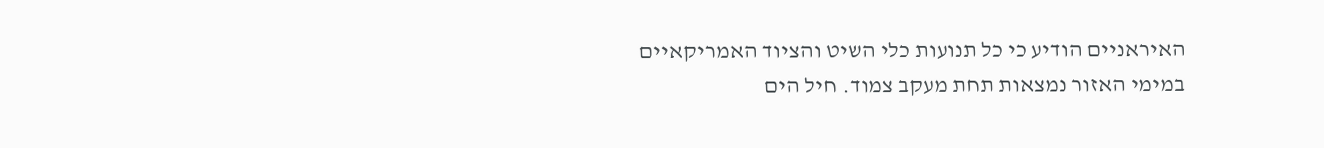האיראניים הודיע כי כל תנועות כלי השיט והציוד האמריקאיים במימי האזור נמצאות תחת מעקב צמוד. חיל הים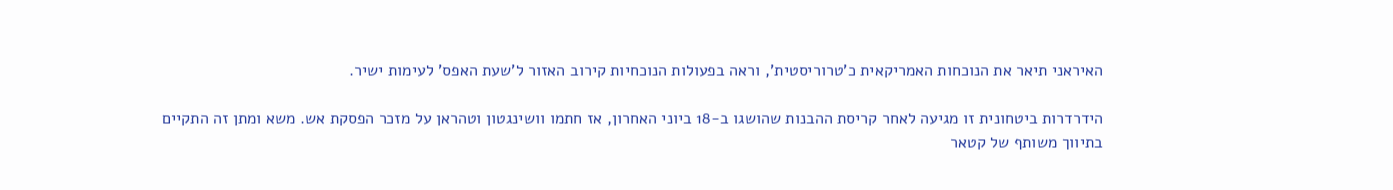האיראני תיאר את הנוכחות האמריקאית כ'טרוריסטית', וראה בפעולות הנוכחיות קירוב האזור ל'שעת האפס' לעימות ישיר.

הידרדרות ביטחונית זו מגיעה לאחר קריסת ההבנות שהושגו ב-18 ביוני האחרון, אז חתמו וושינגטון וטהראן על מזכר הפסקת אש. משא ומתן זה התקיים בתיווך משותף של קטאר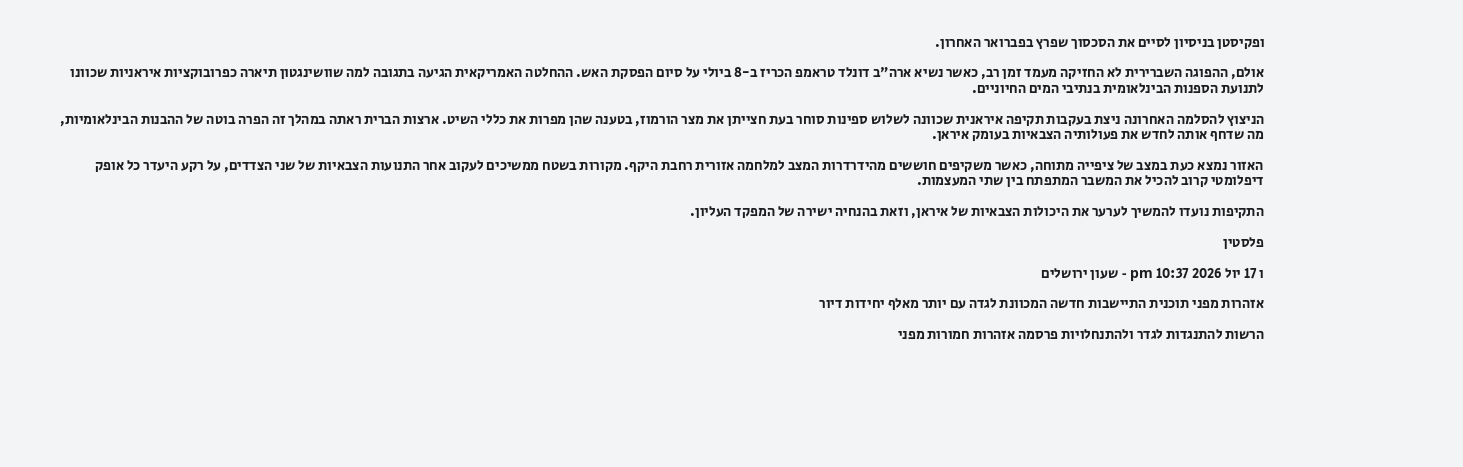ופקיסטן בניסיון לסיים את הסכסוך שפרץ בפברואר האחרון.

אולם, ההפוגה השברירית לא החזיקה מעמד זמן רב, כאשר נשיא ארה"ב דונלד טראמפ הכריז ב-8 ביולי על סיום הפסקת האש. ההחלטה האמריקאית הגיעה בתגובה למה שוושינגטון תיארה כפרובוקציות איראניות שכוונו לתנועת הספנות הבינלאומית בנתיבי המים החיוניים.

הניצוץ להסלמה האחרונה ניצת בעקבות תקיפה איראנית שכוונה לשלוש ספינות סוחר בעת חצייתן את מצר הורמוז, בטענה שהן מפרות את כללי השיט. ארצות הברית ראתה במהלך זה הפרה בוטה של ההבנות הבינלאומיות, מה שדחף אותה לחדש את פעולותיה הצבאיות בעומק איראן.

האזור נמצא כעת במצב של ציפייה מתוחה, כאשר משקיפים חוששים מהידרדרות המצב למלחמה אזורית רחבת היקף. מקורות בשטח ממשיכים לעקוב אחר התנועות הצבאיות של שני הצדדים, על רקע היעדר כל אופק דיפלומטי קרוב להכיל את המשבר המתפתח בין שתי המעצמות.

התקיפות נועדו להמשיך לערער את היכולות הצבאיות של איראן, וזאת בהנחיה ישירה של המפקד העליון.

פלסטין

ו 17 יול 2026 10:37 pm - שעון ירושלים

אזהרות מפני תוכנית התיישבות חדשה המכוונת לגדה עם יותר מאלף יחידות דיור

הרשות להתנגדות לגדר ולהתנחלויות פרסמה אזהרות חמורות מפני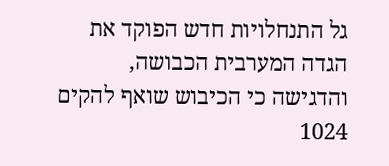גל התנחלויות חדש הפוקד את הגדה המערבית הכבושה, והדגישה כי הכיבוש שואף להקים 1024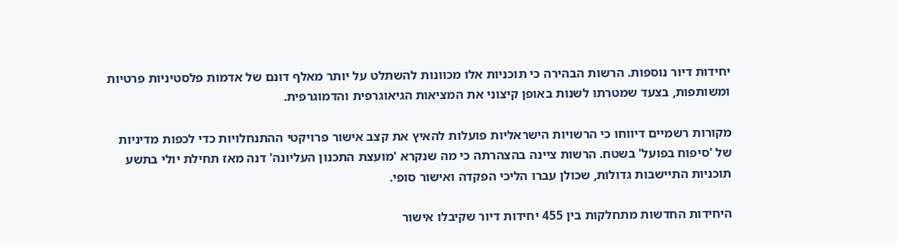יחידות דיור נוספות. הרשות הבהירה כי תוכניות אלו מכוונות להשתלט על יותר מאלף דונם של אדמות פלסטיניות פרטיות ומשותפות, בצעד שמטרתו לשנות באופן קיצוני את המציאות הגיאוגרפית והדמוגרפית.

מקורות רשמיים דיווחו כי הרשויות הישראליות פועלות להאיץ את קצב אישור פרויקטי ההתנחלויות כדי לכפות מדיניות של 'סיפוח בפועל' בשטח. הרשות ציינה בהצהרתה כי מה שנקרא 'מועצת התכנון העליונה' דנה מאז תחילת יולי בתשע תוכניות התיישבות גדולות, שכולן עברו הליכי הפקדה ואישור סופי.

היחידות החדשות מתחלקות בין 455 יחידות דיור שקיבלו אישור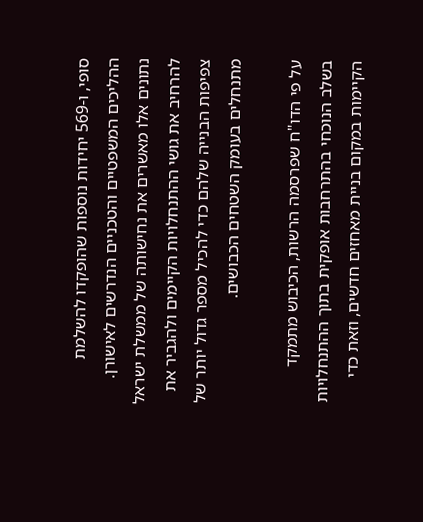סופי, ו-569 יחידות נוספות שהופקדו להשלמת ההליכים המשפטיים והטכניים הנדרשים לאישורן. נתונים אלו מאשרים את נחישותה של ממשלת ישראל להרחיב את גושי ההתנחלויות הקיימים ולהגביר את צפיפות הבנייה שלהם כדי להכיל מספר גדול יותר של מתנחלים בעומק השטחים הכבושים.

על פי הדו"ח שפרסמה הרשות, הכיבוש מתמקד בשלב הנוכחי בהתרחבות אופקית בתוך ההתנחלויות הקיימות במקום בניית מאחזים חדשים, וזאת כדי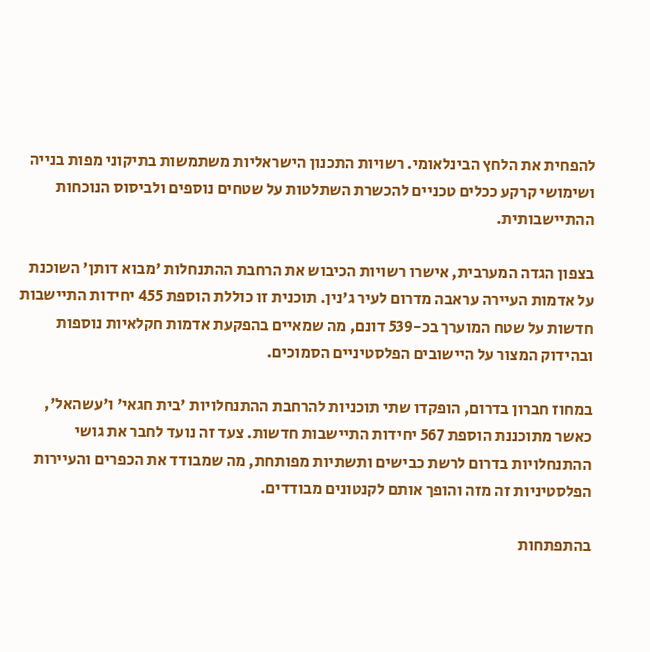להפחית את הלחץ הבינלאומי. רשויות התכנון הישראליות משתמשות בתיקוני מפות בנייה ושימושי קרקע ככלים טכניים להכשרת השתלטות על שטחים נוספים ולביסוס הנוכחות ההתיישבותית.

בצפון הגדה המערבית, אישרו רשויות הכיבוש את הרחבת ההתנחלות 'מבוא דותן' השוכנת על אדמות העיירה עראבה מדרום לעיר ג'נין. תוכנית זו כוללת הוספת 455 יחידות התיישבות חדשות על שטח המוערך בכ-539 דונם, מה שמאיים בהפקעת אדמות חקלאיות נוספות ובהידוק המצור על היישובים הפלסטיניים הסמוכים.

במחוז חברון בדרום, הופקדו שתי תוכניות להרחבת ההתנחלויות 'בית חגאי' ו'עשהאל', כאשר מתוכננת הוספת 567 יחידות התיישבות חדשות. צעד זה נועד לחבר את גושי ההתנחלויות בדרום לרשת כבישים ותשתיות מפותחת, מה שמבודד את הכפרים והעיירות הפלסטיניות זה מזה והופך אותם לקנטונים מבודדים.

בהתפתחות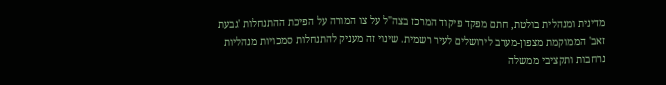מדינית ומנהלית בולטת, חתם מפקד פיקוד המרכז בצה"ל על צו המורה על הפיכת ההתנחלות 'גבעת זאב' הממוקמת מצפון-מערב לירושלים לעיר רשמית. שינוי זה מעניק להתנחלות סמכויות מנהליות נרחבות ותקציבי ממשלה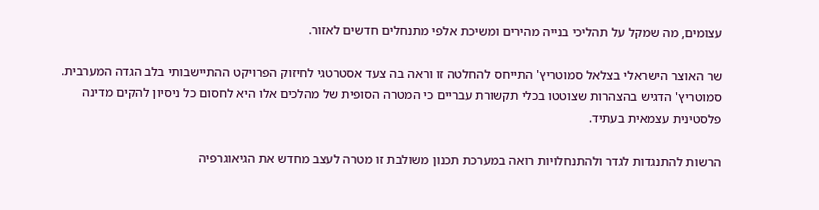עצומים, מה שמקל על תהליכי בנייה מהירים ומשיכת אלפי מתנחלים חדשים לאזור.

שר האוצר הישראלי בצלאל סמוטריץ' התייחס להחלטה זו וראה בה צעד אסטרטגי לחיזוק הפרויקט ההתיישבותי בלב הגדה המערבית. סמוטריץ' הדגיש בהצהרות שצוטטו בכלי תקשורת עבריים כי המטרה הסופית של מהלכים אלו היא לחסום כל ניסיון להקים מדינה פלסטינית עצמאית בעתיד.

הרשות להתנגדות לגדר ולהתנחלויות רואה במערכת תכנון משולבת זו מטרה לעצב מחדש את הגיאוגרפיה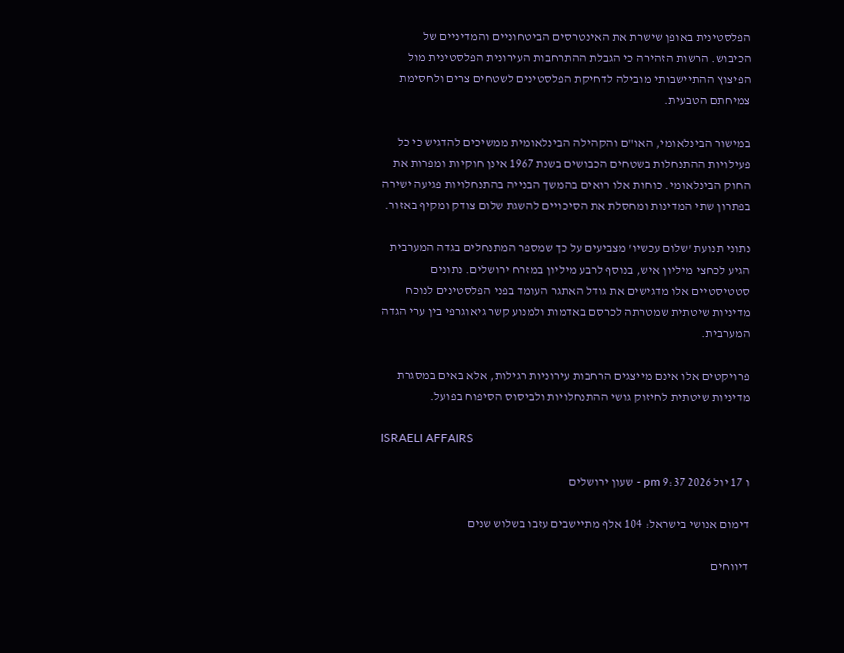הפלסטינית באופן שישרת את האינטרסים הביטחוניים והמדיניים של הכיבוש. הרשות הזהירה כי הגבלת ההתרחבות העירונית הפלסטינית מול הפיצוץ ההתיישבותי מובילה לדחיקת הפלסטינים לשטחים צרים ולחסימת צמיחתם הטבעית.

במישור הבינלאומי, האו"ם והקהילה הבינלאומית ממשיכים להדגיש כי כל פעילויות ההתנחלות בשטחים הכבושים בשנת 1967 אינן חוקיות ומפרות את החוק הבינלאומי. כוחות אלו רואים בהמשך הבנייה בהתנחלויות פגיעה ישירה בפתרון שתי המדינות ומחסלת את הסיכויים להשגת שלום צודק ומקיף באזור.

נתוני תנועת 'שלום עכשיו' מצביעים על כך שמספר המתנחלים בגדה המערבית הגיע לכחצי מיליון איש, בנוסף לרבע מיליון במזרח ירושלים. נתונים סטטיסטיים אלו מדגישים את גודל האתגר העומד בפני הפלסטינים לנוכח מדיניות שיטתית שמטרתה לכרסם באדמות ולמנוע קשר גיאוגרפי בין ערי הגדה המערבית.

פרויקטים אלו אינם מייצגים הרחבות עירוניות רגילות, אלא באים במסגרת מדיניות שיטתית לחיזוק גושי ההתנחלויות ולביסוס הסיפוח בפועל.

ISRAELI AFFAIRS

ו 17 יול 2026 9:37 pm - שעון ירושלים

דימום אנושי בישראל: 104 אלף מתיישבים עזבו בשלוש שנים

דיווחים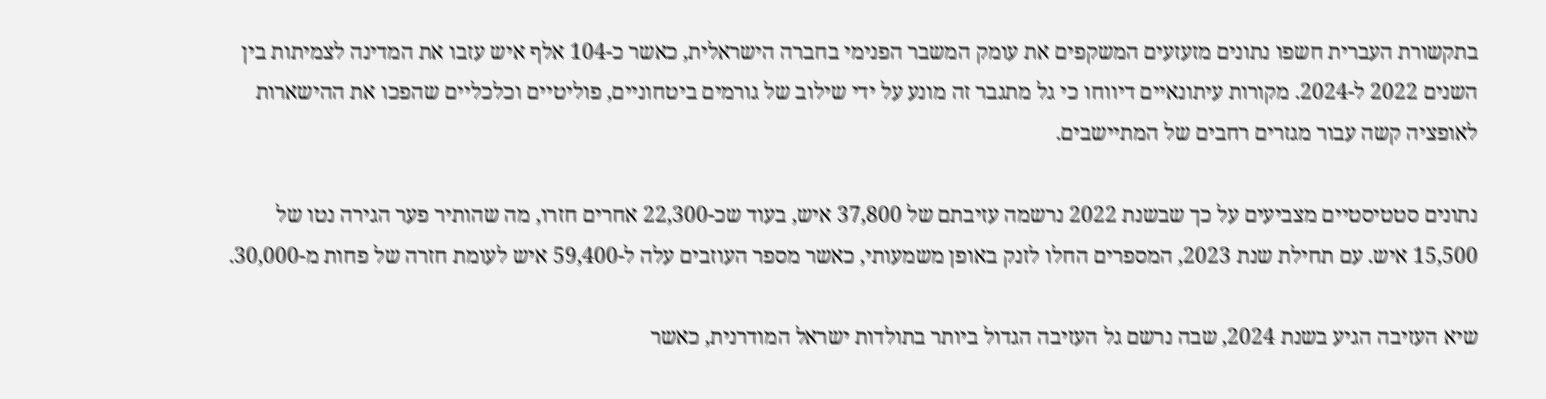בתקשורת העברית חשפו נתונים מזעזעים המשקפים את עומק המשבר הפנימי בחברה הישראלית, כאשר כ-104 אלף איש עזבו את המדינה לצמיתות בין השנים 2022 ל-2024. מקורות עיתונאיים דיווחו כי גל מתגבר זה מונע על ידי שילוב של גורמים ביטחוניים, פוליטיים וכלכליים שהפכו את ההישארות לאופציה קשה עבור מגזרים רחבים של המתיישבים.

נתונים סטטיסטיים מצביעים על כך שבשנת 2022 נרשמה עזיבתם של 37,800 איש, בעוד שכ-22,300 אחרים חזרו, מה שהותיר פער הגירה נטו של 15,500 איש. עם תחילת שנת 2023, המספרים החלו לזנק באופן משמעותי, כאשר מספר העוזבים עלה ל-59,400 איש לעומת חזרה של פחות מ-30,000.

שיא העזיבה הגיע בשנת 2024, שבה נרשם גל העזיבה הגדול ביותר בתולדות ישראל המודרנית, כאשר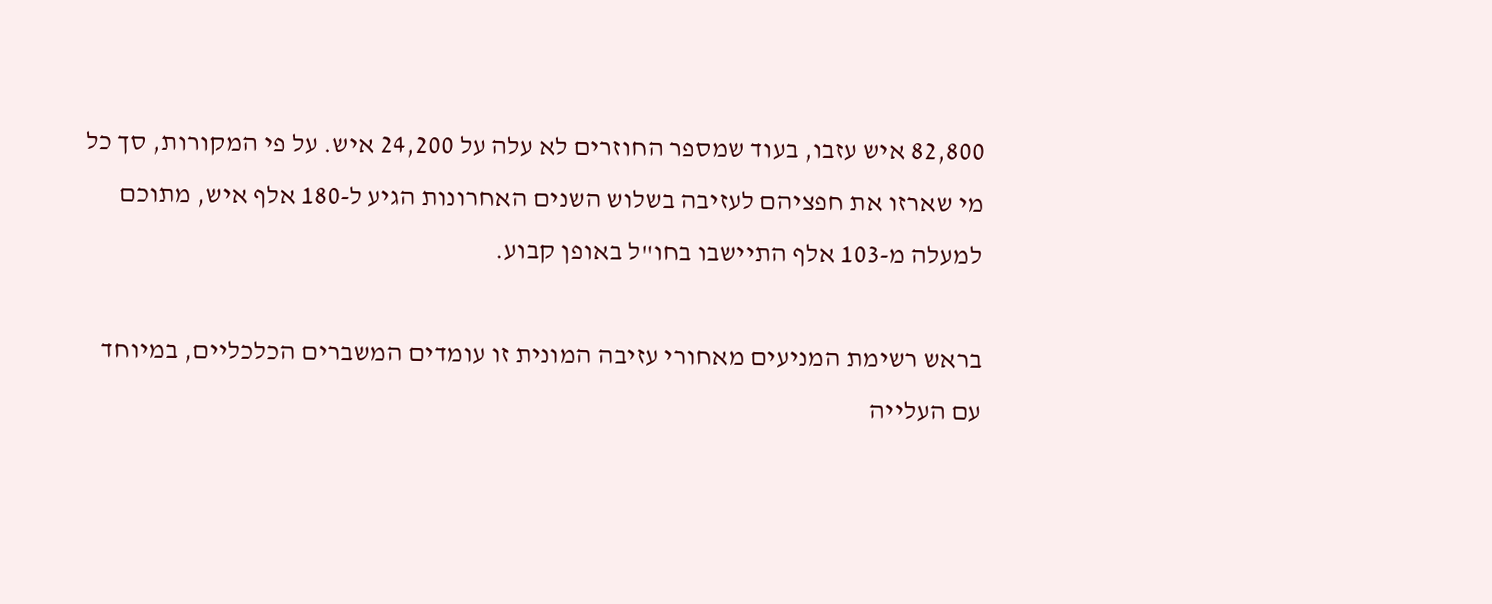82,800 איש עזבו, בעוד שמספר החוזרים לא עלה על 24,200 איש. על פי המקורות, סך כל מי שארזו את חפציהם לעזיבה בשלוש השנים האחרונות הגיע ל-180 אלף איש, מתוכם למעלה מ-103 אלף התיישבו בחו"ל באופן קבוע.

בראש רשימת המניעים מאחורי עזיבה המונית זו עומדים המשברים הכלכליים, במיוחד עם העלייה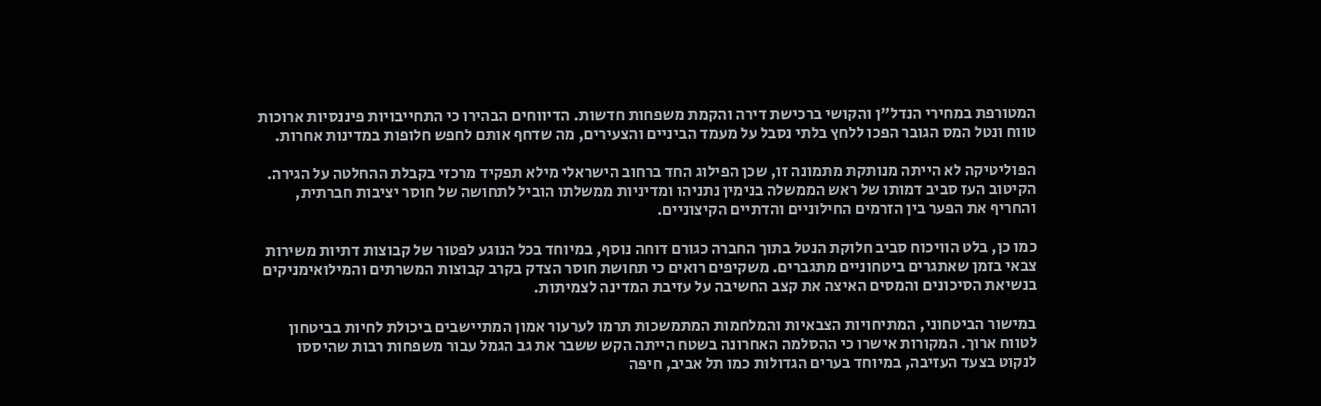המטורפת במחירי הנדל"ן והקושי ברכישת דירה והקמת משפחות חדשות. הדיווחים הבהירו כי התחייבויות פיננסיות ארוכות טווח ונטל המס הגובר הפכו ללחץ בלתי נסבל על מעמד הביניים והצעירים, מה שדחף אותם לחפש חלופות במדינות אחרות.

הפוליטיקה לא הייתה מנותקת מתמונה זו, שכן הפילוג החד ברחוב הישראלי מילא תפקיד מרכזי בקבלת ההחלטה על הגירה. הקיטוב העז סביב דמותו של ראש הממשלה בנימין נתניהו ומדיניות ממשלתו הוביל לתחושה של חוסר יציבות חברתית, והחריף את הפער בין הזרמים החילוניים והדתיים הקיצוניים.

כמו כן, בלט הוויכוח סביב חלוקת הנטל בתוך החברה כגורם דוחה נוסף, במיוחד בכל הנוגע לפטור של קבוצות דתיות משירות צבאי בזמן שאתגרים ביטחוניים מתגברים. משקיפים רואים כי תחושת חוסר הצדק בקרב קבוצות המשרתים והמילואימניקים בנשיאת הסיכונים והמסים האיצה את קצב החשיבה על עזיבת המדינה לצמיתות.

במישור הביטחוני, המתיחויות הצבאיות והמלחמות המתמשכות תרמו לערעור אמון המתיישבים ביכולת לחיות בביטחון לטווח ארוך. המקורות אישרו כי ההסלמה האחרונה בשטח הייתה הקש ששבר את גב הגמל עבור משפחות רבות שהיססו לנקוט בצעד העזיבה, במיוחד בערים הגדולות כמו תל אביב, חיפה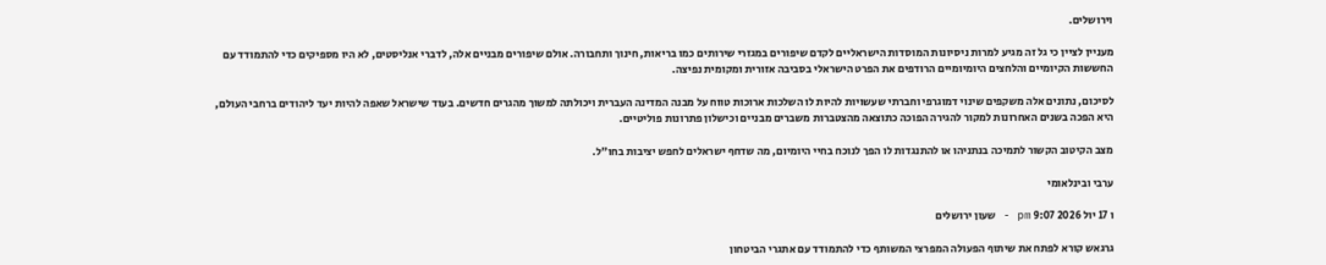וירושלים.

מעניין לציין כי גל זה מגיע למרות ניסיונות המוסדות הישראליים לקדם שיפורים במגזרי שירותים כמו בריאות, חינוך ותחבורה. אולם שיפורים מבניים אלה, לדברי אנליסטים, לא היו מספיקים כדי להתמודד עם החששות הקיומיים והלחצים היומיומיים הרודפים את הפרט הישראלי בסביבה אזורית ומקומית נפיצה.

לסיכום, נתונים אלה משקפים שינוי דמוגרפי וחברתי שעשויות להיות לו השלכות ארוכות טווח על מבנה המדינה העברית ויכולתה למשוך מהגרים חדשים. בעוד שישראל שאפה להיות יעד ליהודים ברחבי העולם, היא הפכה בשנים האחרונות למקור להגירה הפוכה כתוצאה מהצטברות משברים מבניים וכישלון פתרונות פוליטיים.

מצב הקיטוב הקשור לתמיכה בנתניהו או להתנגדות לו הפך לנוכח בחיי היומיום, מה שדחף ישראלים לחפש יציבות בחו"ל.

ערבי ובינלאומי

ו 17 יול 2026 9:07 pm - שעון ירושלים

גרגאש קורא לפתח את שיתוף הפעולה המפרצי המשותף כדי להתמודד עם אתגרי הביטחון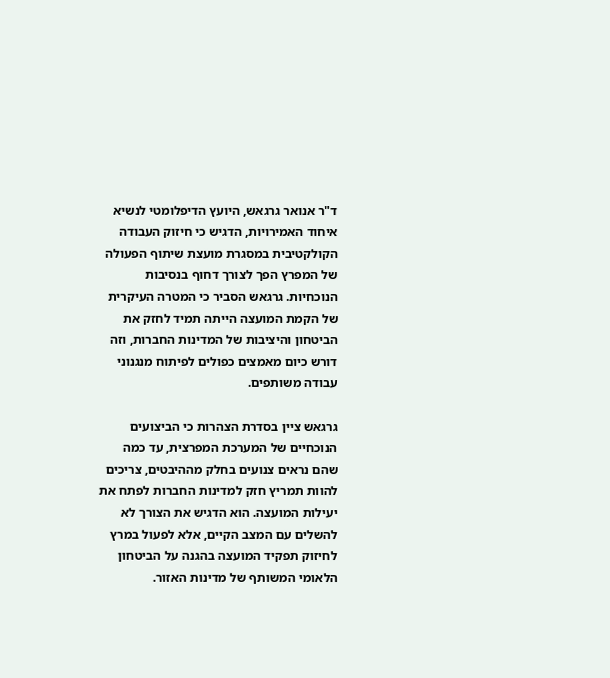ד"ר אנואר גרגאש, היועץ הדיפלומטי לנשיא איחוד האמירויות, הדגיש כי חיזוק העבודה הקולקטיבית במסגרת מועצת שיתוף הפעולה של המפרץ הפך לצורך דחוף בנסיבות הנוכחיות. גרגאש הסביר כי המטרה העיקרית של הקמת המועצה הייתה תמיד לחזק את הביטחון והיציבות של המדינות החברות, וזה דורש כיום מאמצים כפולים לפיתוח מנגנוני עבודה משותפים.

גרגאש ציין בסדרת הצהרות כי הביצועים הנוכחיים של המערכת המפרצית, עד כמה שהם נראים צנועים בחלק מההיבטים, צריכים להוות תמריץ חזק למדינות החברות לפתח את יעילות המועצה. הוא הדגיש את הצורך לא להשלים עם המצב הקיים, אלא לפעול במרץ לחיזוק תפקיד המועצה בהגנה על הביטחון הלאומי המשותף של מדינות האזור.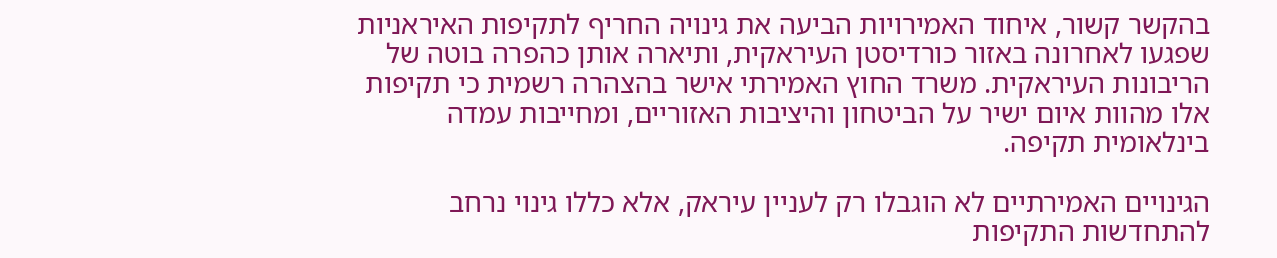בהקשר קשור, איחוד האמירויות הביעה את גינויה החריף לתקיפות האיראניות שפגעו לאחרונה באזור כורדיסטן העיראקית, ותיארה אותן כהפרה בוטה של הריבונות העיראקית. משרד החוץ האמירתי אישר בהצהרה רשמית כי תקיפות אלו מהוות איום ישיר על הביטחון והיציבות האזוריים, ומחייבות עמדה בינלאומית תקיפה.

הגינויים האמירתיים לא הוגבלו רק לעניין עיראק, אלא כללו גינוי נרחב להתחדשות התקיפות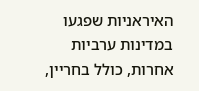האיראניות שפגעו במדינות ערביות אחרות, כולל בחריין,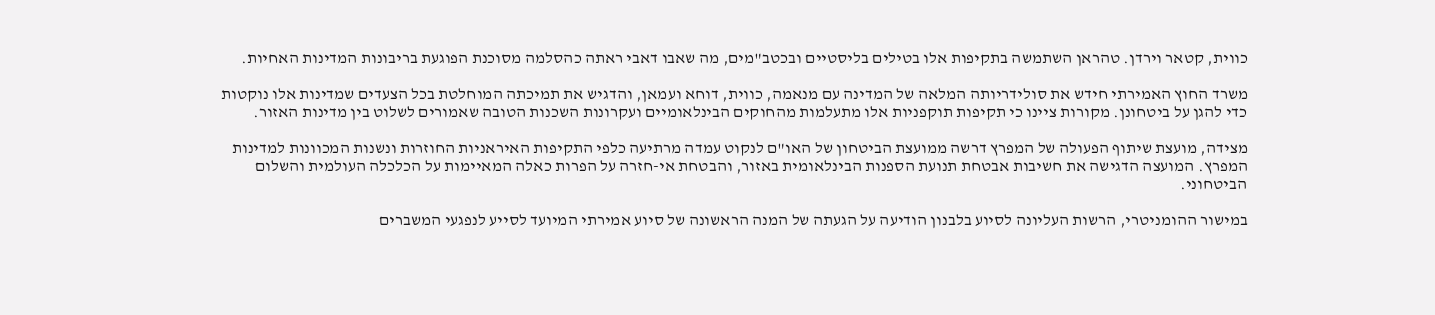כווית, קטאר וירדן. טהראן השתמשה בתקיפות אלו בטילים בליסטיים ובכטב"מים, מה שאבו דאבי ראתה כהסלמה מסוכנת הפוגעת בריבונות המדינות האחיות.

משרד החוץ האמירתי חידש את סולידריותה המלאה של המדינה עם מנאמה, כווית, דוחא ועמאן, והדגיש את תמיכתה המוחלטת בכל הצעדים שמדינות אלו נוקטות כדי להגן על ביטחונן. מקורות ציינו כי תקיפות תוקפניות אלו מתעלמות מהחוקים הבינלאומיים ועקרונות השכנות הטובה שאמורים לשלוט בין מדינות האזור.

מצידה, מועצת שיתוף הפעולה של המפרץ דרשה ממועצת הביטחון של האו"ם לנקוט עמדה מרתיעה כלפי התקיפות האיראניות החוזרות ונשנות המכוונות למדינות המפרץ. המועצה הדגישה את חשיבות אבטחת תנועת הספנות הבינלאומית באזור, והבטחת אי-חזרה על הפרות כאלה המאיימות על הכלכלה העולמית והשלום הביטחוני.

במישור ההומניטרי, הרשות העליונה לסיוע בלבנון הודיעה על הגעתה של המנה הראשונה של סיוע אמירתי המיועד לסייע לנפגעי המשברים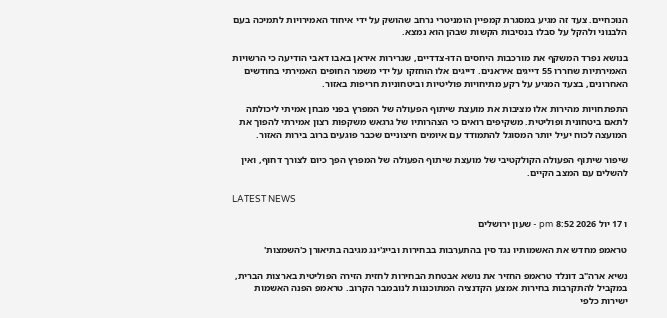הנוכחיים. צעד זה מגיע במסגרת קמפיין הומניטרי נרחב שהושק על ידי איחוד האמירויות לתמיכה בעם הלבנוני ולהקל על סבלו בנסיבות הקשות שבהן הוא נמצא.

בנושא נפרד המשקף את מורכבות היחסים הדו-צדדיים, שגרירות איראן באבו דאבי הודיעה כי הרשויות האמירתיות שחררו 55 דייגים איראנים. דייגים אלו הוחזקו על ידי משמר החופים האמירתי בחודשים האחרונים, בצעד המגיע על רקע מתיחויות פוליטיות וביטחוניות חריפות באזור.

התפתחויות מהירות אלו מציבות את מועצת שיתוף הפעולה של המפרץ בפני מבחן אמיתי ליכולתה לתאם ביטחונית ופוליטית. משקיפים רואים כי הצהרותיו של גרגאש משקפות רצון אמירתי להפוך את המועצה לכוח יעיל יותר המסוגל להתמודד עם איומים חיצוניים שכבר פוגעים ברוב בירות האזור.

שיפור שיתוף הפעולה הקולקטיבי של מועצת שיתוף הפעולה של המפרץ הפך כיום לצורך דחוף, ואין להשלים עם המצב הקיים.

LATEST NEWS

ו 17 יול 2026 8:52 pm - שעון ירושלים

טראמפ מחדש את האשמותיו נגד סין בהתערבות בבחירות ובייג'ינג מגיבה בתיאורן כ'השמצות'

נשיא ארה"ב דונלד טראמפ החזיר את נושא אבטחת הבחירות לחזית הזירה הפוליטית בארצות הברית, במקביל להתקרבות בחירות אמצע הקדנציה המתוכננות לנובמבר הקרוב. טראמפ הפנה האשמות ישירות כלפי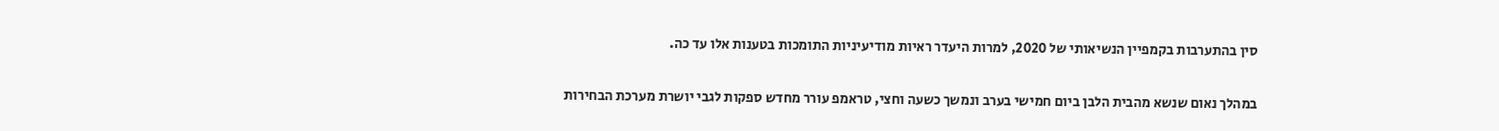סין בהתערבות בקמפיין הנשיאותי של 2020, למרות היעדר ראיות מודיעיניות התומכות בטענות אלו עד כה.

במהלך נאום שנשא מהבית הלבן ביום חמישי בערב ונמשך כשעה וחצי, טראמפ עורר מחדש ספקות לגבי יושרת מערכת הבחירות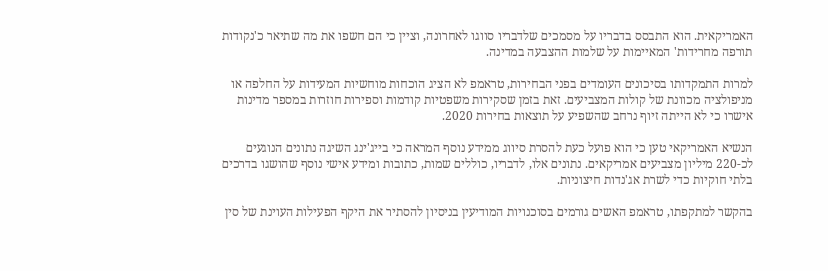האמריקאית. הוא התבסס בדבריו על מסמכים שלדבריו סווגו לאחרונה, וציין כי הם חשפו את מה שתיאר כ'נקודות תורפה מחרידות' המאיימות על שלמות ההצבעה במדינה.

למרות התמקדותו בסיכונים העומדים בפני הבחירות, טראמפ לא הציג הוכחות מוחשיות המעידות על החלפה או מניפולציה מכוונת של קולות המצביעים. זאת בזמן שסקירות משפטיות קודמות וספירות חוזרות במספר מדינות אישרו כי לא הייתה זיוף נרחב שהשפיע על תוצאות בחירות 2020.

הנשיא האמריקאי טען כי הוא פועל כעת להסרת סיווג ממידע נוסף המראה כי בייג'ינג השיגה נתונים הנוגעים לכ-220 מיליון מצביעים אמריקאים. נתונים אלו, לדבריו, כוללים שמות, כתובות ומידע אישי נוסף שהושגו בדרכים בלתי חוקיות כדי לשרת אג'נדות חיצוניות.

בהקשר למתקפתו, טראמפ האשים גורמים בסוכנויות המודיעין בניסיון להסתיר את היקף הפעילות העוינת של סין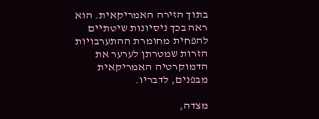בתוך הזירה האמריקאית. הוא ראה בכך ניסיונות שיטתיים להפחית מחומרת ההתערבויות הזרות שמטרתן לערער את הדמוקרטיה האמריקאית מבפנים, לדבריו.

מצדה,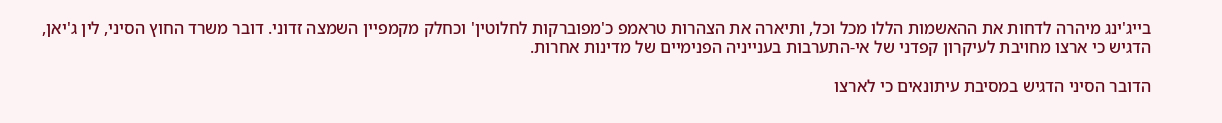בייג'ינג מיהרה לדחות את ההאשמות הללו מכל וכל, ותיארה את הצהרות טראמפ כ'מפוברקות לחלוטין' וכחלק מקמפיין השמצה זדוני. דובר משרד החוץ הסיני, לין ג'יאן, הדגיש כי ארצו מחויבת לעיקרון קפדני של אי-התערבות בענייניה הפנימיים של מדינות אחרות.

הדובר הסיני הדגיש במסיבת עיתונאים כי לארצו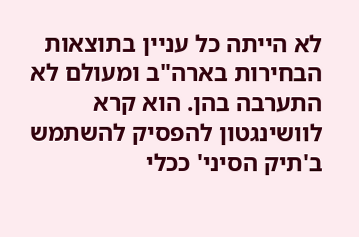לא הייתה כל עניין בתוצאות הבחירות בארה"ב ומעולם לא התערבה בהן. הוא קרא לוושינגטון להפסיק להשתמש ב'תיק הסיני' ככלי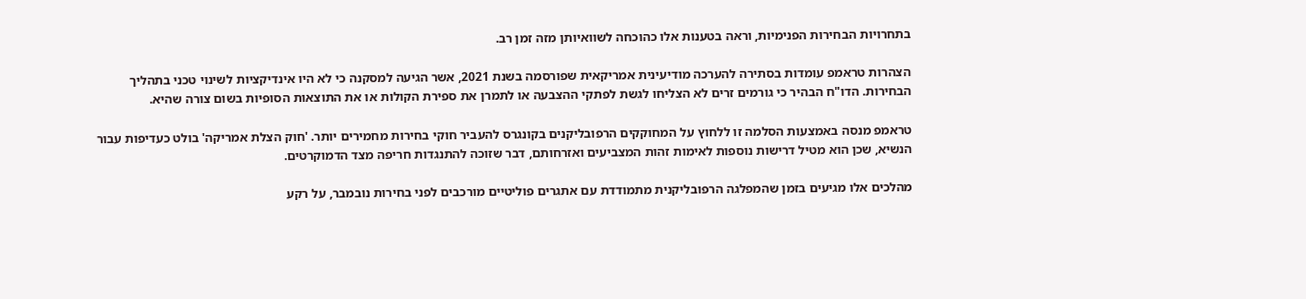בתחרויות הבחירות הפנימיות, וראה בטענות אלו כהוכחה לשוואיותן מזה זמן רב.

הצהרות טראמפ עומדות בסתירה להערכה מודיעינית אמריקאית שפורסמה בשנת 2021, אשר הגיעה למסקנה כי לא היו אינדיקציות לשינוי טכני בתהליך הבחירות. הדו"ח הבהיר כי גורמים זרים לא הצליחו לגשת לפתקי ההצבעה או לתמרן את ספירת הקולות או את התוצאות הסופיות בשום צורה שהיא.

טראמפ מנסה באמצעות הסלמה זו ללחוץ על המחוקקים הרפובליקנים בקונגרס להעביר חוקי בחירות מחמירים יותר. 'חוק הצלת אמריקה' בולט כעדיפות עבור הנשיא, שכן הוא מטיל דרישות נוספות לאימות זהות המצביעים ואזרחותם, דבר שזוכה להתנגדות חריפה מצד הדמוקרטים.

מהלכים אלו מגיעים בזמן שהמפלגה הרפובליקנית מתמודדת עם אתגרים פוליטיים מורכבים לפני בחירות נובמבר, על רקע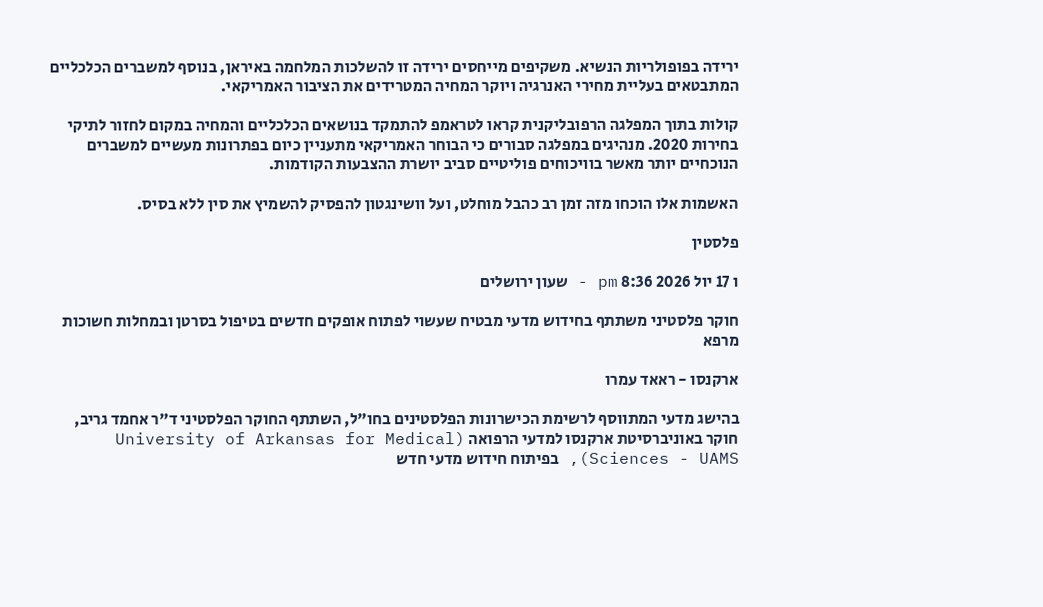ירידה בפופולריות הנשיא. משקיפים מייחסים ירידה זו להשלכות המלחמה באיראן, בנוסף למשברים הכלכליים המתבטאים בעליית מחירי האנרגיה ויוקר המחיה המטרידים את הציבור האמריקאי.

קולות בתוך המפלגה הרפובליקנית קראו לטראמפ להתמקד בנושאים הכלכליים והמחיה במקום לחזור לתיקי בחירות 2020. מנהיגים במפלגה סבורים כי הבוחר האמריקאי מתעניין כיום בפתרונות מעשיים למשברים הנוכחיים יותר מאשר בוויכוחים פוליטיים סביב יושרת ההצבעות הקודמות.

האשמות אלו הוכחו מזה זמן רב כהבל מוחלט, ועל וושינגטון להפסיק להשמיץ את סין ללא בסיס.

פלסטין

ו 17 יול 2026 8:36 pm - שעון ירושלים

חוקר פלסטיני משתתף בחידוש מדעי מבטיח שעשוי לפתוח אופקים חדשים בטיפול בסרטן ובמחלות חשוכות מרפא

ארקנסו - ראאד עמרו

בהישג מדעי המתווסף לרשימת הכישרונות הפלסטינים בחו"ל, השתתף החוקר הפלסטיני ד"ר אחמד גריב, חוקר באוניברסיטת ארקנסו למדעי הרפואה (University of Arkansas for Medical Sciences - UAMS), בפיתוח חידוש מדעי חדש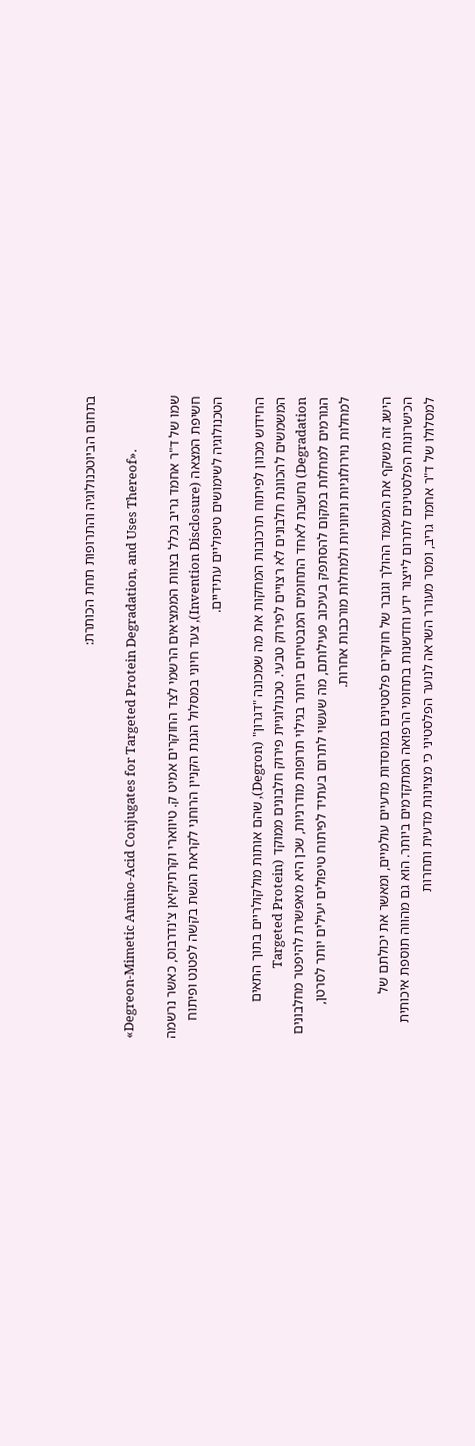בתחום הביוטכנולוגיה והתרופות תחת הכותרת:

«Degreon-Mimetic Amino-Acid Conjugates for Targeted Protein Degradation, and Uses Thereof».

שמו של ד"ר אחמד גריב נכלל בצוות הממציאים הרשמי לצד החוקרים אמיט ק. טיווארי וקרתיקיאן צ'נדרבוס, כאשר נרשמה חשיפת המצאה (Invention Disclosure), צעד חיוני במסלול הגנת הקניין הרוחני לקראת הגשת בקשה לפטנט ופיתוח הטכנולוגיה לשימושים טיפוליים עתידיים.

החידוש מכוון לפיתוח תרכובות המחקות את מה שמכונה "דגרון" (Degron), שהם אותות מולקולריים בתוך התאים המשמשים להכוונת חלבונים לא רצויים לפירוק טבעי. טכנולוגיית פירוק חלבונים ממוקד (Targeted Protein Degradation) נחשבת לאחד התחומים המבטיחים ביותר בגילוי תרופות מודרניות, שכן היא מאפשרת להיפטר מחלבונים הגורמים למחלות במקום להסתפק בעיכוב פעילותם, מה שעשוי לתרום בעתיד לפיתוח טיפולים יעילים יותר לסרטן, למחלות נוירולוגיות וניווניות ולמחלות מורכבות אחרות.

הישג זה משקף את המעמד ההולך וגובר של חוקרים פלסטינים במוסדות מדעיים עולמיים, ומאשר את יכולתם של הכישרונות הפלסטינים לתרום לייצור ידע וחדשנות בתחומי הרפואה המתקדמים ביותר. הוא גם מהווה תוספת איכותית למסלולו של ד"ר אחמד גריב, ומסר מעורר השראה לנוער הפלסטיני כי מצוינות מדעית ותחרות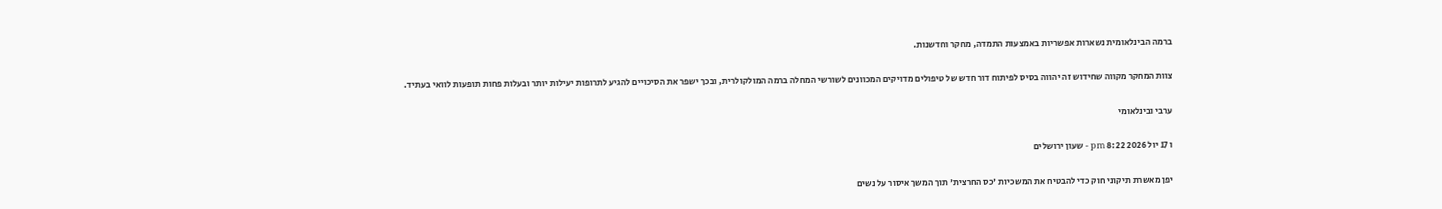ברמה הבינלאומית נשארות אפשריות באמצעות התמדה, מחקר וחדשנות.

צוות המחקר מקווה שחידוש זה יהווה בסיס לפיתוח דור חדש של טיפולים מדויקים המכוונים לשורשי המחלה ברמה המולקולרית, ובכך ישפר את הסיכויים להגיע לתרופות יעילות יותר ובעלות פחות תופעות לוואי בעתיד.

ערבי ובינלאומי

ו 17 יול 2026 8:22 pm - שעון ירושלים

יפן מאשרת תיקוני חוק כדי להבטיח את המשכיות 'כס החרצית' תוך המשך איסור על נשים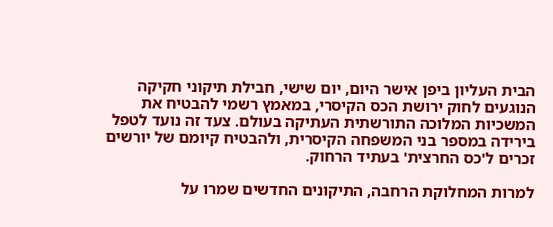הבית העליון ביפן אישר היום, יום שישי, חבילת תיקוני חקיקה הנוגעים לחוק ירושת הכס הקיסרי, במאמץ רשמי להבטיח את המשכיות המלוכה התורשתית העתיקה בעולם. צעד זה נועד לטפל בירידה במספר בני המשפחה הקיסרית, ולהבטיח קיומם של יורשים זכרים ל'כס החרצית' בעתיד הרחוק.

למרות המחלוקת הרחבה, התיקונים החדשים שמרו על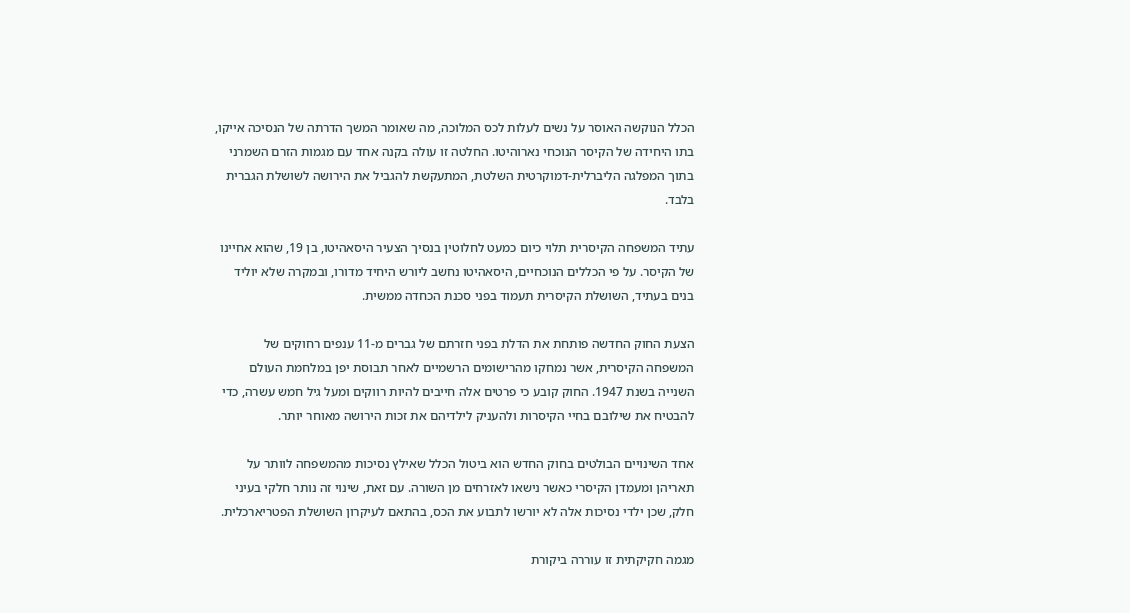הכלל הנוקשה האוסר על נשים לעלות לכס המלוכה, מה שאומר המשך הדרתה של הנסיכה אייקו, בתו היחידה של הקיסר הנוכחי נארוהיטו. החלטה זו עולה בקנה אחד עם מגמות הזרם השמרני בתוך המפלגה הליברלית-דמוקרטית השלטת, המתעקשת להגביל את הירושה לשושלת הגברית בלבד.

עתיד המשפחה הקיסרית תלוי כיום כמעט לחלוטין בנסיך הצעיר היסאהיטו, בן 19, שהוא אחיינו של הקיסר. על פי הכללים הנוכחיים, היסאהיטו נחשב ליורש היחיד מדורו, ובמקרה שלא יוליד בנים בעתיד, השושלת הקיסרית תעמוד בפני סכנת הכחדה ממשית.

הצעת החוק החדשה פותחת את הדלת בפני חזרתם של גברים מ-11 ענפים רחוקים של המשפחה הקיסרית, אשר נמחקו מהרישומים הרשמיים לאחר תבוסת יפן במלחמת העולם השנייה בשנת 1947. החוק קובע כי פרטים אלה חייבים להיות רווקים ומעל גיל חמש עשרה, כדי להבטיח את שילובם בחיי הקיסרות ולהעניק לילדיהם את זכות הירושה מאוחר יותר.

אחד השינויים הבולטים בחוק החדש הוא ביטול הכלל שאילץ נסיכות מהמשפחה לוותר על תאריהן ומעמדן הקיסרי כאשר נישאו לאזרחים מן השורה. עם זאת, שינוי זה נותר חלקי בעיני חלק, שכן ילדי נסיכות אלה לא יורשו לתבוע את הכס, בהתאם לעיקרון השושלת הפטריארכלית.

מגמה חקיקתית זו עוררה ביקורת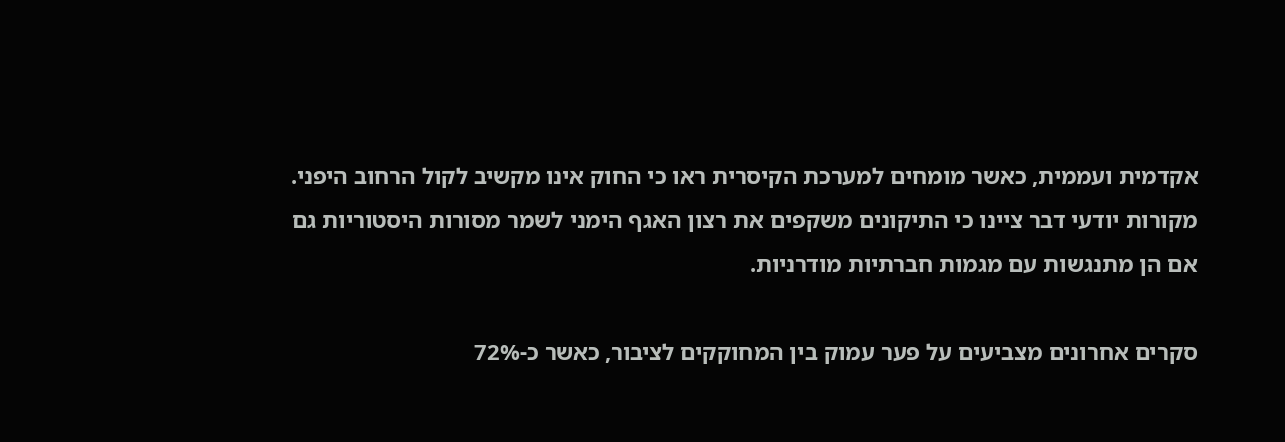אקדמית ועממית, כאשר מומחים למערכת הקיסרית ראו כי החוק אינו מקשיב לקול הרחוב היפני. מקורות יודעי דבר ציינו כי התיקונים משקפים את רצון האגף הימני לשמר מסורות היסטוריות גם אם הן מתנגשות עם מגמות חברתיות מודרניות.

סקרים אחרונים מצביעים על פער עמוק בין המחוקקים לציבור, כאשר כ-72%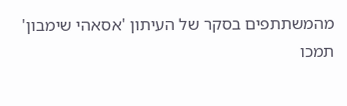מהמשתתפים בסקר של העיתון 'אסאהי שימבון' תמכו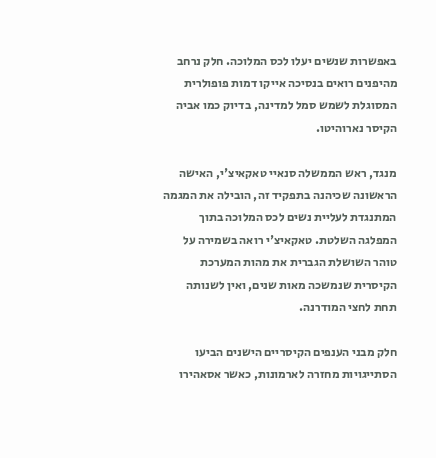באפשרות שנשים יעלו לכס המלוכה. חלק נרחב מהיפנים רואים בנסיכה אייקו דמות פופולרית המסוגלת לשמש סמל למדינה, בדיוק כמו אביה הקיסר נארוהיטו.

מנגד, ראש הממשלה סנאיי טאקאיצ'י, האישה הראשונה שכיהנה בתפקיד זה, הובילה את המגמה המתנגדת לעליית נשים לכס המלוכה בתוך המפלגה השלטת. טאקאיצ'י רואה בשמירה על טוהר השושלת הגברית את מהות המערכת הקיסרית שנמשכה מאות שנים, ואין לשנותה תחת לחצי המודרנה.

חלק מבני הענפים הקיסריים הישנים הביעו הסתייגויות מחזרה לארמונות, כאשר אסאהירו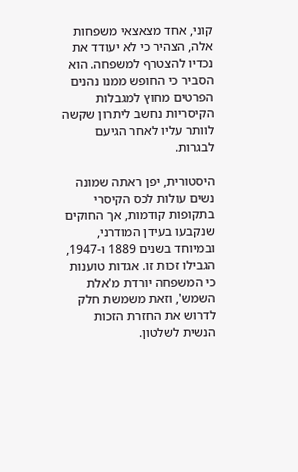קוני, אחד מצאצאי משפחות אלה, הצהיר כי לא יעודד את נכדיו להצטרף למשפחה. הוא הסביר כי החופש ממנו נהנים הפרטים מחוץ למגבלות הקיסריות נחשב ליתרון שקשה לוותר עליו לאחר הגיעם לבגרות.

היסטורית, יפן ראתה שמונה נשים עולות לכס הקיסרי בתקופות קודמות, אך החוקים שנקבעו בעידן המודרני, ובמיוחד בשנים 1889 ו-1947, הגבילו זכות זו. אגדות טוענות כי המשפחה יורדת מ'אלת השמש', וזאת משמשת חלק לדרוש את החזרת הזכות הנשית לשלטון.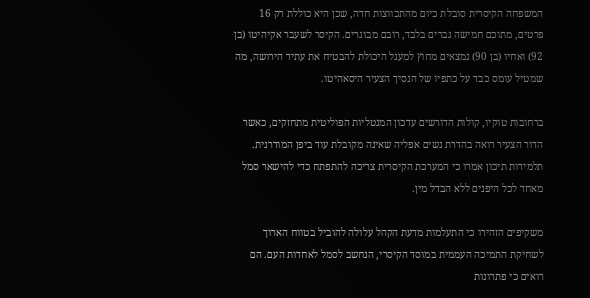המשפחה הקיסרית סובלת כיום מהתכווצות חדה, שכן היא כוללת רק 16 פרטים, מתוכם חמישה גברים בלבד, רובם מבוגרים. הקיסר לשעבר אקיהיטו (בן 92) ואחיו (בן 90) נמצאים מחוץ למעגל היכולת להבטיח את עתיד הירושה, מה שמטיל עומס כבד על כתפיו של הנסיך הצעיר היסאהיטו.

ברחובות טוקיו, קולות הדורשים עדכון המנטליות הפוליטית מתחזקים, כאשר הדור הצעיר רואה בהדרת נשים אפליה שאינה מקובלת עוד ביפן המודרנית. תלמידות תיכון אמרו כי המערכת הקיסרית צריכה להתפתח כדי להישאר סמל מאחד לכל היפנים ללא הבדל מין.

משקיפים הזהירו כי התעלמות מדעת הקהל עלולה להוביל בטווח הארוך לשחיקת התמיכה העממית במוסד הקיסרי, הנחשב לסמל לאחדות העם. הם רואים כי פתרונות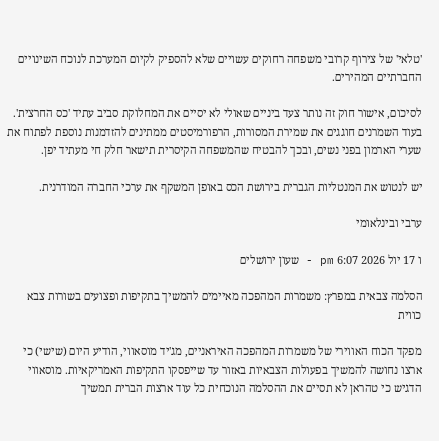'טלאי' של צירוף קרובי משפחה רחוקים עשויים שלא להספיק לקיום המערכת לנוכח השינויים החברתיים המהירים.

לסיכום, אישור חוק זה נותר צעד ביניים שאולי לא יסיים את המחלוקת סביב עתיד 'כס החרצית'. בעוד השמרנים חוגגים את שמירת המסורות, הרפורמיסטים ממתינים להזדמנות נוספת לפתוח את שערי הארמון בפני נשים, ובכך להבטיח שהמשפחה הקיסרית תישאר חלק חי מעתיד יפן.

יש לנטוש את המנטליות הגברית בירושת הכס באופן המשקף את ערכי החברה המודרנית.

ערבי ובינלאומי

ו 17 יול 2026 6:07 pm - שעון ירושלים

הסלמה צבאית במפרץ: משמרות המהפכה מאיימים להמשיך בתקיפות ופצועים בשורות צבא כווית

מפקד הכוח האווירי של משמרות המהפכה האיראניים, מג'יד מוסאווי, הודיע היום (שישי) כי ארצו נחושה להמשיך בפעולות הצבאיות באזור עד שייפסקו התקיפות האמריקאיות. מוסאווי הדגיש כי טהראן לא תסיים את ההסלמה הנוכחית כל עוד ארצות הברית תמשיך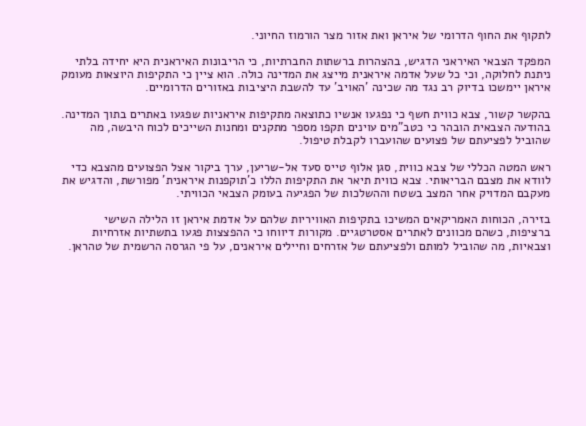לתקוף את החוף הדרומי של איראן ואת אזור מצר הורמוז החיוני.

המפקד הצבאי האיראני הדגיש, בהצהרות ברשתות החברתיות, כי הריבונות האיראנית היא יחידה בלתי ניתנת לחלוקה, וכי כל שעל אדמה איראנית מייצג את המדינה כולה. הוא ציין כי התקיפות היוצאות מעומק איראן יימשכו בדיוק רב נגד מה שכינה 'האויב' עד להשבת היציבות באזורים הדרומיים.

בהקשר קשור, צבא כווית חשף כי נפגעו אנשיו כתוצאה מתקיפות איראניות שפגעו באתרים בתוך המדינה. בהודעה הצבאית הובהר כי כטב"מים עוינים תקפו מספר מתקנים ומחנות השייכים לכוח היבשה, מה שהוביל לפציעתם של פצועים שהועברו לקבלת טיפול.

ראש המטה הכללי של צבא כווית, סגן אלוף טייס סעד אל-שריען, ערך ביקור אצל הפצועים מהצבא כדי לוודא את מצבם הבריאותי. צבא כווית תיאר את התקיפות הללו כ'תוקפנות איראנית' מפורשת, והדגיש את מעקבם המדויק אחר המצב בשטח וההשלכות של הפגיעה בעומק הצבאי הכוויתי.

בזירה, הכוחות האמריקאים המשיכו בתקיפות האוויריות שלהם על אדמת איראן זו הלילה השישי ברציפות, כשהם מכוונים לאתרים אסטרטגיים. מקורות דיווחו כי ההפצצות פגעו בתשתיות אזרחיות וצבאיות, מה שהוביל למותם ולפציעתם של אזרחים וחיילים איראנים, על פי הגרסה הרשמית של טהראן.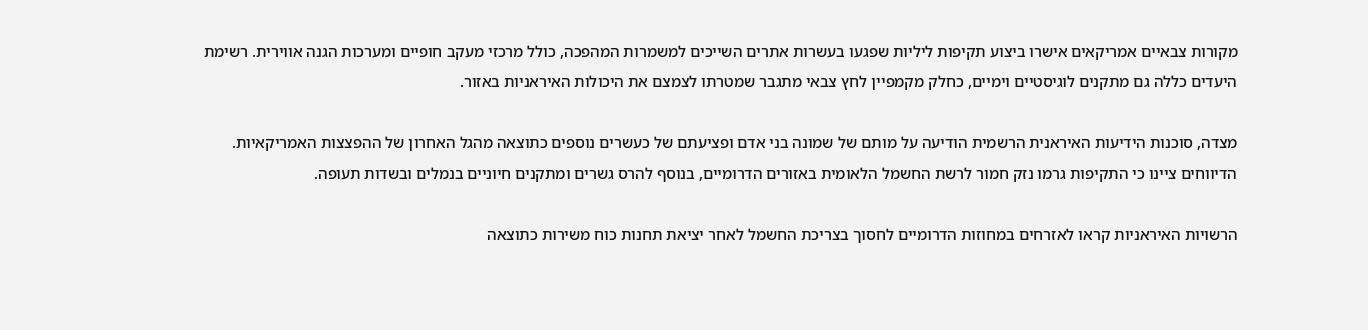מקורות צבאיים אמריקאים אישרו ביצוע תקיפות ליליות שפגעו בעשרות אתרים השייכים למשמרות המהפכה, כולל מרכזי מעקב חופיים ומערכות הגנה אווירית. רשימת היעדים כללה גם מתקנים לוגיסטיים וימיים, כחלק מקמפיין לחץ צבאי מתגבר שמטרתו לצמצם את היכולות האיראניות באזור.

מצדה, סוכנות הידיעות האיראנית הרשמית הודיעה על מותם של שמונה בני אדם ופציעתם של כעשרים נוספים כתוצאה מהגל האחרון של ההפצצות האמריקאיות. הדיווחים ציינו כי התקיפות גרמו נזק חמור לרשת החשמל הלאומית באזורים הדרומיים, בנוסף להרס גשרים ומתקנים חיוניים בנמלים ובשדות תעופה.

הרשויות האיראניות קראו לאזרחים במחוזות הדרומיים לחסוך בצריכת החשמל לאחר יציאת תחנות כוח משירות כתוצאה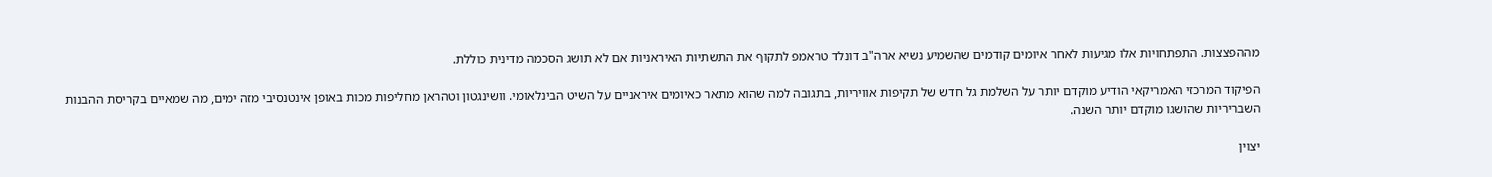מההפצצות. התפתחויות אלו מגיעות לאחר איומים קודמים שהשמיע נשיא ארה"ב דונלד טראמפ לתקוף את התשתיות האיראניות אם לא תושג הסכמה מדינית כוללת.

הפיקוד המרכזי האמריקאי הודיע מוקדם יותר על השלמת גל חדש של תקיפות אוויריות, בתגובה למה שהוא מתאר כאיומים איראניים על השיט הבינלאומי. וושינגטון וטהראן מחליפות מכות באופן אינטנסיבי מזה ימים, מה שמאיים בקריסת ההבנות השבריריות שהושגו מוקדם יותר השנה.

יצוין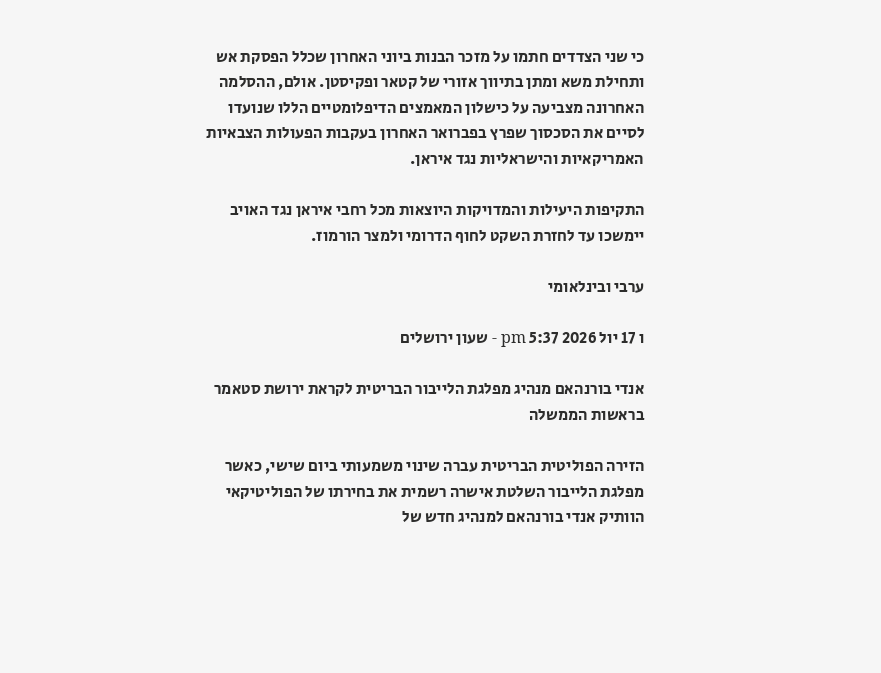כי שני הצדדים חתמו על מזכר הבנות ביוני האחרון שכלל הפסקת אש ותחילת משא ומתן בתיווך אזורי של קטאר ופקיסטן. אולם, ההסלמה האחרונה מצביעה על כישלון המאמצים הדיפלומטיים הללו שנועדו לסיים את הסכסוך שפרץ בפברואר האחרון בעקבות הפעולות הצבאיות האמריקאיות והישראליות נגד איראן.

התקיפות היעילות והמדויקות היוצאות מכל רחבי איראן נגד האויב יימשכו עד לחזרת השקט לחוף הדרומי ולמצר הורמוז.

ערבי ובינלאומי

ו 17 יול 2026 5:37 pm - שעון ירושלים

אנדי בורנהאם מנהיג מפלגת הלייבור הבריטית לקראת ירושת סטאמר בראשות הממשלה

הזירה הפוליטית הבריטית עברה שינוי משמעותי ביום שישי, כאשר מפלגת הלייבור השלטת אישרה רשמית את בחירתו של הפוליטיקאי הוותיק אנדי בורנהאם למנהיג חדש של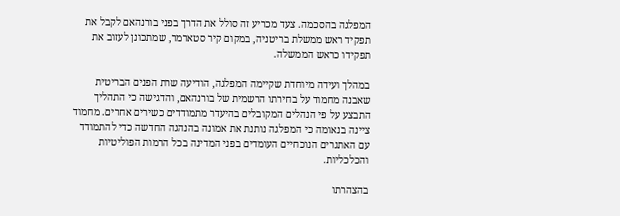המפלגה בהסכמה. צעד מכריע זה סולל את הדרך בפני בורנהאם לקבל את תפקיד ראש ממשלת בריטניה, במקום קיר סטארמר, שמתכונן לעזוב את תפקידו כראש הממשלה.

במהלך ועידה מיוחדת שקיימה המפלגה, הודיעה שרת הפנים הבריטית שאבנה מחמוד על בחירתו הרשמית של בורנהאם, והדגישה כי התהליך התבצע על פי הנהלים המקובלים בהיעדר מתמודדים כשירים אחרים. מחמוד ציינה בנאומה כי המפלגה נותנת את אמונה בהנהגה החדשה כדי להתמודד עם האתגרים הנוכחיים העומדים בפני המדינה בכל הרמות הפוליטיות והכלכליות.

בהצהרתו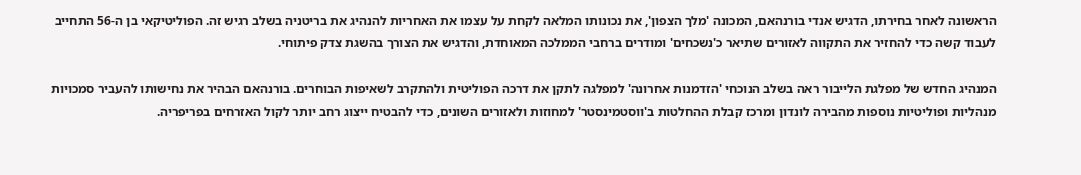הראשונה לאחר בחירתו, הדגיש אנדי בורנהאם, המכונה 'מלך הצפון', את נכונותו המלאה לקחת על עצמו את האחריות להנהיג את בריטניה בשלב רגיש זה. הפוליטיקאי בן ה-56 התחייב לעבוד קשה כדי להחזיר את התקווה לאזורים שתיאר כ'נשכחים' ומודרים ברחבי הממלכה המאוחדת, והדגיש את הצורך בהשגת צדק פיתוחי.

המנהיג החדש של מפלגת הלייבור ראה בשלב הנוכחי 'הזדמנות אחרונה' למפלגה לתקן את דרכה הפוליטית ולהתקרב לשאיפות הבוחרים. בורנהאם הבהיר את נחישותו להעביר סמכויות מנהליות ופוליטיות נוספות מהבירה לונדון ומרכז קבלת ההחלטות ב'ווסטמינסטר' למחוזות ולאזורים השונים, כדי להבטיח ייצוג רחב יותר לקול האזרחים בפריפריה.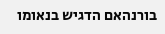בורנהאם הדגיש בנאומו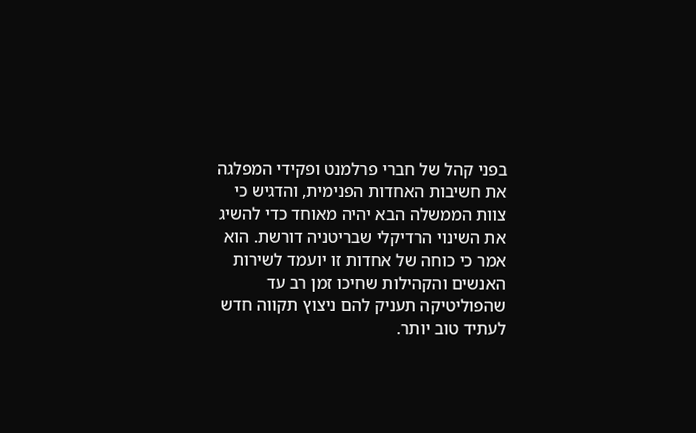בפני קהל של חברי פרלמנט ופקידי המפלגה את חשיבות האחדות הפנימית, והדגיש כי צוות הממשלה הבא יהיה מאוחד כדי להשיג את השינוי הרדיקלי שבריטניה דורשת. הוא אמר כי כוחה של אחדות זו יועמד לשירות האנשים והקהילות שחיכו זמן רב עד שהפוליטיקה תעניק להם ניצוץ תקווה חדש לעתיד טוב יותר.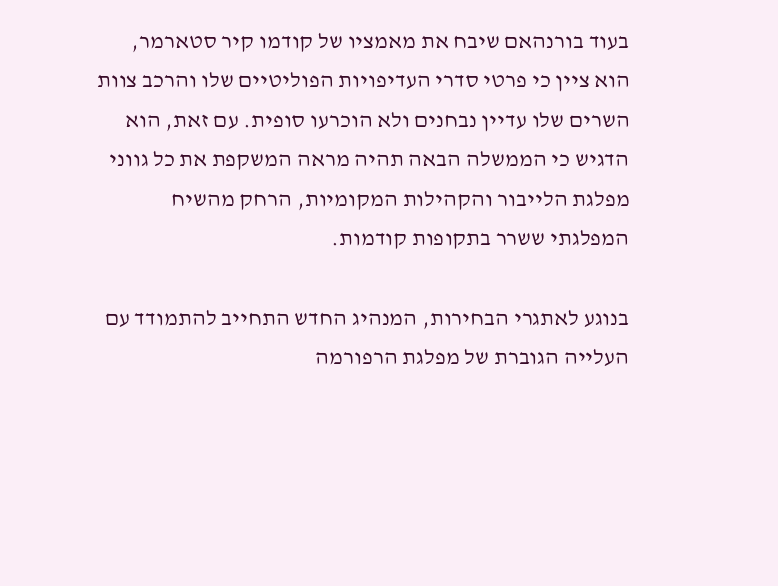בעוד בורנהאם שיבח את מאמציו של קודמו קיר סטארמר, הוא ציין כי פרטי סדרי העדיפויות הפוליטיים שלו והרכב צוות השרים שלו עדיין נבחנים ולא הוכרעו סופית. עם זאת, הוא הדגיש כי הממשלה הבאה תהיה מראה המשקפת את כל גווני מפלגת הלייבור והקהילות המקומיות, הרחק מהשיח המפלגתי ששרר בתקופות קודמות.

בנוגע לאתגרי הבחירות, המנהיג החדש התחייב להתמודד עם העלייה הגוברת של מפלגת הרפורמה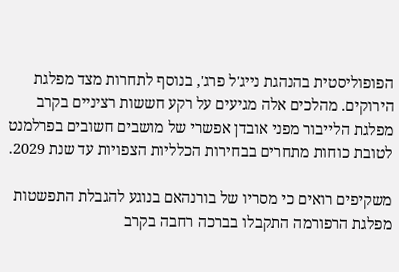הפופוליסטית בהנהגת נייג'ל פרג', בנוסף לתחרות מצד מפלגת הירוקים. מהלכים אלה מגיעים על רקע חששות רציניים בקרב מפלגת הלייבור מפני אובדן אפשרי של מושבים חשובים בפרלמנט לטובת כוחות מתחרים בבחירות הכלליות הצפויות עד שנת 2029.

משקיפים רואים כי מסריו של בורנהאם בנוגע להגבלת התפשטות מפלגת הרפורמה התקבלו בברכה רחבה בקרב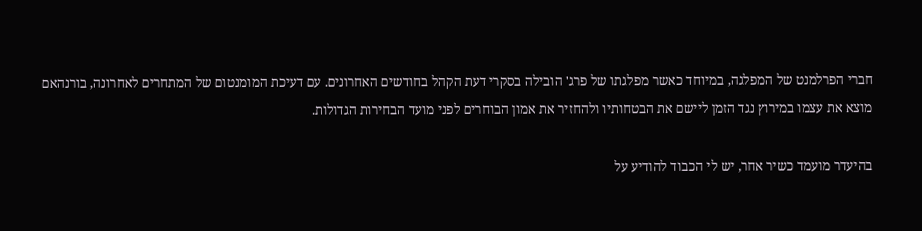חברי הפרלמנט של המפלגה, במיוחד כאשר מפלגתו של פרג' הובילה בסקרי דעת הקהל בחודשים האחרונים. עם דעיכת המומנטום של המתחרים לאחרונה, בורנהאם מוצא את עצמו במירוץ נגד הזמן ליישם את הבטחותיו ולהחזיר את אמון הבוחרים לפני מועד הבחירות הגדולות.

בהיעדר מועמד כשיר אחר, יש לי הכבוד להודיע על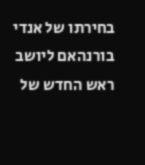בחירתו של אנדי בורנהאם ליושב ראש החדש של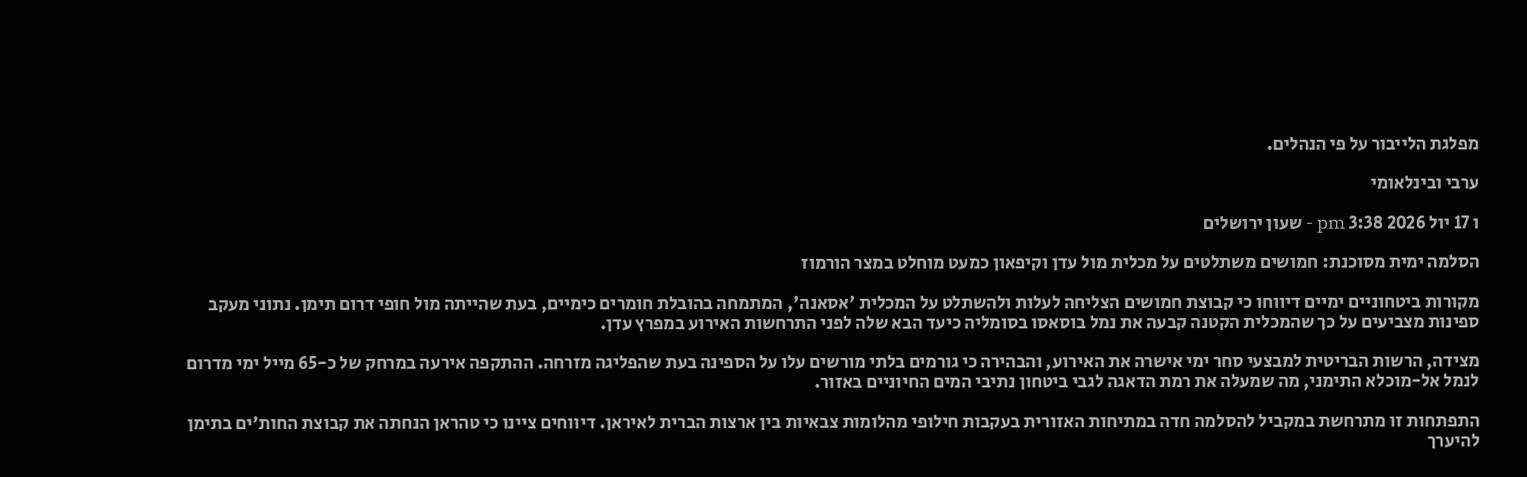מפלגת הלייבור על פי הנהלים.

ערבי ובינלאומי

ו 17 יול 2026 3:38 pm - שעון ירושלים

הסלמה ימית מסוכנת: חמושים משתלטים על מכלית מול עדן וקיפאון כמעט מוחלט במצר הורמוז

מקורות ביטחוניים ימיים דיווחו כי קבוצת חמושים הצליחה לעלות ולהשתלט על המכלית 'אסאנה', המתמחה בהובלת חומרים כימיים, בעת שהייתה מול חופי דרום תימן. נתוני מעקב ספינות מצביעים על כך שהמכלית הקטנה קבעה את נמל בוסאסו בסומליה כיעד הבא שלה לפני התרחשות האירוע במפרץ עדן.

מצידה, הרשות הבריטית למבצעי סחר ימי אישרה את האירוע, והבהירה כי גורמים בלתי מורשים עלו על הספינה בעת שהפליגה מזרחה. ההתקפה אירעה במרחק של כ-65 מייל ימי מדרום לנמל אל-מוכלא התימני, מה שמעלה את רמת הדאגה לגבי ביטחון נתיבי המים החיוניים באזור.

התפתחות זו מתרחשת במקביל להסלמה חדה במתיחות האזורית בעקבות חילופי מהלומות צבאיות בין ארצות הברית לאיראן. דיווחים ציינו כי טהראן הנחתה את קבוצת החות'ים בתימן להיערך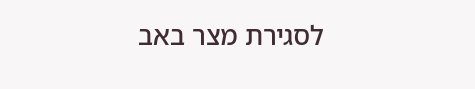לסגירת מצר באב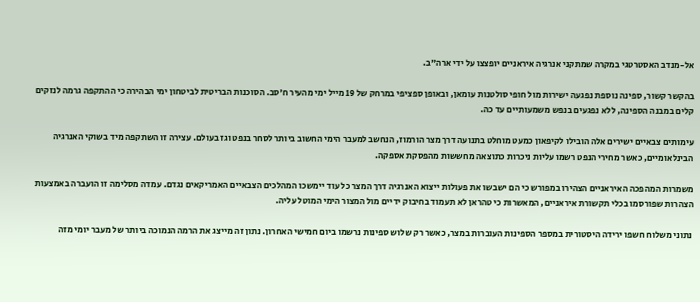אל-מנדב האסטרטגי במקרה שמתקני אנרגיה איראניים יופצצו על ידי ארה"ב.

בהקשר קשור, ספינה נוספת נפגעה ישירות מול חופי סולטנות עומאן, ובאופן ספציפי במרחק של 19 מייל ימי מהעיר ח'סב. הסוכנות הבריטית לביטחון ימי הבהירה כי ההתקפה גרמה לנזקים קלים במבנה הספינה, ללא נפגעים בנפש משמעותיים עד כה.

עימותים צבאיים ישירים אלה הובילו לקיפאון כמעט מוחלט בתנועה דרך מצר הורמוז, הנחשב למעבר הימי החשוב ביותר לסחר בנפט וגז בעולם. עצירה זו השתקפה מיד בשוקי האנרגיה הבינלאומיים, כאשר מחירי הנפט רשמו עליות ניכרות כתוצאה מחששות מהפסקת אספקה.

משמרות המהפכה האיראניים הצהירו במפורש כי הם ישבשו את פעולות ייצוא האנרגיה דרך המצר כל עוד יימשכו המהלכים הצבאיים האמריקאים נגדם. עמדה מסלימה זו הועברה באמצעות הצהרות שפורסמו בכלי תקשורת איראניים, המאשרות כי טהראן לא תעמוד בחיבוק ידיים מול המצור הימי המוטל עליה.

נתוני משלוח חשפו ירידה היסטורית במספר הספינות העוברות במצר, כאשר רק שלוש ספינות נרשמו ביום חמישי האחרון. נתון זה מייצג את הרמה הנמוכה ביותר של מעבר יומי מזה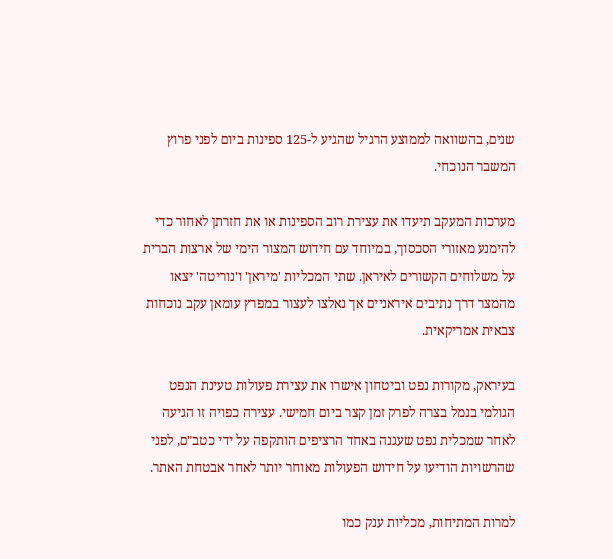שנים, בהשוואה לממוצע הרגיל שהגיע ל-125 ספינות ביום לפני פרוץ המשבר הנוכחי.

מערכות המעקב תיעדו את עצירת רוב הספינות או את חזרתן לאחור כדי להימנע מאזורי הסכסוך, במיוחד עם חידוש המצור הימי של ארצות הברית על משלוחים הקשורים לאיראן. שתי המכליות 'מיראן' ו'נוריטה' יצאו מהמצר דרך נתיבים איראניים אך נאלצו לעצור במפרץ עומאן עקב נוכחות צבאית אמריקאית.

בעיראק, מקורות נפט וביטחון אישרו את עצירת פעולות טעינת הנפט הגולמי בנמל בצרה לפרק זמן קצר ביום חמישי. עצירה כפויה זו הגיעה לאחר שמכלית נפט שעגנה באחד הרציפים הותקפה על ידי כטב"ם, לפני שהרשויות הודיעו על חידוש הפעולות מאוחר יותר לאחר אבטחת האתר.

למרות המתיחות, מכליות ענק כמו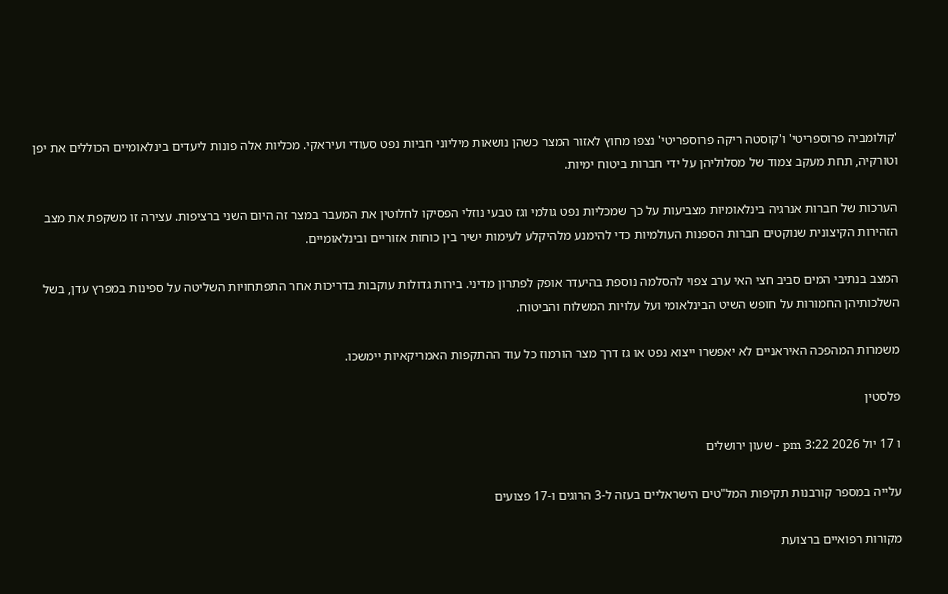'קולומביה פרוספריטי' ו'קוסטה ריקה פרוספריטי' נצפו מחוץ לאזור המצר כשהן נושאות מיליוני חביות נפט סעודי ועיראקי. מכליות אלה פונות ליעדים בינלאומיים הכוללים את יפן וטורקיה, תחת מעקב צמוד של מסלוליהן על ידי חברות ביטוח ימיות.

הערכות של חברות אנרגיה בינלאומיות מצביעות על כך שמכליות נפט גולמי וגז טבעי נוזלי הפסיקו לחלוטין את המעבר במצר זה היום השני ברציפות. עצירה זו משקפת את מצב הזהירות הקיצונית שנוקטים חברות הספנות העולמיות כדי להימנע מלהיקלע לעימות ישיר בין כוחות אזוריים ובינלאומיים.

המצב בנתיבי המים סביב חצי האי ערב צפוי להסלמה נוספת בהיעדר אופק לפתרון מדיני. בירות גדולות עוקבות בדריכות אחר התפתחויות השליטה על ספינות במפרץ עדן, בשל השלכותיהן החמורות על חופש השיט הבינלאומי ועל עלויות המשלוח והביטוח.

משמרות המהפכה האיראניים לא יאפשרו ייצוא נפט או גז דרך מצר הורמוז כל עוד ההתקפות האמריקאיות יימשכו.

פלסטין

ו 17 יול 2026 3:22 pm - שעון ירושלים

עלייה במספר קורבנות תקיפות המל"טים הישראליים בעזה ל-3 הרוגים ו-17 פצועים

מקורות רפואיים ברצועת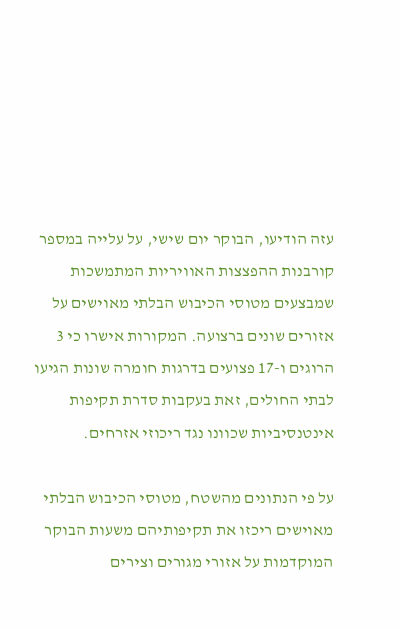עזה הודיעו, הבוקר יום שישי, על עלייה במספר קורבנות ההפצצות האוויריות המתמשכות שמבצעים מטוסי הכיבוש הבלתי מאוישים על אזורים שונים ברצועה. המקורות אישרו כי 3 הרוגים ו-17 פצועים בדרגות חומרה שונות הגיעו לבתי החולים, זאת בעקבות סדרת תקיפות אינטנסיביות שכוונו נגד ריכוזי אזרחים.

על פי הנתונים מהשטח, מטוסי הכיבוש הבלתי מאוישים ריכזו את תקיפותיהם משעות הבוקר המוקדמות על אזורי מגורים וצירים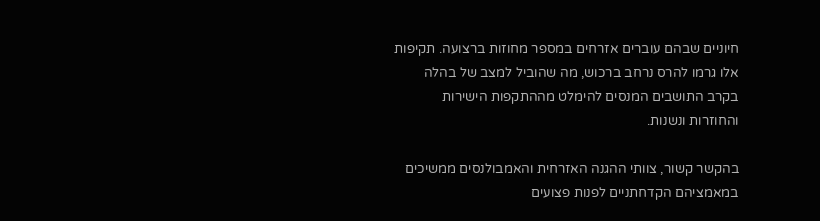חיוניים שבהם עוברים אזרחים במספר מחוזות ברצועה. תקיפות אלו גרמו להרס נרחב ברכוש, מה שהוביל למצב של בהלה בקרב התושבים המנסים להימלט מההתקפות הישירות והחוזרות ונשנות.

בהקשר קשור, צוותי ההגנה האזרחית והאמבולנסים ממשיכים במאמציהם הקדחתניים לפנות פצועים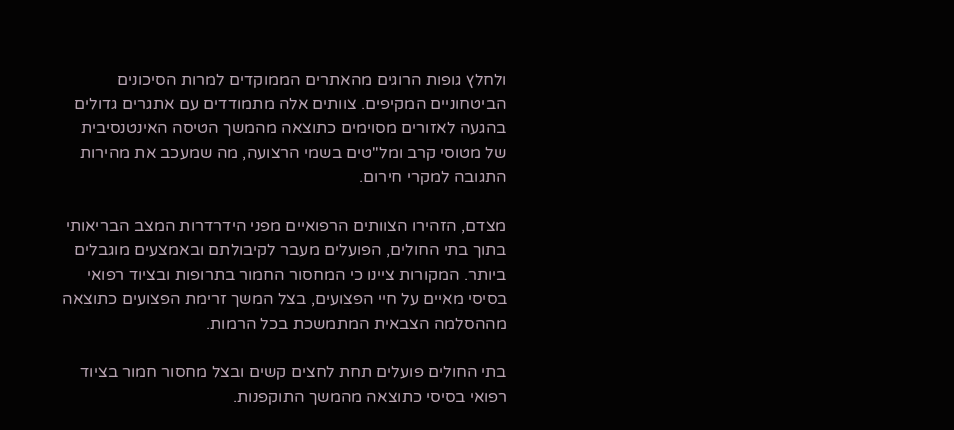ולחלץ גופות הרוגים מהאתרים הממוקדים למרות הסיכונים הביטחוניים המקיפים. צוותים אלה מתמודדים עם אתגרים גדולים בהגעה לאזורים מסוימים כתוצאה מהמשך הטיסה האינטנסיבית של מטוסי קרב ומל"טים בשמי הרצועה, מה שמעכב את מהירות התגובה למקרי חירום.

מצדם, הזהירו הצוותים הרפואיים מפני הידרדרות המצב הבריאותי בתוך בתי החולים, הפועלים מעבר לקיבולתם ובאמצעים מוגבלים ביותר. המקורות ציינו כי המחסור החמור בתרופות ובציוד רפואי בסיסי מאיים על חיי הפצועים, בצל המשך זרימת הפצועים כתוצאה מההסלמה הצבאית המתמשכת בכל הרמות.

בתי החולים פועלים תחת לחצים קשים ובצל מחסור חמור בציוד רפואי בסיסי כתוצאה מהמשך התוקפנות.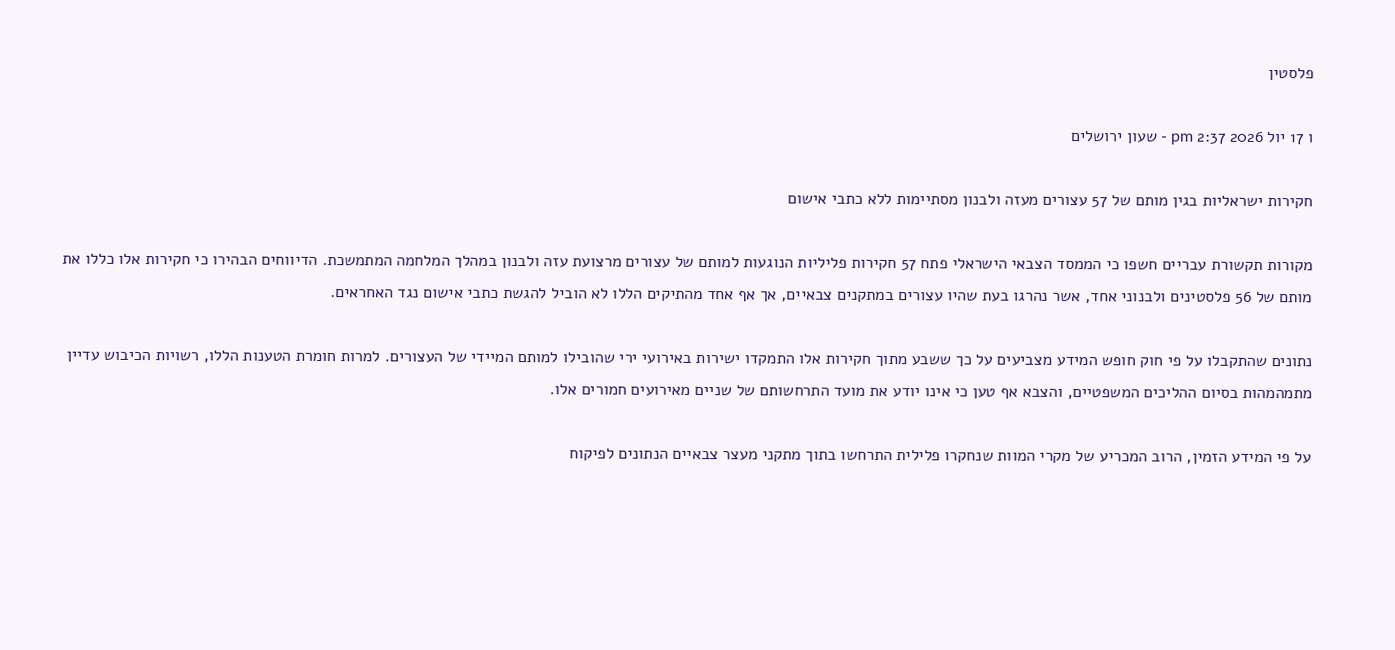פלסטין

ו 17 יול 2026 2:37 pm - שעון ירושלים

חקירות ישראליות בגין מותם של 57 עצורים מעזה ולבנון מסתיימות ללא כתבי אישום

מקורות תקשורת עבריים חשפו כי הממסד הצבאי הישראלי פתח 57 חקירות פליליות הנוגעות למותם של עצורים מרצועת עזה ולבנון במהלך המלחמה המתמשכת. הדיווחים הבהירו כי חקירות אלו כללו את מותם של 56 פלסטינים ולבנוני אחד, אשר נהרגו בעת שהיו עצורים במתקנים צבאיים, אך אף אחד מהתיקים הללו לא הוביל להגשת כתבי אישום נגד האחראים.

נתונים שהתקבלו על פי חוק חופש המידע מצביעים על כך ששבע מתוך חקירות אלו התמקדו ישירות באירועי ירי שהובילו למותם המיידי של העצורים. למרות חומרת הטענות הללו, רשויות הכיבוש עדיין מתמהמהות בסיום ההליכים המשפטיים, והצבא אף טען כי אינו יודע את מועד התרחשותם של שניים מאירועים חמורים אלו.

על פי המידע הזמין, הרוב המכריע של מקרי המוות שנחקרו פלילית התרחשו בתוך מתקני מעצר צבאיים הנתונים לפיקוח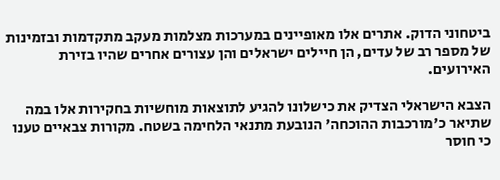ביטחוני הדוק. אתרים אלו מאופיינים במערכות מצלמות מעקב מתקדמות ובזמינות של מספר רב של עדים, הן חיילים ישראלים והן עצורים אחרים שהיו בזירת האירועים.

הצבא הישראלי הצדיק את כישלונו להגיע לתוצאות מוחשיות בחקירות אלו במה שתיאר כ'מורכבות ההוכחה' הנובעת מתנאי הלחימה בשטח. מקורות צבאיים טענו כי חוסר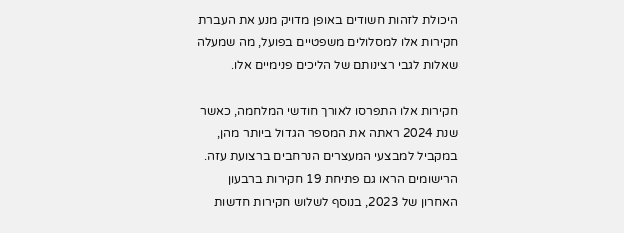היכולת לזהות חשודים באופן מדויק מנע את העברת חקירות אלו למסלולים משפטיים בפועל, מה שמעלה שאלות לגבי רצינותם של הליכים פנימיים אלו.

חקירות אלו התפרסו לאורך חודשי המלחמה, כאשר שנת 2024 ראתה את המספר הגדול ביותר מהן, במקביל למבצעי המעצרים הנרחבים ברצועת עזה. הרישומים הראו גם פתיחת 19 חקירות ברבעון האחרון של 2023, בנוסף לשלוש חקירות חדשות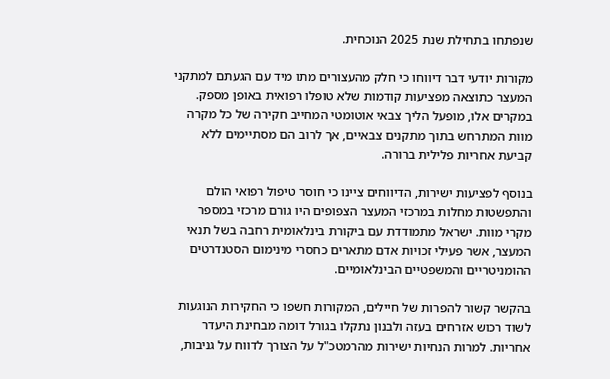שנפתחו בתחילת שנת 2025 הנוכחית.

מקורות יודעי דבר דיווחו כי חלק מהעצורים מתו מיד עם הגעתם למתקני המעצר כתוצאה מפציעות קודמות שלא טופלו רפואית באופן מספק. במקרים אלו, מופעל הליך צבאי אוטומטי המחייב חקירה של כל מקרה מוות המתרחש בתוך מתקנים צבאיים, אך לרוב הם מסתיימים ללא קביעת אחריות פלילית ברורה.

בנוסף לפציעות ישירות, הדיווחים ציינו כי חוסר טיפול רפואי הולם והתפשטות מחלות במרכזי המעצר הצפופים היו גורם מרכזי במספר מקרי מוות. ישראל מתמודדת עם ביקורת בינלאומית רחבה בשל תנאי המעצר, אשר פעילי זכויות אדם מתארים כחסרי מינימום הסטנדרטים ההומניטריים והמשפטיים הבינלאומיים.

בהקשר קשור להפרות של חיילים, המקורות חשפו כי החקירות הנוגעות לשוד רכוש אזרחים בעזה ולבנון נתקלו בגורל דומה מבחינת היעדר אחריות. למרות הנחיות ישירות מהרמטכ"ל על הצורך לדווח על גניבות,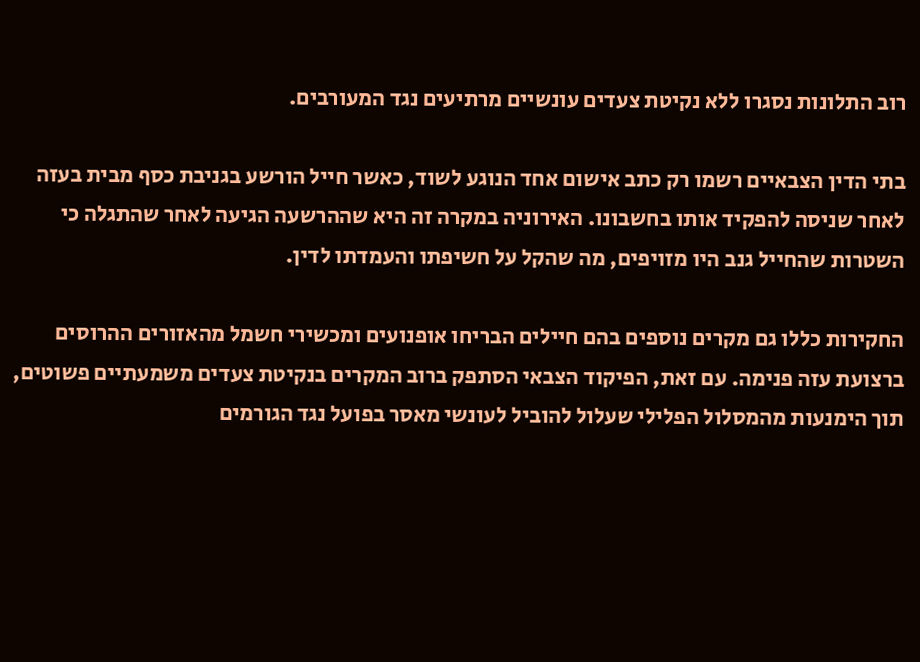רוב התלונות נסגרו ללא נקיטת צעדים עונשיים מרתיעים נגד המעורבים.

בתי הדין הצבאיים רשמו רק כתב אישום אחד הנוגע לשוד, כאשר חייל הורשע בגניבת כסף מבית בעזה לאחר שניסה להפקיד אותו בחשבונו. האירוניה במקרה זה היא שההרשעה הגיעה לאחר שהתגלה כי השטרות שהחייל גנב היו מזויפים, מה שהקל על חשיפתו והעמדתו לדין.

החקירות כללו גם מקרים נוספים בהם חיילים הבריחו אופנועים ומכשירי חשמל מהאזורים ההרוסים ברצועת עזה פנימה. עם זאת, הפיקוד הצבאי הסתפק ברוב המקרים בנקיטת צעדים משמעתיים פשוטים, תוך הימנעות מהמסלול הפלילי שעלול להוביל לעונשי מאסר בפועל נגד הגורמים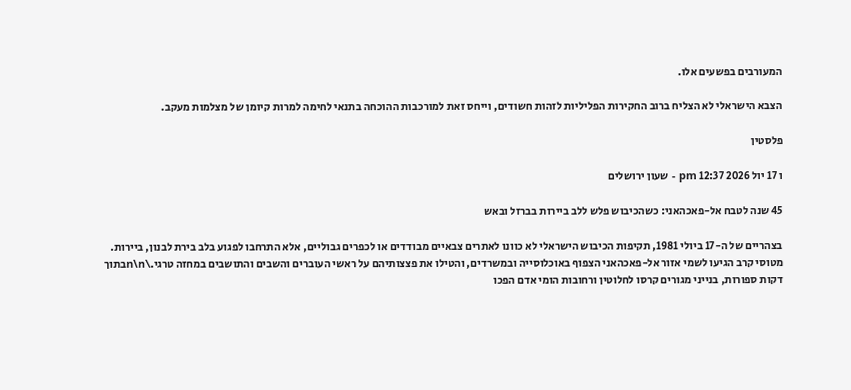המעורבים בפשעים אלו.

הצבא הישראלי לא הצליח ברוב החקירות הפליליות לזהות חשודים, וייחס זאת למורכבות ההוכחה בתנאי לחימה למרות קיומן של מצלמות מעקב.

פלסטין

ו 17 יול 2026 12:37 pm - שעון ירושלים

45 שנה לטבח אל-פאכהאני: כשהכיבוש פלש ללב ביירות בברזל ובאש

בצהריים של ה-17 ביולי 1981, תקיפות הכיבוש הישראלי לא כוונו לאתרים צבאיים מבודדים או לכפרים גבוליים, אלא התרחבו לפגוע בלב בירת לבנון, ביירות. מטוסי קרב הגיעו לשמי אזור אל-פאכהאני הצפוף באוכלוסייה ובמשרדים, והטילו את פצצותיהם על ראשי העוברים והשבים והתושבים במחזה טרגי.\n\nבתוך דקות ספורות, בנייני מגורים קרסו לחלוטין ורחובות הומי אדם הפכו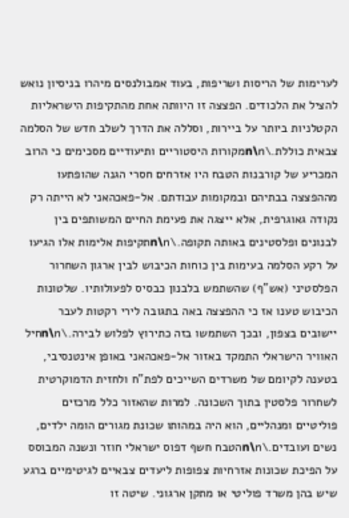לערימות של הריסות ושריפות, בעוד אמבולנסים מיהרו בניסיון נואש להציל את הלכודים. הפצצה זו היוותה אחת מהתקיפות הישראליות הקטלניות ביותר על ביירות, וסללה את הדרך לשלב חדש של הסלמה צבאית כוללת.\n\nמקורות היסטוריים ותיעודיים מסכימים כי הרוב המכריע של קורבנות הטבח היו אזרחים חסרי הגנה שהופתעו מההפצצה בבתיהם ובמקומות עבודתם. אל-פאכהאני לא הייתה רק נקודה גאוגרפית, אלא ייצגה את פעימת החיים המשותפים בין לבנונים ופלסטינים באותה תקופה.\n\nתקיפות אלימות אלו הגיעו על רקע הסלמה בעימות בין כוחות הכיבוש לבין ארגון השחרור הפלסטיני (אש"ף) שהשתמש בלבנון כבסיס לפעולותיו. שלטונות הכיבוש טענו אז כי ההפצצה באה בתגובה לירי רקטות לעבר יישובים בצפון, ובכך השתמשו בזה כתירוץ לפלוש לבירה.\n\nחיל האוויר הישראלי התמקד באזור אל-פאכהאני באופן אינטנסיבי, בטענה לקיומם של משרדים השייכים לפת"ח ולחזית הדמוקרטית לשחרור פלסטין בתוך השכונה. למרות שהאזור כלל מרכזים פוליטיים ומנהליים, הוא היה במהותו שכונת מגורים הומה ילדים, נשים ועובדים.\n\nהטבח חשף דפוס ישראלי חוזר ונשנה המבוסס על הפיכת שכונות אזרחיות צפופות ליעדים צבאיים לגיטימיים ברגע שיש בהן משרד פוליטי או מתקן ארגוני. שיטה זו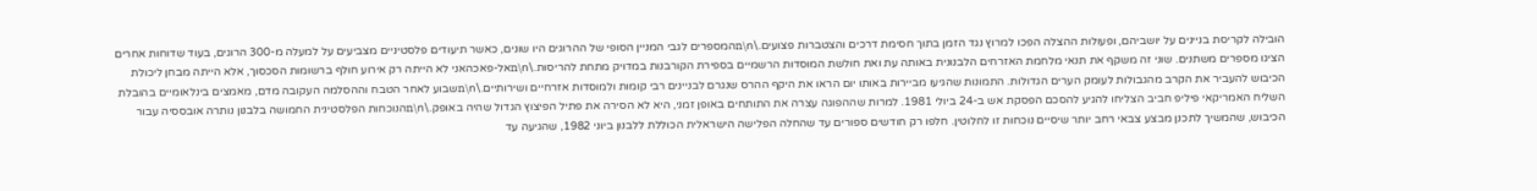הובילה לקריסת בניינים על יושביהם, ופעולות ההצלה הפכו למרוץ נגד הזמן בתוך חסימת דרכים והצטברות פצועים.\n\nהמספרים לגבי המניין הסופי של ההרוגים היו שונים, כאשר תיעודים פלסטיניים מצביעים על למעלה מ-300 הרוגים, בעוד שדוחות אחרים הציגו מספרים משתנים. שוני זה משקף את תנאי מלחמת האזרחים הלבנונית באותה עת ואת חולשת המוסדות הרשמיים בספירת הקורבנות במדויק מתחת להריסות.\n\nאל-פאכהאני לא הייתה רק אירוע חולף ברשומות הסכסוך, אלא הייתה מבחן ליכולת הכיבוש להעביר את הקרב מהגבולות לעומק הערים הגדולות. התמונות שהגיעו מביירות באותו יום הראו את היקף ההרס שנגרם לבניינים רבי קומות ולמוסדות אזרחיים ושירותיים.\n\nשבוע לאחר הטבח וההסלמה העקובה מדם, מאמצים בינלאומיים בהובלת השליח האמריקאי פיליפ חביב הצליחו להגיע להסכם הפסקת אש ב-24 ביולי 1981. למרות שההפוגה עצרה את התותחים באופן זמני, היא לא הסירה את פתיל הפיצוץ הגדול שהיה באופק.\n\nהנוכחות הפלסטינית החמושה בלבנון נותרה אובססיה עבור הכיבוש, שהמשיך לתכנן מבצע צבאי רחב יותר שיסיים נוכחות זו לחלוטין. חלפו רק חודשים ספורים עד שהחלה הפלישה הישראלית הכוללת ללבנון ביוני 1982, שהגיעה עד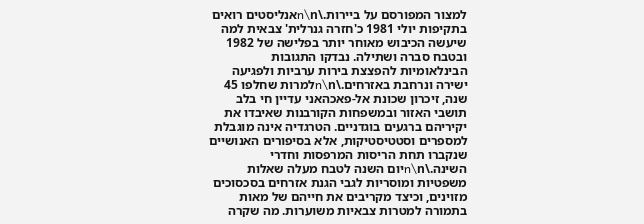למצור המפורסם על ביירות.\n\nאנליסטים רואים בתקיפות יולי 1981 כ'חזרה גנרלית' צבאית למה שיעשה הכיבוש מאוחר יותר בפלישה של 1982 ובטבח סברה ושתילה. נבדקו התגובות הבינלאומיות להפצצת בירות ערביות ולפגיעה ישירה ונרחבת באזרחים.\n\nלמרות שחלפו 45 שנה, זיכרון שכונת אל-פאכהאני עדיין חי בלב תושבי האזור ובמשפחות הקורבנות שאיבדו את יקיריהם ברגעים בוגדניים. הטרגדיה אינה מוגבלת למספרים וסטטיסטיקות, אלא בסיפורים האנושיים שנקברו תחת הריסות המרפסות וחדרי השינה.\n\nיום השנה לטבח מעלה שאלות משפטיות ומוסריות לגבי הגנת אזרחים בסכסוכים מזוינים, וכיצד מקריבים את חייהם של מאות בתמורה למטרות צבאיות משוערות. מה שקרה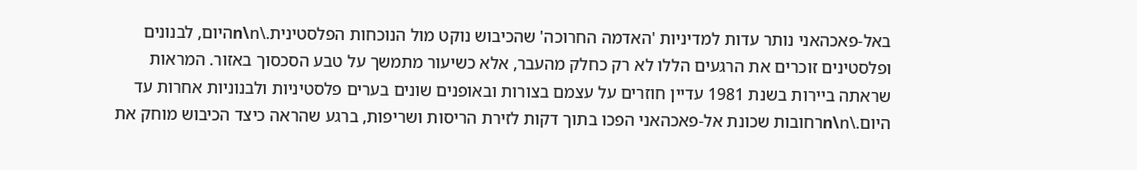באל-פאכהאני נותר עדות למדיניות 'האדמה החרוכה' שהכיבוש נוקט מול הנוכחות הפלסטינית.\n\nהיום, לבנונים ופלסטינים זוכרים את הרגעים הללו לא רק כחלק מהעבר, אלא כשיעור מתמשך על טבע הסכסוך באזור. המראות שראתה ביירות בשנת 1981 עדיין חוזרים על עצמם בצורות ובאופנים שונים בערים פלסטיניות ולבנוניות אחרות עד היום.\n\nרחובות שכונת אל-פאכהאני הפכו בתוך דקות לזירת הריסות ושריפות, ברגע שהראה כיצד הכיבוש מוחק את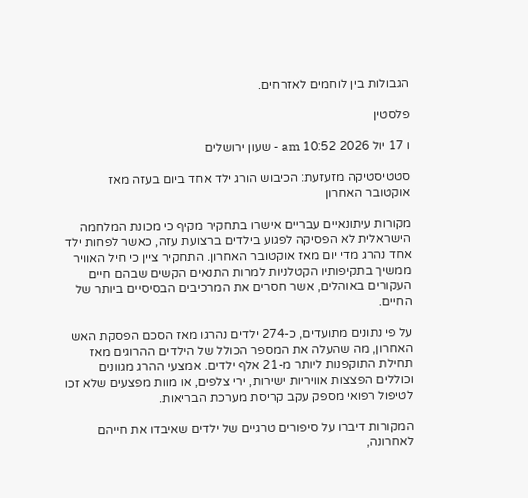הגבולות בין לוחמים לאזרחים.

פלסטין

ו 17 יול 2026 10:52 am - שעון ירושלים

סטטיסטיקה מזעזעת: הכיבוש הורג ילד אחד ביום בעזה מאז אוקטובר האחרון

מקורות עיתונאיים עבריים אישרו בתחקיר מקיף כי מכונת המלחמה הישראלית לא הפסיקה לפגוע בילדים ברצועת עזה, כאשר לפחות ילד אחד נהרג מדי יום מאז אוקטובר האחרון. התחקיר ציין כי חיל האוויר ממשיך בתקיפותיו הקטלניות למרות התנאים הקשים שבהם חיים העקורים באוהלים, אשר חסרים את המרכיבים הבסיסיים ביותר של החיים.

על פי נתונים מתועדים, כ-274 ילדים נהרגו מאז הסכם הפסקת האש האחרון, מה שהעלה את המספר הכולל של הילדים ההרוגים מאז תחילת התוקפנות ליותר מ-21 אלף ילדים. אמצעי ההרג מגוונים וכוללים הפצצות אוויריות ישירות, ירי צלפים, או מוות מפצעים שלא זכו לטיפול רפואי מספק עקב קריסת מערכת הבריאות.

המקורות דיברו על סיפורים טרגיים של ילדים שאיבדו את חייהם לאחרונה,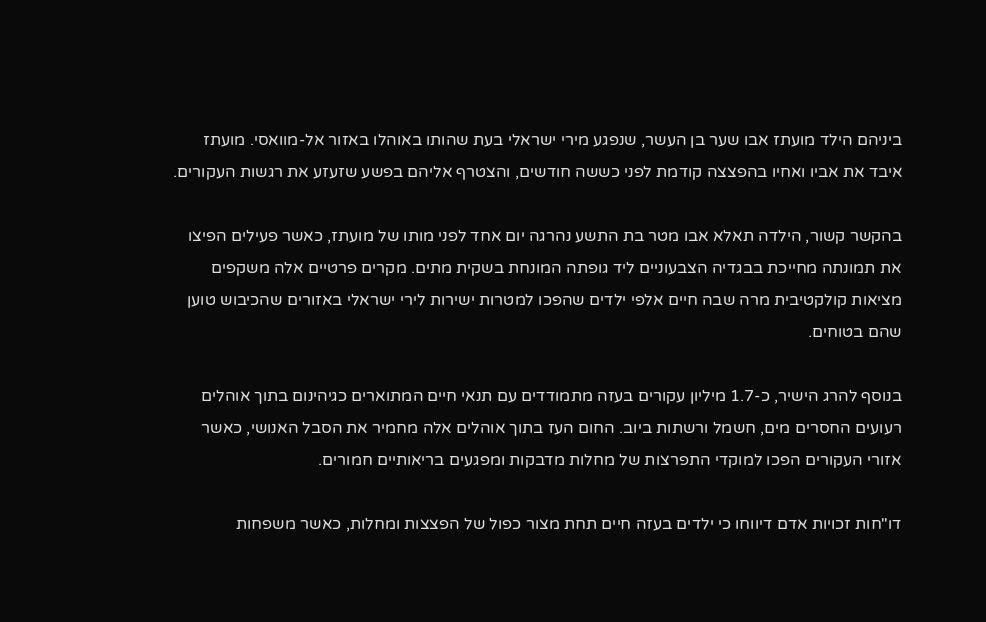ביניהם הילד מועתז אבו שער בן העשר, שנפגע מירי ישראלי בעת שהותו באוהלו באזור אל-מוואסי. מועתז איבד את אביו ואחיו בהפצצה קודמת לפני כששה חודשים, והצטרף אליהם בפשע שזעזע את רגשות העקורים.

בהקשר קשור, הילדה תאלא אבו מטר בת התשע נהרגה יום אחד לפני מותו של מועתז, כאשר פעילים הפיצו את תמונתה מחייכת בבגדיה הצבעוניים ליד גופתה המונחת בשקית מתים. מקרים פרטיים אלה משקפים מציאות קולקטיבית מרה שבה חיים אלפי ילדים שהפכו למטרות ישירות לירי ישראלי באזורים שהכיבוש טוען שהם בטוחים.

בנוסף להרג הישיר, כ-1.7 מיליון עקורים בעזה מתמודדים עם תנאי חיים המתוארים כגיהינום בתוך אוהלים רעועים החסרים מים, חשמל ורשתות ביוב. החום העז בתוך אוהלים אלה מחמיר את הסבל האנושי, כאשר אזורי העקורים הפכו למוקדי התפרצות של מחלות מדבקות ומפגעים בריאותיים חמורים.

דו"חות זכויות אדם דיווחו כי ילדים בעזה חיים תחת מצור כפול של הפצצות ומחלות, כאשר משפחות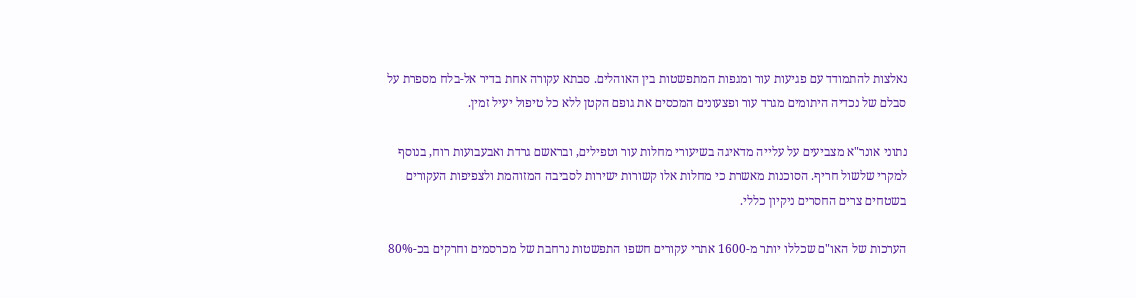נאלצות להתמודד עם פגיעות עור ומגפות המתפשטות בין האוהלים. סבתא עקורה אחת בדיר אל-בלח מספרת על סבלם של נכדיה היתומים מגרד עור ופצעונים המכסים את גופם הקטן ללא כל טיפול יעיל זמין.

נתוני אונר"א מצביעים על עלייה מדאיגה בשיעורי מחלות עור וטפילים, ובראשם גרדת ואבעבועות רוח, בנוסף למקרי שלשול חריף. הסוכנות מאשרת כי מחלות אלו קשורות ישירות לסביבה המזוהמת ולצפיפות העקורים בשטחים צרים החסרים ניקיון כללי.

הערכות של האו"ם שכללו יותר מ-1600 אתרי עקורים חשפו התפשטות נרחבת של מכרסמים וחרקים בכ-80%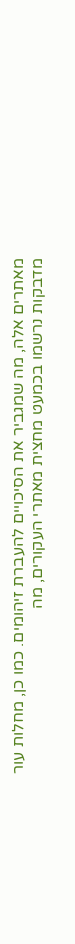מאתרים אלה, מה שמגביר את הסיכויים להעברת זיהומים. כמו כן, מחלות עור מדבקות נרשמו בכמעט מחצית מאתרי העקורים, מה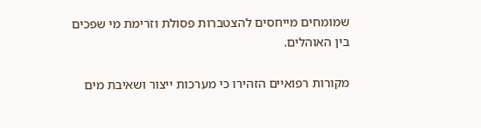שמומחים מייחסים להצטברות פסולת וזרימת מי שפכים בין האוהלים.

מקורות רפואיים הזהירו כי מערכות ייצור ושאיבת מים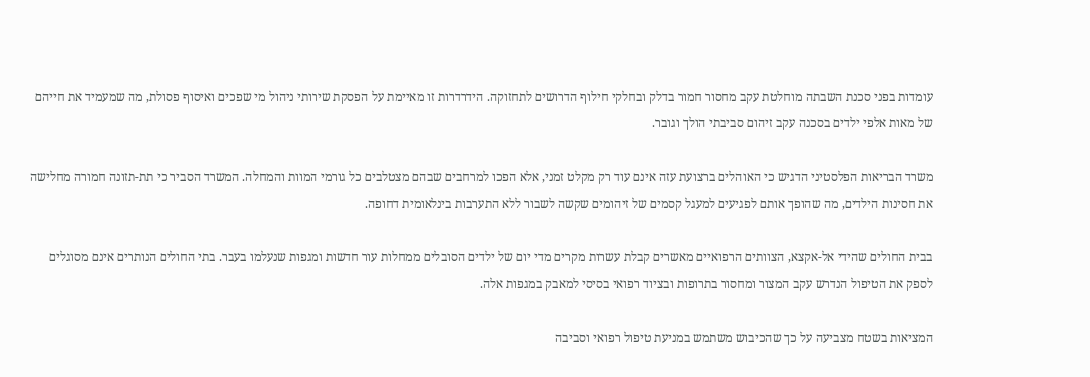עומדות בפני סכנת השבתה מוחלטת עקב מחסור חמור בדלק ובחלקי חילוף הדרושים לתחזוקה. הידרדרות זו מאיימת על הפסקת שירותי ניהול מי שפכים ואיסוף פסולת, מה שמעמיד את חייהם של מאות אלפי ילדים בסכנה עקב זיהום סביבתי הולך וגובר.

משרד הבריאות הפלסטיני הדגיש כי האוהלים ברצועת עזה אינם עוד רק מקלט זמני, אלא הפכו למרחבים שבהם מצטלבים כל גורמי המוות והמחלה. המשרד הסביר כי תת-תזונה חמורה מחלישה את חסינות הילדים, מה שהופך אותם לפגיעים למעגל קסמים של זיהומים שקשה לשבור ללא התערבות בינלאומית דחופה.

בבית החולים שהידי אל-אקצא, הצוותים הרפואיים מאשרים קבלת עשרות מקרים מדי יום של ילדים הסובלים ממחלות עור חדשות ומגפות שנעלמו בעבר. בתי החולים הנותרים אינם מסוגלים לספק את הטיפול הנדרש עקב המצור ומחסור בתרופות ובציוד רפואי בסיסי למאבק במגפות אלה.

המציאות בשטח מצביעה על כך שהכיבוש משתמש במניעת טיפול רפואי וסביבה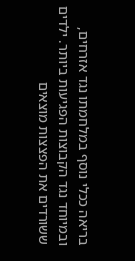בריאה ככלי נוסף במלחמתו נגד אזרחים, ובמיוחד נגד הקבוצות הפגיעות ביותר. ילדים ששורדים את הפצצות מוצאים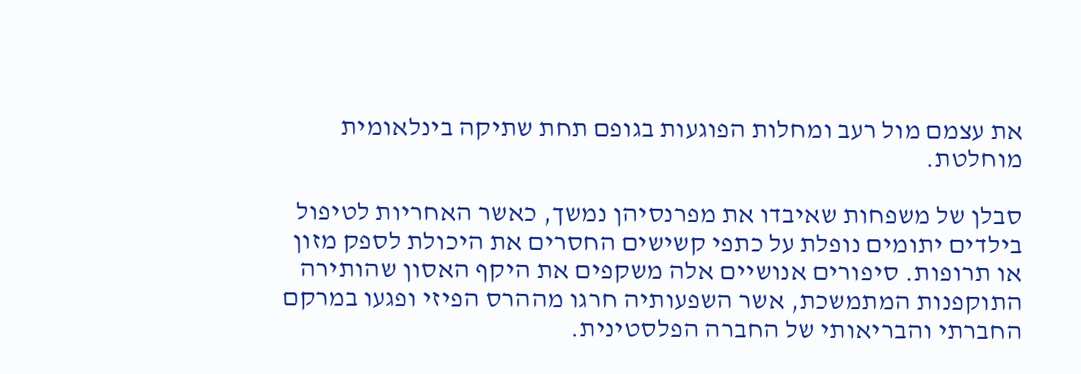את עצמם מול רעב ומחלות הפוגעות בגופם תחת שתיקה בינלאומית מוחלטת.

סבלן של משפחות שאיבדו את מפרנסיהן נמשך, כאשר האחריות לטיפול בילדים יתומים נופלת על כתפי קשישים החסרים את היכולת לספק מזון או תרופות. סיפורים אנושיים אלה משקפים את היקף האסון שהותירה התוקפנות המתמשכת, אשר השפעותיה חרגו מההרס הפיזי ופגעו במרקם החברתי והבריאותי של החברה הפלסטינית.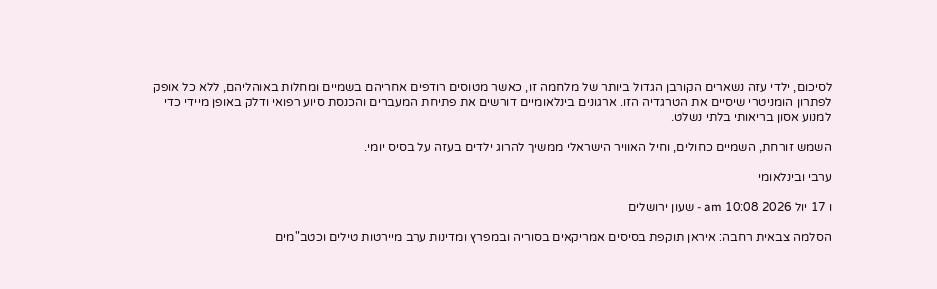לסיכום, ילדי עזה נשארים הקורבן הגדול ביותר של מלחמה זו, כאשר מטוסים רודפים אחריהם בשמיים ומחלות באוהליהם, ללא כל אופק לפתרון הומניטרי שיסיים את הטרגדיה הזו. ארגונים בינלאומיים דורשים את פתיחת המעברים והכנסת סיוע רפואי ודלק באופן מיידי כדי למנוע אסון בריאותי בלתי נשלט.

השמש זורחת, השמיים כחולים, וחיל האוויר הישראלי ממשיך להרוג ילדים בעזה על בסיס יומי.

ערבי ובינלאומי

ו 17 יול 2026 10:08 am - שעון ירושלים

הסלמה צבאית רחבה: איראן תוקפת בסיסים אמריקאים בסוריה ובמפרץ ומדינות ערב מיירטות טילים וכטב"מים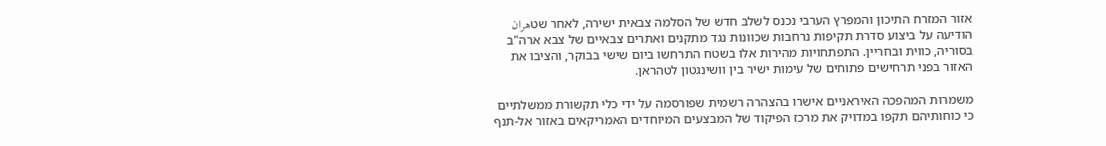אזור המזרח התיכון והמפרץ הערבי נכנס לשלב חדש של הסלמה צבאית ישירה, לאחר שטهران הודיעה על ביצוע סדרת תקיפות נרחבות שכוונות נגד מתקנים ואתרים צבאיים של צבא ארה"ב בסוריה, כווית ובחריין. התפתחויות מהירות אלו בשטח התרחשו ביום שישי בבוקר, והציבו את האזור בפני תרחישים פתוחים של עימות ישיר בין וושינגטון לטהראן.

משמרות המהפכה האיראניים אישרו בהצהרה רשמית שפורסמה על ידי כלי תקשורת ממשלתיים כי כוחותיהם תקפו במדויק את מרכז הפיקוד של המבצעים המיוחדים האמריקאים באזור אל-תנף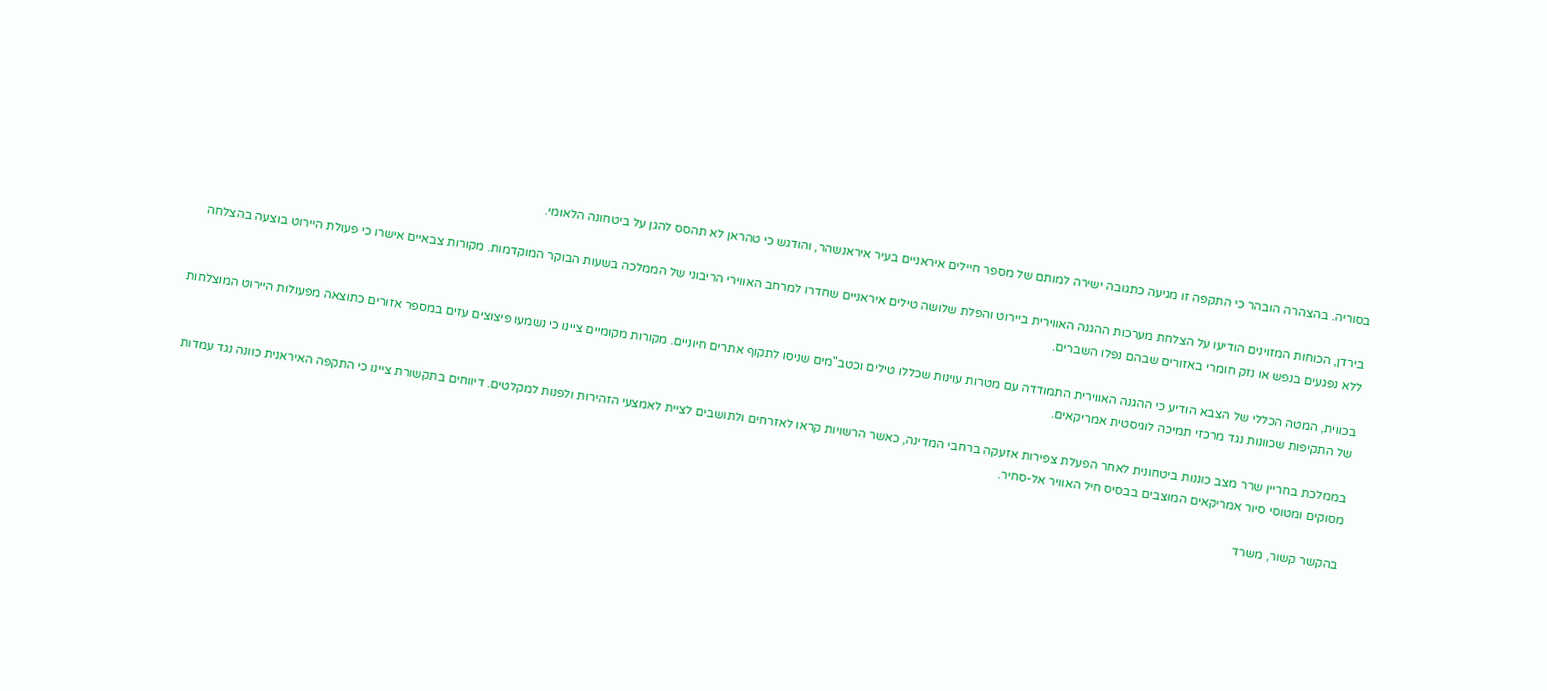בסוריה. בהצהרה הובהר כי התקפה זו מגיעה כתגובה ישירה למותם של מספר חיילים איראניים בעיר איראנשהר, והודגש כי טהראן לא תהסס להגן על ביטחונה הלאומי.

בירדן, הכוחות המזוינים הודיעו על הצלחת מערכות ההגנה האווירית ביירוט והפלת שלושה טילים איראניים שחדרו למרחב האווירי הריבוני של הממלכה בשעות הבוקר המוקדמות. מקורות צבאיים אישרו כי פעולת היירוט בוצעה בהצלחה ללא נפגעים בנפש או נזק חומרי באזורים שבהם נפלו השברים.

בכווית, המטה הכללי של הצבא הודיע כי ההגנה האווירית התמודדה עם מטרות עוינות שכללו טילים וכטב"מים שניסו לתקוף אתרים חיוניים. מקורות מקומיים ציינו כי נשמעו פיצוצים עזים במספר אזורים כתוצאה מפעולות היירוט המוצלחות של התקיפות שכוונות נגד מרכזי תמיכה לוגיסטית אמריקאים.

בממלכת בחריין שרר מצב כוננות ביטחונית לאחר הפעלת צפירות אזעקה ברחבי המדינה, כאשר הרשויות קראו לאזרחים ולתושבים לציית לאמצעי הזהירות ולפנות למקלטים. דיווחים בתקשורת ציינו כי התקפה האיראנית כוונה נגד עמדות מסוקים ומטוסי סיור אמריקאים המוצבים בבסיס חיל האוויר אל-סחיר.

בהקשר קשור, משרד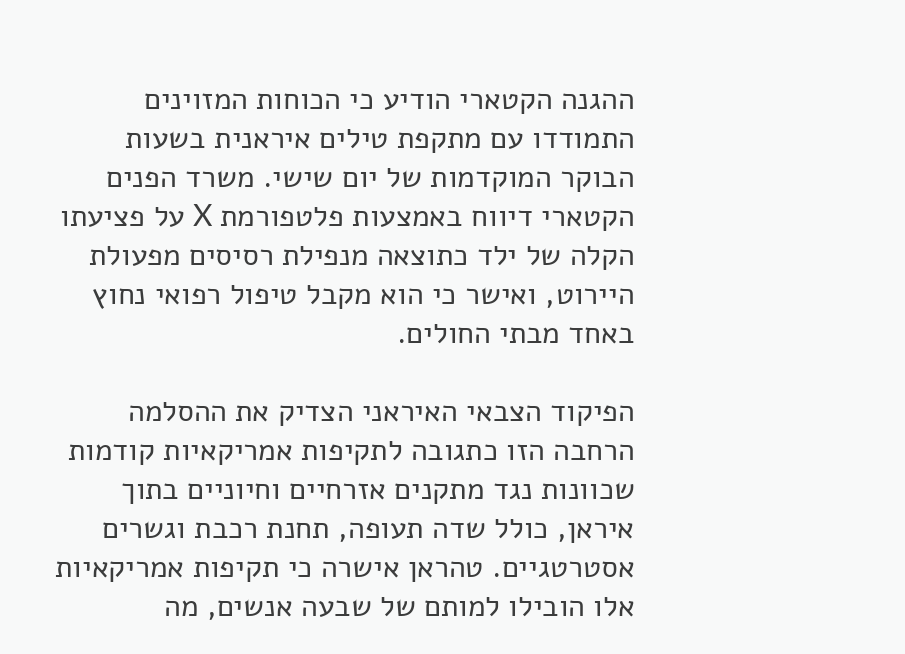ההגנה הקטארי הודיע כי הכוחות המזוינים התמודדו עם מתקפת טילים איראנית בשעות הבוקר המוקדמות של יום שישי. משרד הפנים הקטארי דיווח באמצעות פלטפורמת X על פציעתו הקלה של ילד כתוצאה מנפילת רסיסים מפעולת היירוט, ואישר כי הוא מקבל טיפול רפואי נחוץ באחד מבתי החולים.

הפיקוד הצבאי האיראני הצדיק את ההסלמה הרחבה הזו כתגובה לתקיפות אמריקאיות קודמות שכוונות נגד מתקנים אזרחיים וחיוניים בתוך איראן, כולל שדה תעופה, תחנת רכבת וגשרים אסטרטגיים. טהראן אישרה כי תקיפות אמריקאיות אלו הובילו למותם של שבעה אנשים, מה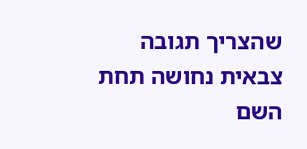שהצריך תגובה צבאית נחושה תחת השם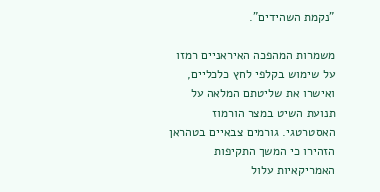"נקמת השהידים".

משמרות המהפכה האיראניים רמזו על שימוש בקלפי לחץ כלכליים, ואישרו את שליטתם המלאה על תנועת השיט במצר הורמוז האסטרטגי. גורמים צבאיים בטהראן הזהירו כי המשך התקיפות האמריקאיות עלול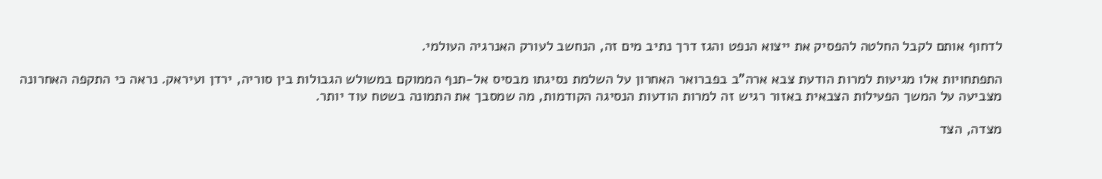לדחוף אותם לקבל החלטה להפסיק את ייצוא הנפט והגז דרך נתיב מים זה, הנחשב לעורק האנרגיה העולמי.

התפתחויות אלו מגיעות למרות הודעת צבא ארה"ב בפברואר האחרון על השלמת נסיגתו מבסיס אל-תנף הממוקם במשולש הגבולות בין סוריה, ירדן ועיראק. נראה כי התקפה האחרונה מצביעה על המשך הפעילות הצבאית באזור רגיש זה למרות הודעות הנסיגה הקודמות, מה שמסבך את התמונה בשטח עוד יותר.

מצדה, הצד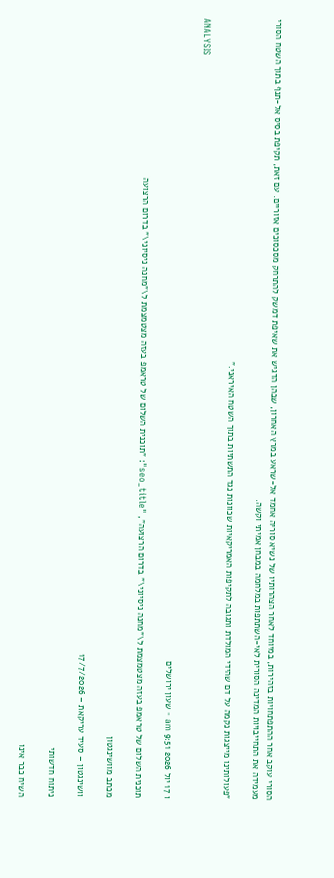הסורי עוקב אחר ההתפתחויות בזהירות, במיוחד לאחר הצהרותיו של נשיא סוריה אחמד אל-שראע במרץ האחרון, שבהן הדגיש את שאיפת דמשק להתרחק מסכסוכים אזוריים. עם זאת, תקיפת בסיס אל-תנף בתוך השטח הסורי מעמידה את התחייבויות המדינה הסורית לאי-השתתפות במלחמה במבחן אמיתי וקשה.

"פעולותינו מייצגות נקמה על דם שהידי המולדת ותגובה לתקיפות האמריקאיות שכוונות נגד התשתיות בתוך השטח האיראני."

ANALYSIS

ו 17 יול 2026 9:51 am - שעון ירושלים

תוכנית השלום של טראמפ בעזה מצטמצמת ל\"מחנה ניסיוני\" בדרום הרצועה", "seo_title": "תוכנית השלום של טראמפ בעזה מצטמצמת ל\"מחנה ניסיוני\" בדרום הרצועה

מכתב מוושינגטון

וושינגטון – סעיד עריקאת – 17/7/2026

ניתוח חדשותי

השיח כבר אינו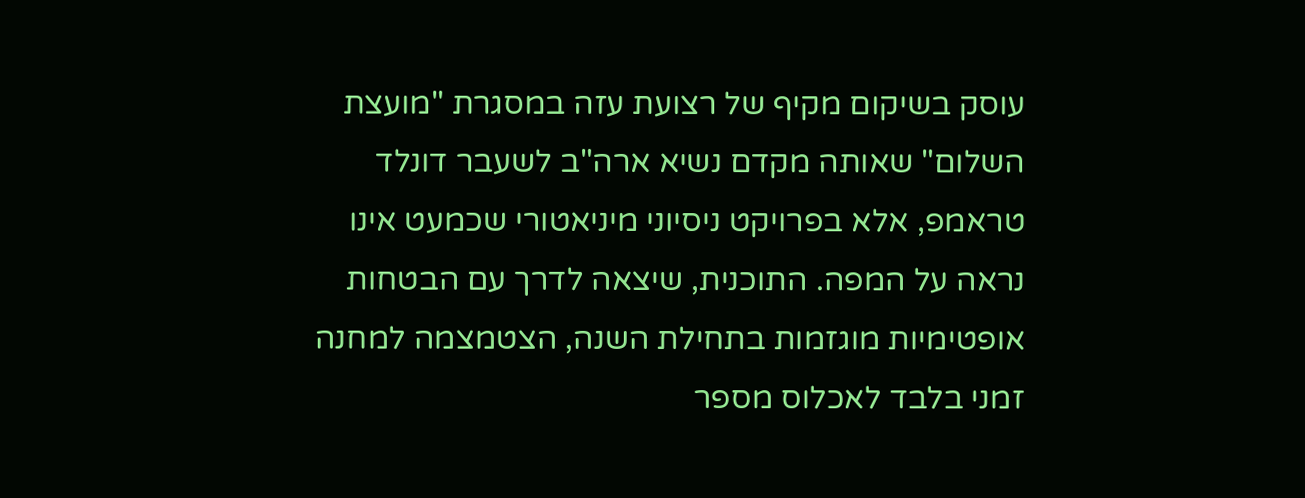עוסק בשיקום מקיף של רצועת עזה במסגרת "מועצת השלום" שאותה מקדם נשיא ארה"ב לשעבר דונלד טראמפ, אלא בפרויקט ניסיוני מיניאטורי שכמעט אינו נראה על המפה. התוכנית, שיצאה לדרך עם הבטחות אופטימיות מוגזמות בתחילת השנה, הצטמצמה למחנה זמני בלבד לאכלוס מספר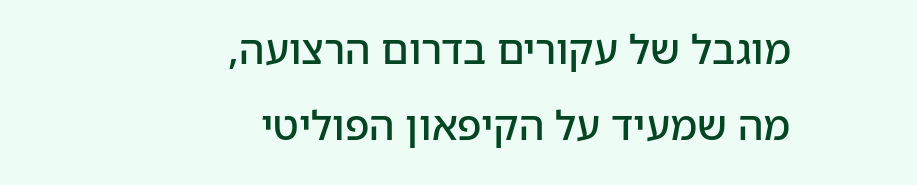מוגבל של עקורים בדרום הרצועה, מה שמעיד על הקיפאון הפוליטי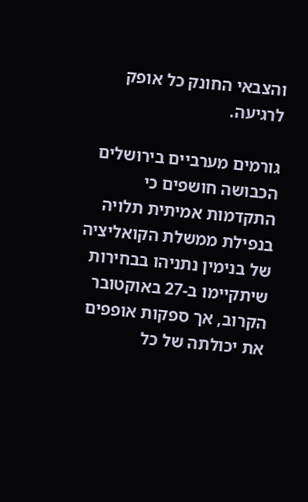והצבאי החונק כל אופק לרגיעה.

גורמים מערביים בירושלים הכבושה חושפים כי התקדמות אמיתית תלויה בנפילת ממשלת הקואליציה של בנימין נתניהו בבחירות שיתקיימו ב-27 באוקטובר הקרוב, אך ספקות אופפים את יכולתה של כל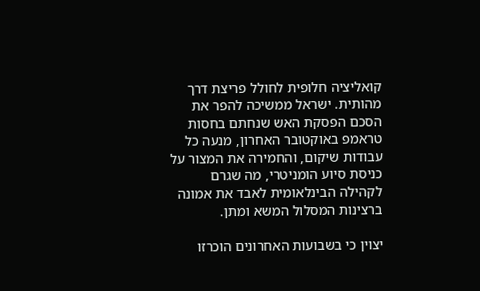קואליציה חלופית לחולל פריצת דרך מהותית. ישראל ממשיכה להפר את הסכם הפסקת האש שנחתם בחסות טראמפ באוקטובר האחרון, מנעה כל עבודות שיקום, והחמירה את המצור על כניסת סיוע הומניטרי, מה שגרם לקהילה הבינלאומית לאבד את אמונה ברצינות המסלול המשא ומתן.

יצוין כי בשבועות האחרונים הוכרזו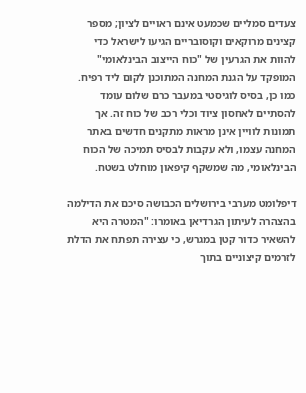צעדים סמליים שכמעט אינם ראויים לציון; מספר קצינים מרוקאים וקוסובריים הגיעו לישראל כדי להוות את הגרעין של "כוח הייצוב הבינלאומי" המופקד על הגנת המחנה המתוכנן לקום ליד רפיח. כמו כן, בסיס לוגיסטי במעבר כרם שלום עומד להסתיים לאחסון ציוד וכלי רכב של כוח זה. אך תמונות לוויין אינן מראות מתקנים חדשים באתר המחנה עצמו, ולא עקבות לבסיס תמיכה של הכוח הבינלאומי, מה שמשקף קיפאון מוחלט בשטח.

דיפלומט מערבי בירושלים הכבושה סיכם את הדילמה בהצהרה לעיתון הגרדיאן באומרו: "המטרה היא להשאיר כדור קטן במגרש, כי עצירה תפתח את הדלת לזרמים קיצוניים בתוך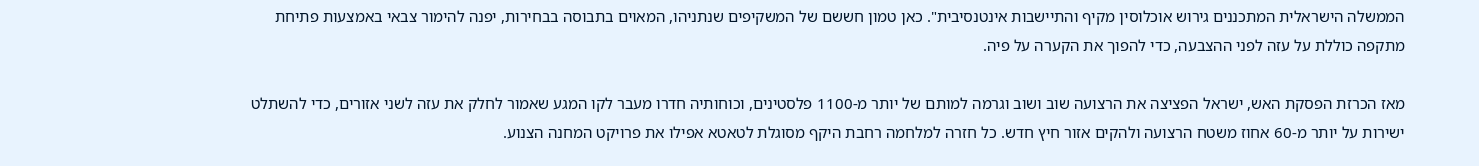הממשלה הישראלית המתכננים גירוש אוכלוסין מקיף והתיישבות אינטנסיבית". כאן טמון חששם של המשקיפים שנתניהו, המאוים בתבוסה בבחירות, יפנה להימור צבאי באמצעות פתיחת מתקפה כוללת על עזה לפני ההצבעה, כדי להפוך את הקערה על פיה.

מאז הכרזת הפסקת האש, ישראל הפציצה את הרצועה שוב ושוב וגרמה למותם של יותר מ-1100 פלסטינים, וכוחותיה חדרו מעבר לקו המגע שאמור לחלק את עזה לשני אזורים, כדי להשתלט ישירות על יותר מ-60 אחוז משטח הרצועה ולהקים אזור חיץ חדש. כל חזרה למלחמה רחבת היקף מסוגלת לטאטא אפילו את פרויקט המחנה הצנוע.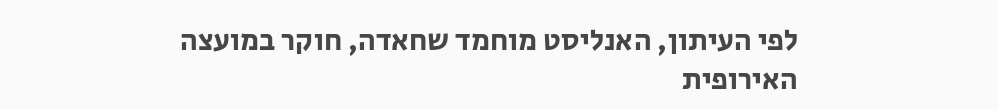לפי העיתון, האנליסט מוחמד שחאדה, חוקר במועצה האירופית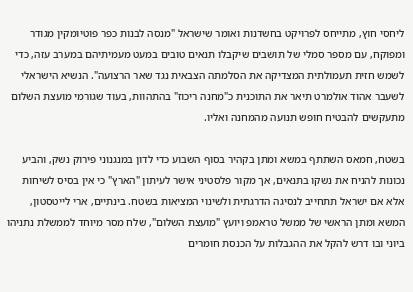ליחסי חוץ, מתייחס לפרויקט בחשדנות ואומר שישראל "מנסה לבנות כפר פוטיומקין מגודר ומפוקח, עם מספר סמלי של תושבים שיקבלו תנאים טובים במעט מעמיתיהם במערב עזה, כדי לשמש חזית תעמולתית המצדיקה את הסלמתה הצבאית נגד שאר הרצועה". הנשיא הישראלי לשעבר אהוד אולמרט תיאר את התוכנית כ"מחנה ריכוז" בהתהוות, בעוד שגורמי מועצת השלום מתעקשים להבטיח חופש תנועה מהמחנה ואליו.

בשטח, חמאס השתתף במשא ומתן בקהיר בסוף השבוע כדי לדון במנגנוני פירוק נשק, והביע נכונות להניח את נשקו בתנאים, אך מקור פלסטיני אישר לעיתון "הארץ" כי אין בסיס לשיחות אלא אם ישראל תתחייב לנסיגה הדרגתית ולשינוי המציאות בשטח. בינתיים, ארי לייטסטון, המשא ומתן הראשי של ממשל טראמפ ויועץ "מועצת השלום", שלח מסר מיוחד לממשלת נתניהו ביוני ובו דרש להקל את ההגבלות על הכנסת חומרים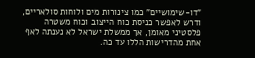"דו-שימושיים" כמו צינורות מים ולוחות סולאריים, ודרש לאפשר כניסת כוח הייצוב וכוח משטרה פלסטיני מאומן, אך ממשלת ישראל לא נענתה לאף אחת מהדרישות הללו עד כה.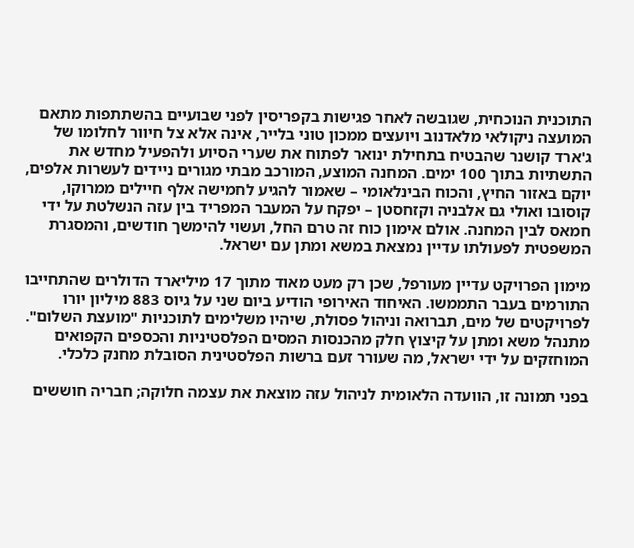התוכנית הנוכחית, שגובשה לאחר פגישות בקפריסין לפני שבועיים בהשתתפות מתאם המועצה ניקולאי מלאדנוב ויועצים ממכון טוני בלייר, אינה אלא צל חיוור לחלומו של ג'ארד קושנר שהבטיח בתחילת ינואר לפתוח את שערי הסיוע ולהפעיל מחדש את התשתיות בתוך 100 ימים. המחנה המוצע, המורכב מבתי מגורים ניידים לעשרות אלפים, יוקם באזור החיץ, והכוח הבינלאומי – שאמור להגיע לחמישה אלף חיילים ממרוקו, קוסובו ואולי גם אלבניה וקזחסטן – יפקח על המעבר המפריד בין עזה הנשלטת על ידי חמאס לבין המחנה. אולם אימון כוח זה טרם החל, ועשוי להימשך חודשים, והמסגרת המשפטית לפעולתו עדיין נמצאת במשא ומתן עם ישראל.

מימון הפרויקט עדיין מעורפל, שכן רק מעט מאוד מתוך 17 מיליארד הדולרים שהתחייבו התורמים בעבר התממשו. האיחוד האירופי הודיע ביום שני על גיוס 883 מיליון יורו לפרויקטים של מים, תברואה וניהול פסולת, שיהיו משלימים לתוכניות "מועצת השלום". מתנהל משא ומתן על קיצוץ חלק מהכנסות המסים הפלסטיניות והכספים הקפואים המוחזקים על ידי ישראל, מה שעורר זעם ברשות הפלסטינית הסובלת מחנק כלכלי.

בפני תמונה זו, הוועדה הלאומית לניהול עזה מוצאת את עצמה חלוקה; חבריה חוששים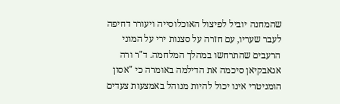שהמחנה יוביל לפיצול האוכלוסייה ויעורר דחיפה לעבר שעריו, עם חזרה על סצנות ירי על המוני הרעבים שהתרחשו במהלך המלחמה. ד"ר ורה אגאבקיאן סיכמה את הדילמה באומרה כי "אסון הומניטרי אינו יכול להיות מנוהל באמצעות צעדים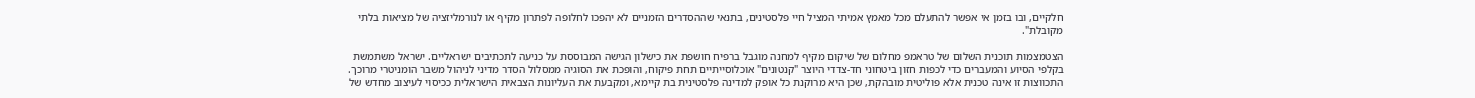חלקיים, ובו בזמן אי אפשר להתעלם מכל מאמץ אמיתי המציל חיי פלסטינים, בתנאי שההסדרים הזמניים לא יהפכו לחלופה לפתרון מקיף או לנורמליזציה של מציאות בלתי מקובלת".

הצטמצמות תוכנית השלום של טראמפ מחלום של שיקום מקיף למחנה מוגבל ברפיח חושפת את כישלון הגישה המבוססת על כניעה לתכתיבים ישראליים. ישראל משתמשת בקלפי הסיוע והמעברים כדי לכפות חזון ביטחוני חד-צדדי היוצר "קנטונים" אוכלוסייתיים תחת פיקוח, והופכת את הסוגיה ממסלול הסדר מדיני לניהול משבר הומניטרי מרוכך. התכווצות זו אינה טכנית אלא פוליטית מובהקת, שכן היא מרוקנת כל אופק למדינה פלסטינית בת קיימא, ומקבעת את העליונות הצבאית הישראלית ככיסוי לעיצוב מחדש של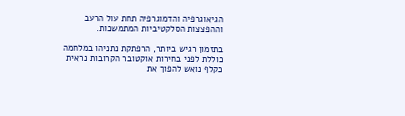הגיאוגרפיה והדמוגרפיה תחת עול הרעב וההפצצות הסלקטיביות המתמשכות.

בתזמון רגיש ביותר, הרפתקת נתניהו במלחמה כוללת לפני בחירות אוקטובר הקרובות נראית כקלף נואש להפוך את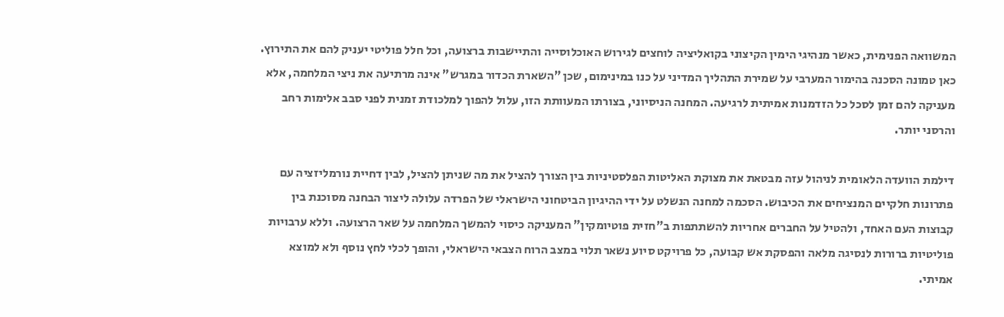המשוואה הפנימית, כאשר מנהיגי הימין הקיצוני בקואליציה לוחצים לגירוש האוכלוסייה והתיישבות ברצועה, וכל חלל פוליטי יעניק להם את התירוץ. כאן טמונה הסכנה בהימור המערבי על שמירת התהליך המדיני על כנו במינימום, שכן "השארת הכדור במגרש" אינה מרתיעה את ניצי המלחמה, אלא מעניקה להם זמן לסכל כל הזדמנות אמיתית לרגיעה. המחנה הניסיוני, בצורתו המעוותת הזו, עלול להפוך למלכודת זמנית לפני סבב אלימות רחב והרסני יותר.

דילמת הוועדה הלאומית לניהול עזה מבטאת את מצוקת האליטות הפלסטיניות בין הצורך להציל את מה שניתן להציל, לבין דחיית נורמליזציה עם פתרונות חלקיים המנציחים את הכיבוש. הסכמה למחנה הנשלט על ידי ההיגיון הביטחוני הישראלי של הפרדה עלולה ליצור הבחנה מסוכנת בין קבוצות העם האחד, ולהטיל על החברים אחריות להשתתפות ב"חזית פוטיומקין" המעניקה כיסוי להמשך המלחמה על שאר הרצועה. וללא ערבויות פוליטיות ברורות לנסיגה מלאה והפסקת אש קבועה, כל פרויקט סיוע נשאר תלוי במצב הרוח הצבאי הישראלי, והופך לכלי לחץ נוסף ולא למוצא אמיתי.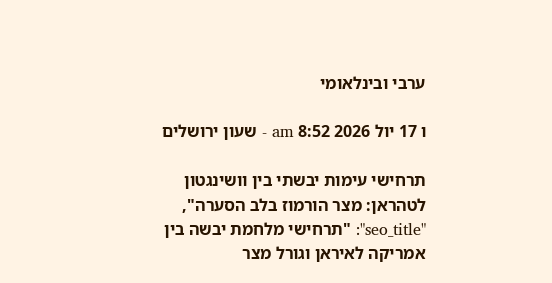ערבי ובינלאומי

ו 17 יול 2026 8:52 am - שעון ירושלים

תרחישי עימות יבשתי בין וושינגטון לטהראן: מצר הורמוז בלב הסערה", "seo_title": "תרחישי מלחמת יבשה בין אמריקה לאיראן וגורל מצר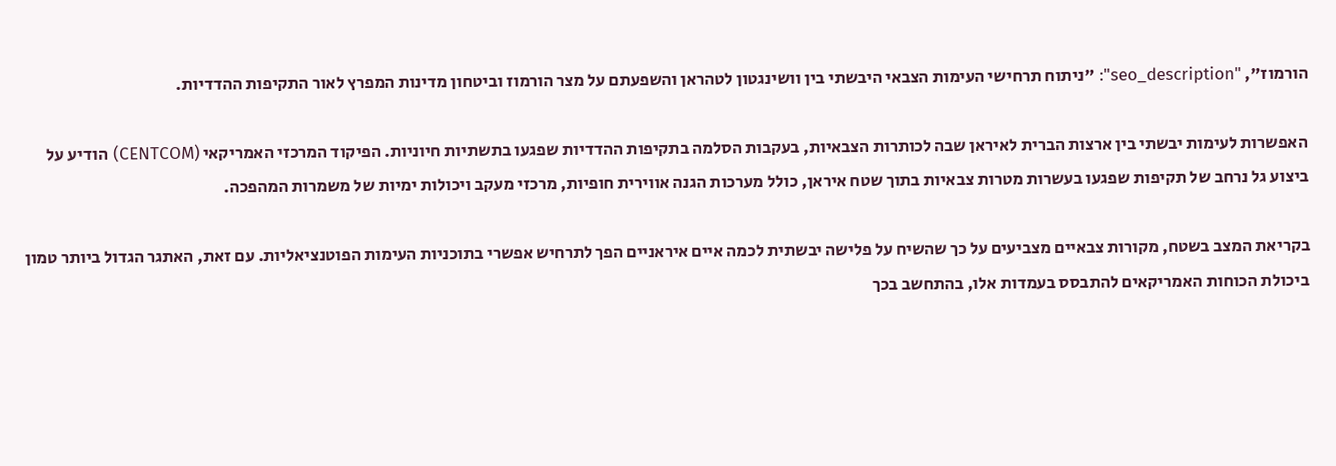הורמוז", "seo_description": "ניתוח תרחישי העימות הצבאי היבשתי בין וושינגטון לטהראן והשפעתם על מצר הורמוז וביטחון מדינות המפרץ לאור התקיפות ההדדיות.

האפשרות לעימות יבשתי בין ארצות הברית לאיראן שבה לכותרות הצבאיות, בעקבות הסלמה בתקיפות ההדדיות שפגעו בתשתיות חיוניות. הפיקוד המרכזי האמריקאי (CENTCOM) הודיע על ביצוע גל נרחב של תקיפות שפגעו בעשרות מטרות צבאיות בתוך שטח איראן, כולל מערכות הגנה אווירית חופיות, מרכזי מעקב ויכולות ימיות של משמרות המהפכה.

בקריאת המצב בשטח, מקורות צבאיים מצביעים על כך שהשיח על פלישה יבשתית לכמה איים איראניים הפך לתרחיש אפשרי בתוכניות העימות הפוטנציאליות. עם זאת, האתגר הגדול ביותר טמון ביכולת הכוחות האמריקאים להתבסס בעמדות אלו, בהתחשב בכך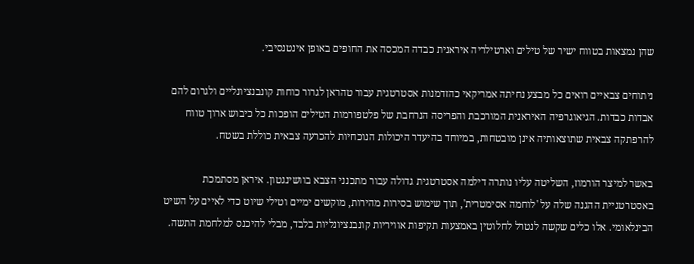שהן נמצאות בטווח ישיר של טילים וארטילריה איראנית כבדה המכסה את החופים באופן אינטנסיבי.

ניתוחים צבאיים רואים כל מבצע נחיתה אמריקאי כהזדמנות אסטרטגית עבור טהראן לגרור כוחות קונבנציונליים ולגרום להם אבדות כבדות. הגיאוגרפיה האיראנית המורכבת והפריסה הנרחבת של פלטפורמות הטילים הופכות כל כיבוש ארוך טווח להרפתקה צבאית שתוצאותיה אינן מובטחות, במיוחד בהיעדר היכולות הנוכחיות להכרעה צבאית כוללת בשטח.

באשר למיצר הורמוז, השליטה עליו נותרה דילמה אסטרטגית גדולה עבור מתכנני הצבא בוושינגטון. איראן מסתמכת באסטרטגיית ההגנה שלה על 'לוחמה אסימטרית', תוך שימוש בסירות מהירות, מוקשים ימיים וטילי שיוט כדי לאיים על השיט הבינלאומי. אלו כלים שקשה לנטרל לחלוטין באמצעות תקיפות אוויריות קונבנציונליות בלבד, מבלי להיכנס למלחמת התשה.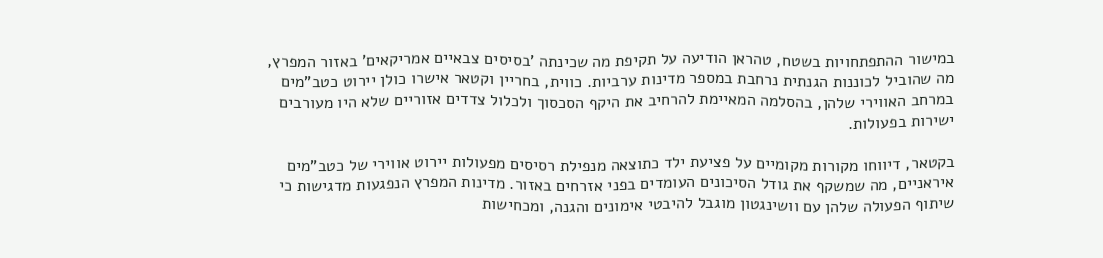במישור ההתפתחויות בשטח, טהראן הודיעה על תקיפת מה שכינתה 'בסיסים צבאיים אמריקאים' באזור המפרץ, מה שהוביל לכוננות הגנתית נרחבת במספר מדינות ערביות. כווית, בחריין וקטאר אישרו כולן יירוט כטב"מים במרחב האווירי שלהן, בהסלמה המאיימת להרחיב את היקף הסכסוך ולכלול צדדים אזוריים שלא היו מעורבים ישירות בפעולות.

בקטאר, דיווחו מקורות מקומיים על פציעת ילד כתוצאה מנפילת רסיסים מפעולות יירוט אווירי של כטב"מים איראניים, מה שמשקף את גודל הסיכונים העומדים בפני אזרחים באזור. מדינות המפרץ הנפגעות מדגישות כי שיתוף הפעולה שלהן עם וושינגטון מוגבל להיבטי אימונים והגנה, ומכחישות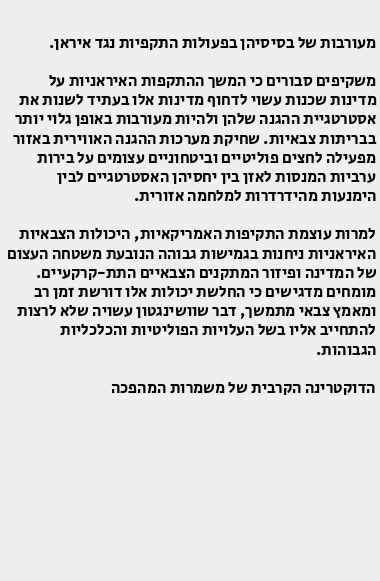מעורבות של בסיסיהן בפעולות התקפיות נגד איראן.

משקיפים סבורים כי המשך ההתקפות האיראניות על מדינות שכנות עשוי לדחוף מדינות אלו בעתיד לשנות את אסטרטגיית ההגנה שלהן ולהיות מעורבות באופן גלוי יותר בבריתות צבאיות. שחיקת מערכות ההגנה האווירית באזור מפעילה לחצים פוליטיים וביטחוניים עצומים על בירות ערביות המנסות לאזן בין יחסיהן האסטרטגיים לבין הימנעות מהידרדרות למלחמה אזורית.

למרות עוצמת התקיפות האמריקאיות, היכולות הצבאיות האיראניות ניחנות בגמישות גבוהה הנובעת משטחה העצום של המדינה ופיזור המתקנים הצבאיים התת-קרקעיים. מומחים מדגישים כי החלשת יכולות אלו דורשת זמן רב ומאמץ צבאי מתמשך, דבר שוושינגטון עשויה שלא לרצות להתחייב אליו בשל העלויות הפוליטיות והכלכליות הגבוהות.

הדוקטרינה הקרבית של משמרות המהפכה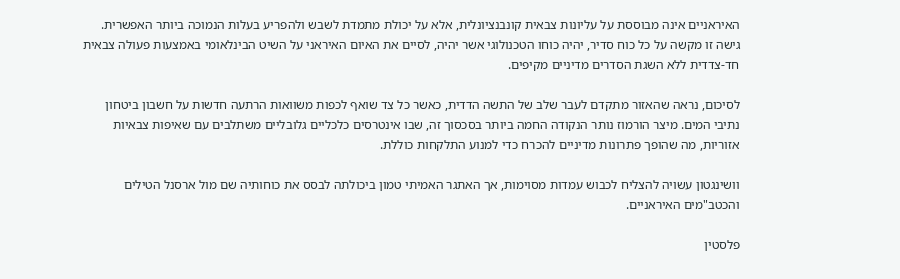האיראניים אינה מבוססת על עליונות צבאית קונבנציונלית, אלא על יכולת מתמדת לשבש ולהפריע בעלות הנמוכה ביותר האפשרית. גישה זו מקשה על כל כוח סדיר, יהיה כוחו הטכנולוגי אשר יהיה, לסיים את האיום האיראני על השיט הבינלאומי באמצעות פעולה צבאית חד-צדדית ללא השגת הסדרים מדיניים מקיפים.

לסיכום, נראה שהאזור מתקדם לעבר שלב של התשה הדדית, כאשר כל צד שואף לכפות משוואות הרתעה חדשות על חשבון ביטחון נתיבי המים. מיצר הורמוז נותר הנקודה החמה ביותר בסכסוך זה, שבו אינטרסים כלכליים גלובליים משתלבים עם שאיפות צבאיות אזוריות, מה שהופך פתרונות מדיניים להכרח כדי למנוע התלקחות כוללת.

וושינגטון עשויה להצליח לכבוש עמדות מסוימות, אך האתגר האמיתי טמון ביכולתה לבסס את כוחותיה שם מול ארסנל הטילים והכטב"מים האיראניים.

פלסטין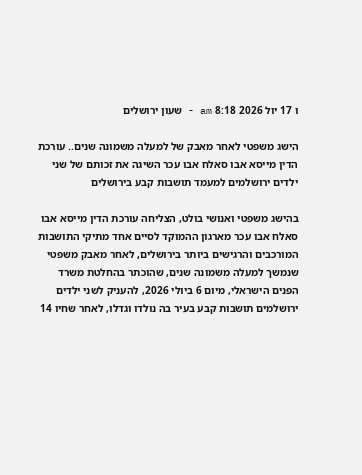ו 17 יול 2026 8:18 am - שעון ירושלים

הישג משפטי לאחר מאבק של למעלה משמונה שנים.. עורכת הדין מייסא אבו סאלח אבו עכר השיגה את זכותם של שני ילדים ירושלמים למעמד תושבות קבע בירושלים

בהישג משפטי ואנושי בולט, הצליחה עורכת הדין מייסא אבו סאלח אבו עכר מארגון ההמוקד לסיים אחד מתיקי התושבות המורכבים והרגישים ביותר בירושלים, לאחר מאבק משפטי שנמשך למעלה משמונה שנים, שהוכתר בהחלטת משרד הפנים הישראלי, מיום 6 ביולי 2026, להעניק לשני ילדים ירושלמים תושבות קבע בעיר בה נולדו וגדלו, לאחר שחיו 14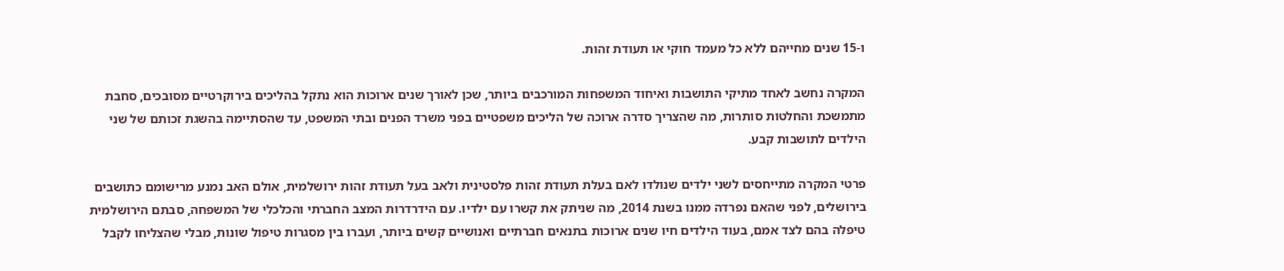ו-15 שנים מחייהם ללא כל מעמד חוקי או תעודת זהות.

המקרה נחשב לאחד מתיקי התושבות ואיחוד המשפחות המורכבים ביותר, שכן לאורך שנים ארוכות הוא נתקל בהליכים בירוקרטיים מסובכים, סחבת מתמשכת והחלטות סותרות, מה שהצריך סדרה ארוכה של הליכים משפטיים בפני משרד הפנים ובתי המשפט, עד שהסתיימה בהשגת זכותם של שני הילדים לתושבות קבע.

פרטי המקרה מתייחסים לשני ילדים שנולדו לאם בעלת תעודת זהות פלסטינית ולאב בעל תעודת זהות ירושלמית, אולם האב נמנע מרישומם כתושבים בירושלים, לפני שהאם נפרדה ממנו בשנת 2014, מה שניתק את קשרו עם ילדיו. עם הידרדרות המצב החברתי והכלכלי של המשפחה, סבתם הירושלמית טיפלה בהם לצד אמם, בעוד הילדים חיו שנים ארוכות בתנאים חברתיים ואנושיים קשים ביותר, ועברו בין מסגרות טיפול שונות, מבלי שהצליחו לקבל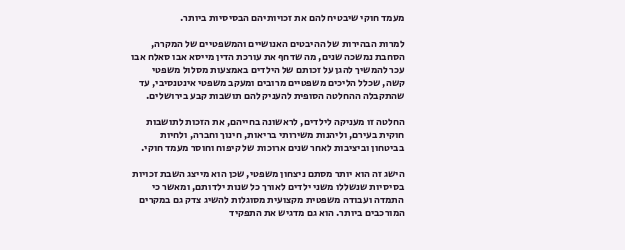מעמד חוקי שיבטיח להם את זכויותיהם הבסיסיות ביותר.

למרות הבהירות של ההיבטים האנושיים והמשפטיים של המקרה, הסחבת נמשכה שנים, מה שדחף את עורכת הדין מייסא אבו סאלח אבו עכר להמשיך להגן על זכותם של הילדים באמצעות מסלול משפטי קשה, שכלל הליכים משפטיים מרובים ומעקב משפטי אינטנסיבי, עד שהתקבלה ההחלטה הסופית להעניק להם תושבות קבע בירושלים.

החלטה זו מעניקה לילדים, לראשונה בחייהם, את הזכות לתושבות חוקית בעירם, וליהנות משירותי בריאות, חינוך וחברה, ולחיות בביטחון וביציבות לאחר שנים ארוכות של קיפוח וחוסר מעמד חוקי.

הישג זה הוא יותר מסתם ניצחון משפטי, שכן הוא מייצג השבת זכויות בסיסיות שנשללו משני ילדים לאורך כל שנות ילדותם, ומאשר כי התמדה ועבודה משפטית מקצועית מסוגלות להשיג צדק גם במקרים המורכבים ביותר. הוא גם מדגיש את התפקיד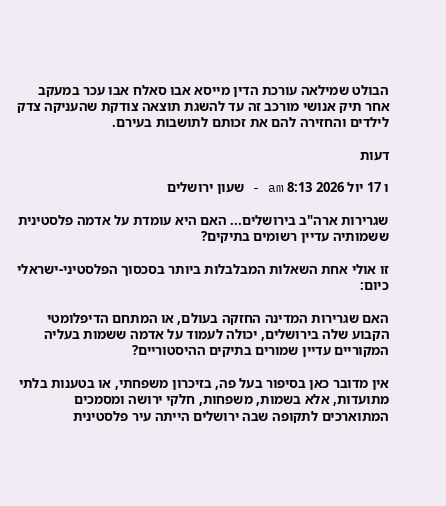הבולט שמילאה עורכת הדין מייסא אבו סאלח אבו עכר במעקב אחר תיק אנושי מורכב זה עד להשגת תוצאה צודקת שהעניקה צדק לילדים והחזירה להם את זכותם לתושבות בעירם.

דעות

ו 17 יול 2026 8:13 am - שעון ירושלים

שגרירות ארה"ב בירושלים... האם היא עומדת על אדמה פלסטינית ששמותיה עדיין רשומים בתיקים?

זו אולי אחת השאלות המבלבלות ביותר בסכסוך הפלסטיני-ישראלי כיום:

האם שגרירות המדינה החזקה בעולם, או המתחם הדיפלומטי הקבוע שלה בירושלים, יכולה לעמוד על אדמה ששמות בעליה המקוריים עדיין שמורים בתיקים ההיסטוריים?

אין מדובר כאן בסיפור בעל פה, בזיכרון משפחתי, או בטענות בלתי מתועדות, אלא בשמות, משפחות, חלקי ירושה ומסמכים המתוארכים לתקופה שבה ירושלים הייתה עיר פלסטינית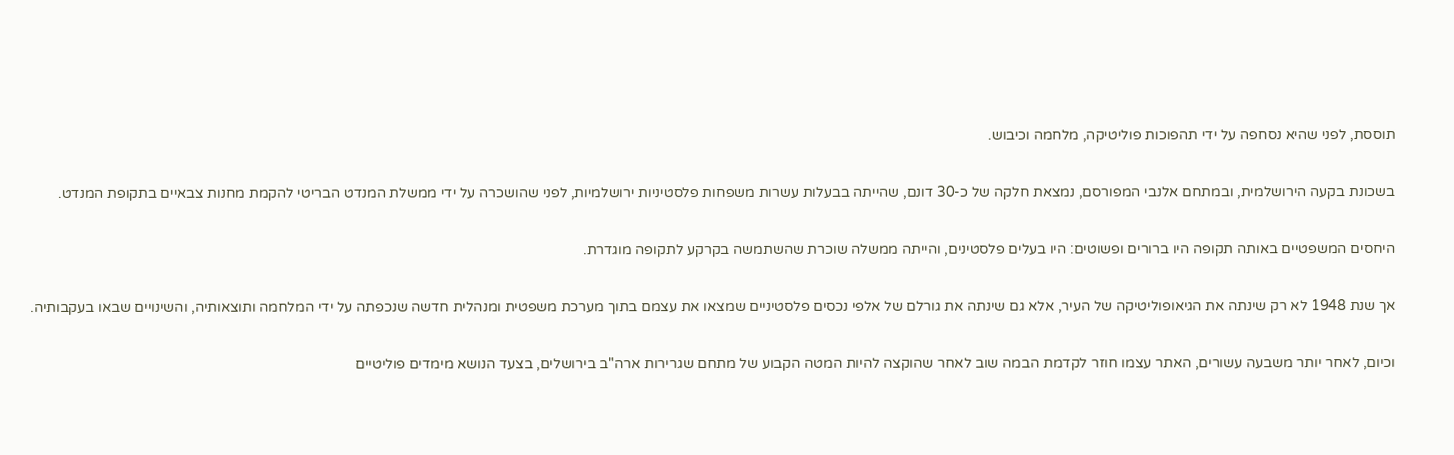תוססת, לפני שהיא נסחפה על ידי תהפוכות פוליטיקה, מלחמה וכיבוש.

בשכונת בקעה הירושלמית, ובמתחם אלנבי המפורסם, נמצאת חלקה של כ-30 דונם, שהייתה בבעלות עשרות משפחות פלסטיניות ירושלמיות, לפני שהושכרה על ידי ממשלת המנדט הבריטי להקמת מחנות צבאיים בתקופת המנדט.

היחסים המשפטיים באותה תקופה היו ברורים ופשוטים: היו בעלים פלסטינים, והייתה ממשלה שוכרת שהשתמשה בקרקע לתקופה מוגדרת.

אך שנת 1948 לא רק שינתה את הגיאופוליטיקה של העיר, אלא גם שינתה את גורלם של אלפי נכסים פלסטיניים שמצאו את עצמם בתוך מערכת משפטית ומנהלית חדשה שנכפתה על ידי המלחמה ותוצאותיה, והשינויים שבאו בעקבותיה.

וכיום, לאחר יותר משבעה עשורים, האתר עצמו חוזר לקדמת הבמה שוב לאחר שהוקצה להיות המטה הקבוע של מתחם שגרירות ארה"ב בירושלים, בצעד הנושא מימדים פוליטיים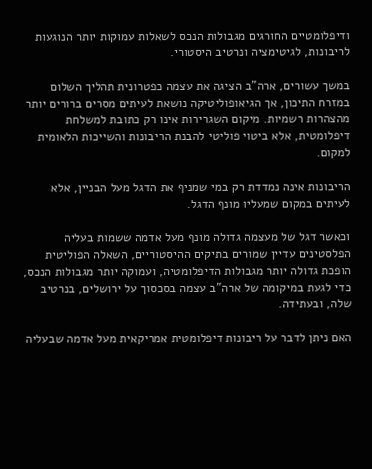ודיפלומטיים החורגים מגבולות הנכס לשאלות עמוקות יותר הנוגעות לריבונות, לגיטימציה ונרטיב היסטורי.

במשך עשורים, ארה"ב הציגה את עצמה כפטרונית תהליך השלום במזרח התיכון, אך הגיאופוליטיקה נושאת לעיתים מסרים ברורים יותר מהצהרות רשמיות. מיקום השגרירות אינו רק כתובת למשלחת דיפלומטית, אלא ביטוי פוליטי להבנת הריבונות והשייכות הלאומית למקום.

הריבונות אינה נמדדת רק במי שמניף את הדגל מעל הבניין, אלא לעיתים במקום שמעליו מונף הדגל.

וכאשר דגל של מעצמה גדולה מונף מעל אדמה ששמות בעליה הפלסטינים עדיין שמורים בתיקים ההיסטוריים, השאלה הפוליטית הופכת גדולה יותר מגבולות הדיפלומטיה, ועמוקה יותר מגבולות הנכס, כדי לגעת במיקומה של ארה"ב עצמה בסכסוך על ירושלים, בנרטיב שלה, ובעתידה.

האם ניתן לדבר על ריבונות דיפלומטית אמריקאית מעל אדמה שבעליה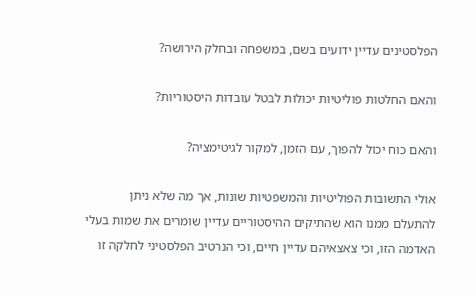הפלסטינים עדיין ידועים בשם, במשפחה ובחלק הירושה?

והאם החלטות פוליטיות יכולות לבטל עובדות היסטוריות?

והאם כוח יכול להפוך, עם הזמן, למקור לגיטימציה?

אולי התשובות הפוליטיות והמשפטיות שונות, אך מה שלא ניתן להתעלם ממנו הוא שהתיקים ההיסטוריים עדיין שומרים את שמות בעלי האדמה הזו, וכי צאצאיהם עדיין חיים, וכי הנרטיב הפלסטיני לחלקה זו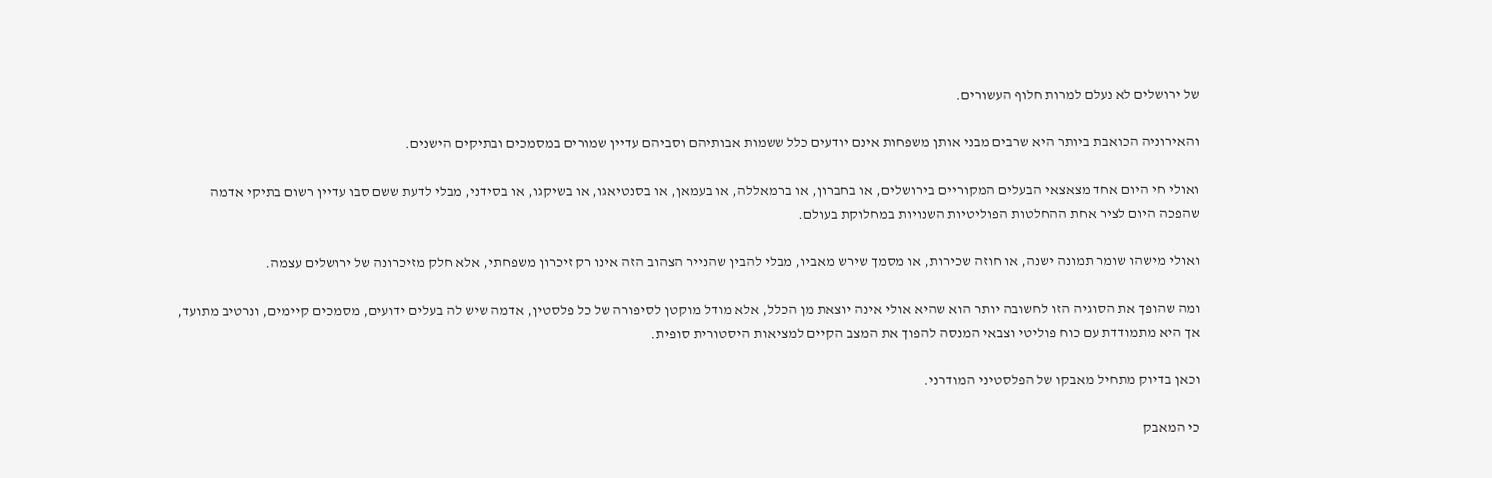של ירושלים לא נעלם למרות חלוף העשורים.

והאירוניה הכואבת ביותר היא שרבים מבני אותן משפחות אינם יודעים כלל ששמות אבותיהם וסביהם עדיין שמורים במסמכים ובתיקים הישנים.

ואולי חי היום אחד מצאצאי הבעלים המקוריים בירושלים, או בחברון, או ברמאללה, או בעמאן, או בסנטיאגו, או בשיקגו, או בסידני, מבלי לדעת ששם סבו עדיין רשום בתיקי אדמה שהפכה היום לציר אחת ההחלטות הפוליטיות השנויות במחלוקת בעולם.

ואולי מישהו שומר תמונה ישנה, או חוזה שכירות, או מסמך שירש מאביו, מבלי להבין שהנייר הצהוב הזה אינו רק זיכרון משפחתי, אלא חלק מזיכרונה של ירושלים עצמה.

ומה שהופך את הסוגיה הזו לחשובה יותר הוא שהיא אולי אינה יוצאת מן הכלל, אלא מודל מוקטן לסיפורה של כל פלסטין, אדמה שיש לה בעלים ידועים, מסמכים קיימים, ונרטיב מתועד, אך היא מתמודדת עם כוח פוליטי וצבאי המנסה להפוך את המצב הקיים למציאות היסטורית סופית.

וכאן בדיוק מתחיל מאבקו של הפלסטיני המודרני.

כי המאבק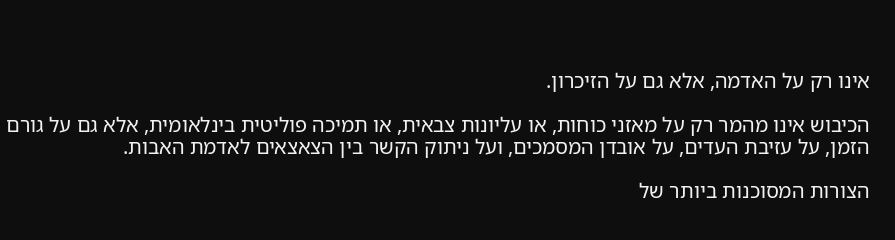אינו רק על האדמה, אלא גם על הזיכרון.

הכיבוש אינו מהמר רק על מאזני כוחות, או עליונות צבאית, או תמיכה פוליטית בינלאומית, אלא גם על גורם הזמן, על עזיבת העדים, על אובדן המסמכים, ועל ניתוק הקשר בין הצאצאים לאדמת האבות.

הצורות המסוכנות ביותר של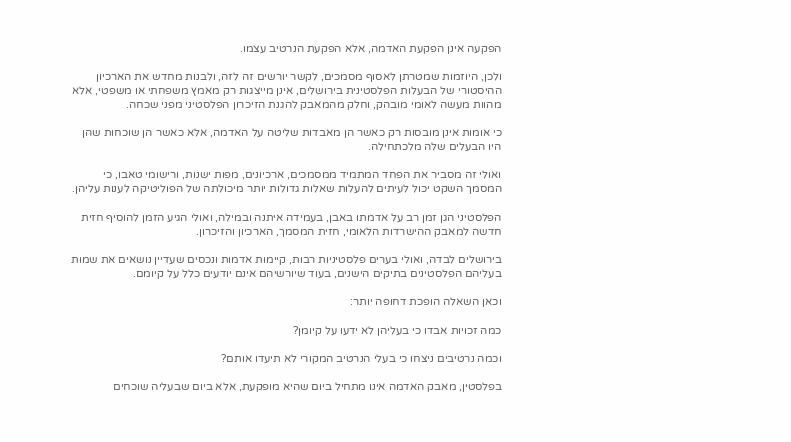הפקעה אינן הפקעת האדמה, אלא הפקעת הנרטיב עצמו.

ולכן, היוזמות שמטרתן לאסוף מסמכים, לקשר יורשים זה לזה, ולבנות מחדש את הארכיון ההיסטורי של הבעלות הפלסטינית בירושלים, אינן מייצגות רק מאמץ משפחתי או משפטי, אלא מהוות מעשה לאומי מובהק, וחלק מהמאבק להגנת הזיכרון הפלסטיני מפני שכחה.

כי אומות אינן מובסות רק כאשר הן מאבדות שליטה על האדמה, אלא כאשר הן שוכחות שהן היו הבעלים שלה מלכתחילה.

ואולי זה מסביר את הפחד המתמיד ממסמכים, ארכיונים, מפות ישנות, ורישומי טאבו, כי המסמך השקט יכול לעיתים להעלות שאלות גדולות יותר מיכולתה של הפוליטיקה לענות עליהן.

הפלסטיני הגן זמן רב על אדמתו באבן, בעמידה איתנה ובמילה, ואולי הגיע הזמן להוסיף חזית חדשה למאבק ההישרדות הלאומי, חזית המסמך, הארכיון והזיכרון.

בירושלים לבדה, ואולי בערים פלסטיניות רבות, קיימות אדמות ונכסים שעדיין נושאים את שמות בעליהם הפלסטינים בתיקים הישנים, בעוד שיורשיהם אינם יודעים כלל על קיומם.

וכאן השאלה הופכת דחופה יותר:

כמה זכויות אבדו כי בעליהן לא ידעו על קיומן?

וכמה נרטיבים ניצחו כי בעלי הנרטיב המקורי לא תיעדו אותם?

בפלסטין, מאבק האדמה אינו מתחיל ביום שהיא מופקעת, אלא ביום שבעליה שוכחים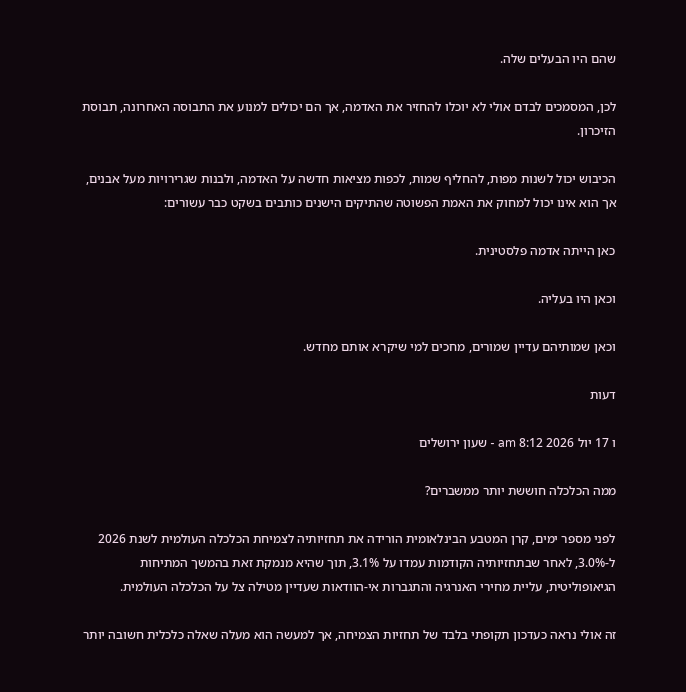שהם היו הבעלים שלה.

לכן, המסמכים לבדם אולי לא יוכלו להחזיר את האדמה, אך הם יכולים למנוע את התבוסה האחרונה, תבוסת הזיכרון.

הכיבוש יכול לשנות מפות, להחליף שמות, לכפות מציאות חדשה על האדמה, ולבנות שגרירויות מעל אבנים, אך הוא אינו יכול למחוק את האמת הפשוטה שהתיקים הישנים כותבים בשקט כבר עשורים:

כאן הייתה אדמה פלסטינית.

וכאן היו בעליה.

וכאן שמותיהם עדיין שמורים, מחכים למי שיקרא אותם מחדש.

דעות

ו 17 יול 2026 8:12 am - שעון ירושלים

ממה הכלכלה חוששת יותר ממשברים?

לפני מספר ימים, קרן המטבע הבינלאומית הורידה את תחזיותיה לצמיחת הכלכלה העולמית לשנת 2026 ל-3.0%, לאחר שבתחזיותיה הקודמות עמדו על 3.1%, תוך שהיא מנמקת זאת בהמשך המתיחות הגיאופוליטית, עליית מחירי האנרגיה והתגברות אי-הוודאות שעדיין מטילה צל על הכלכלה העולמית.

זה אולי נראה כעדכון תקופתי בלבד של תחזיות הצמיחה, אך למעשה הוא מעלה שאלה כלכלית חשובה יותר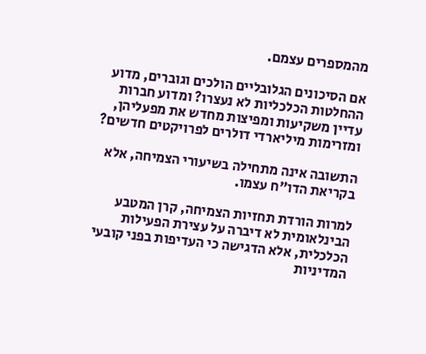מהמספרים עצמם.

אם הסיכונים הגלובליים הולכים וגוברים, מדוע ההחלטות הכלכליות לא נעצרו? ומדוע חברות עדיין משקיעות ומפיצות מחדש את מפעליהן, ומזרימות מיליארדי דולרים לפרויקטים חדשים?

התשובה אינה מתחילה בשיעורי הצמיחה, אלא בקריאת הדו"ח עצמו.

למרות הורדת תחזיות הצמיחה, קרן המטבע הבינלאומית לא דיברה על עצירת הפעילות הכלכלית, אלא הדגישה כי העדיפות בפני קובעי המדיניות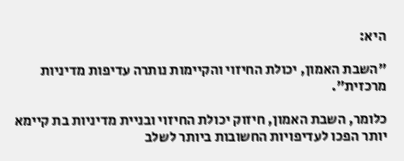היא:

"השבת האמון, יכולת החיזוי והקיימות נותרה עדיפות מדיניות מרכזית".

כלומר, השבת האמון, חיזוק יכולת החיזוי ובניית מדיניות בת קיימא יותר הפכו לעדיפויות החשובות ביותר לשלב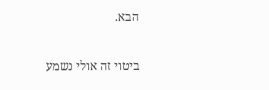הבא.

ביטוי זה אולי נשמע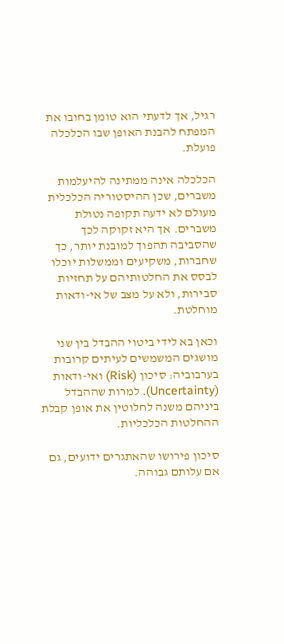רגיל, אך לדעתי הוא טומן בחובו את המפתח להבנת האופן שבו הכלכלה פועלת.

הכלכלה אינה ממתינה להיעלמות משברים, שכן ההיסטוריה הכלכלית מעולם לא ידעה תקופה נטולת משברים. אך היא זקוקה לכך שהסביבה תהפוך למובנת יותר, כך שחברות, משקיעים וממשלות יוכלו לבסס את החלטותיהם על תחזיות סבירות, ולא על מצב של אי-ודאות מוחלטת.

וכאן בא לידי ביטוי ההבדל בין שני מושגים המשמשים לעיתים קרובות בערבוביה: סיכון (Risk) ואי-ודאות (Uncertainty). למרות שההבדל ביניהם משנה לחלוטין את אופן קבלת ההחלטות הכלכליות.

סיכון פירושו שהאתגרים ידועים, גם אם עלותם גבוהה.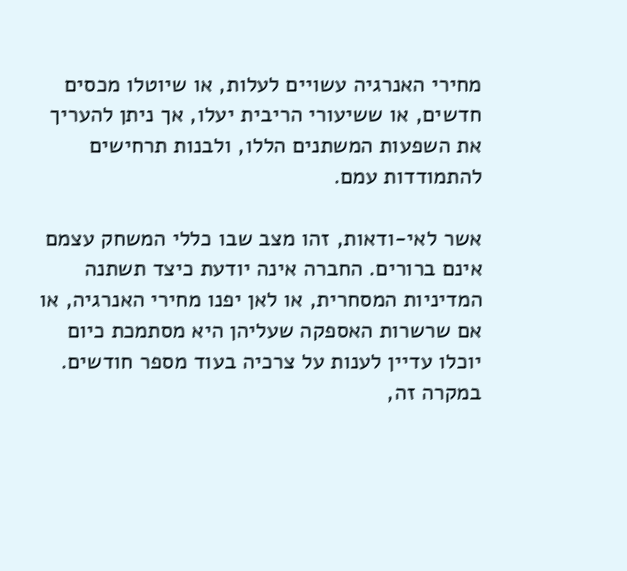מחירי האנרגיה עשויים לעלות, או שיוטלו מכסים חדשים, או ששיעורי הריבית יעלו, אך ניתן להעריך את השפעות המשתנים הללו, ולבנות תרחישים להתמודדות עמם.

אשר לאי-ודאות, זהו מצב שבו כללי המשחק עצמם אינם ברורים. החברה אינה יודעת כיצד תשתנה המדיניות המסחרית, או לאן יפנו מחירי האנרגיה, או אם שרשרות האספקה שעליהן היא מסתמכת כיום יוכלו עדיין לענות על צרכיה בעוד מספר חודשים. במקרה זה,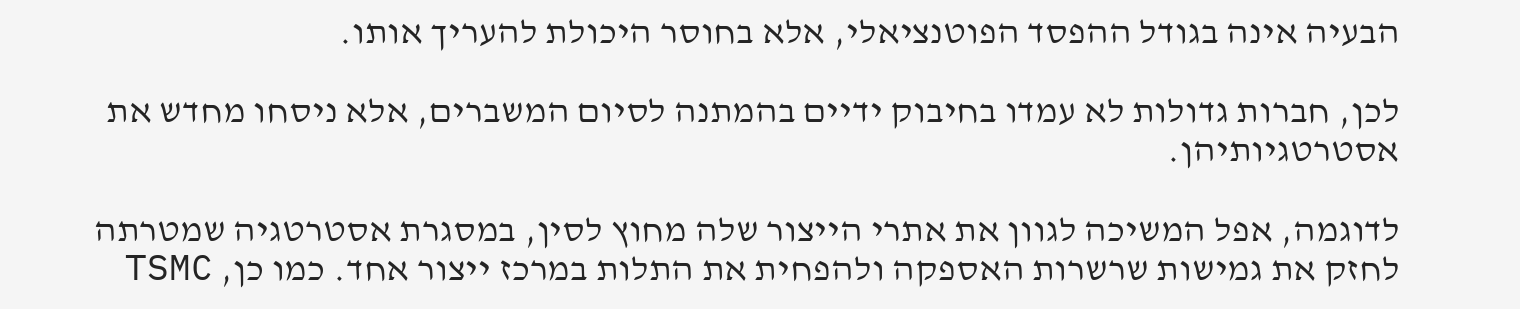הבעיה אינה בגודל ההפסד הפוטנציאלי, אלא בחוסר היכולת להעריך אותו.

לכן, חברות גדולות לא עמדו בחיבוק ידיים בהמתנה לסיום המשברים, אלא ניסחו מחדש את אסטרטגיותיהן.

לדוגמה, אפל המשיכה לגוון את אתרי הייצור שלה מחוץ לסין, במסגרת אסטרטגיה שמטרתה לחזק את גמישות שרשרות האספקה ולהפחית את התלות במרכז ייצור אחד. כמו כן, TSMC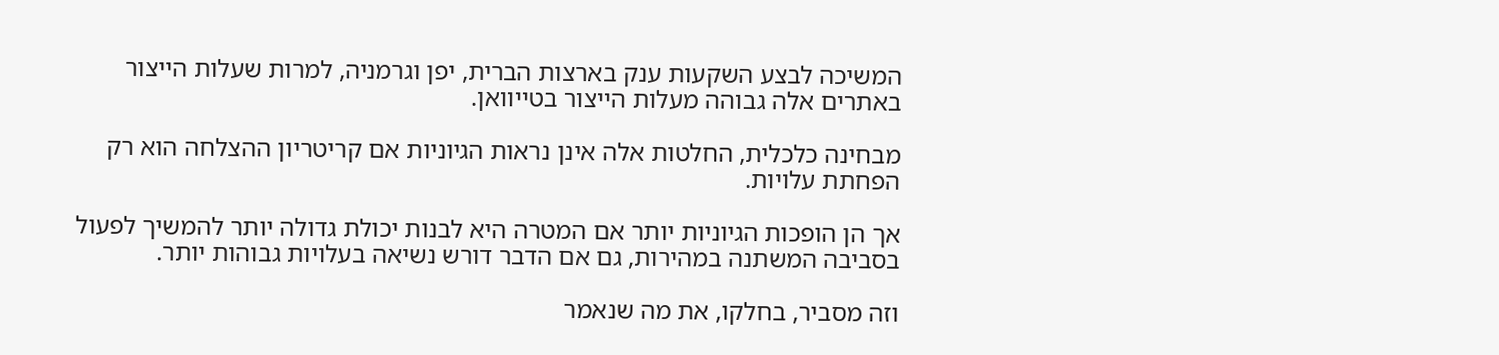המשיכה לבצע השקעות ענק בארצות הברית, יפן וגרמניה, למרות שעלות הייצור באתרים אלה גבוהה מעלות הייצור בטייוואן.

מבחינה כלכלית, החלטות אלה אינן נראות הגיוניות אם קריטריון ההצלחה הוא רק הפחתת עלויות.

אך הן הופכות הגיוניות יותר אם המטרה היא לבנות יכולת גדולה יותר להמשיך לפעול בסביבה המשתנה במהירות, גם אם הדבר דורש נשיאה בעלויות גבוהות יותר.

וזה מסביר, בחלקו, את מה שנאמר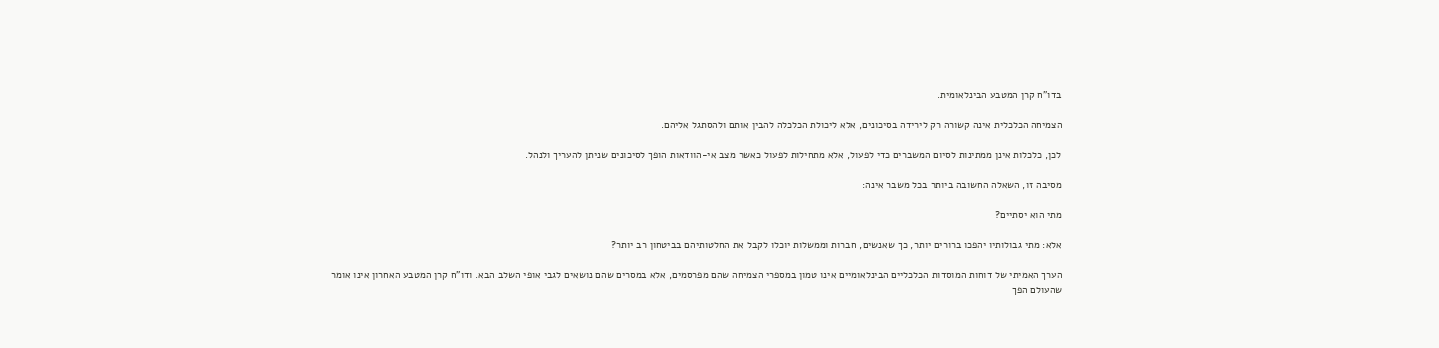בדו"ח קרן המטבע הבינלאומית.

הצמיחה הכלכלית אינה קשורה רק לירידה בסיכונים, אלא ליכולת הכלכלה להבין אותם ולהסתגל אליהם.

לכן, כלכלות אינן ממתינות לסיום המשברים כדי לפעול, אלא מתחילות לפעול כאשר מצב אי-הוודאות הופך לסיכונים שניתן להעריך ולנהל.

מסיבה זו, השאלה החשובה ביותר בכל משבר אינה:

מתי הוא יסתיים?

אלא: מתי גבולותיו יהפכו ברורים יותר, כך שאנשים, חברות וממשלות יוכלו לקבל את החלטותיהם בביטחון רב יותר?

הערך האמיתי של דוחות המוסדות הכלכליים הבינלאומיים אינו טמון במספרי הצמיחה שהם מפרסמים, אלא במסרים שהם נושאים לגבי אופי השלב הבא. ודו"ח קרן המטבע האחרון אינו אומר שהעולם הפך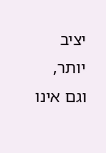יציב יותר, וגם אינו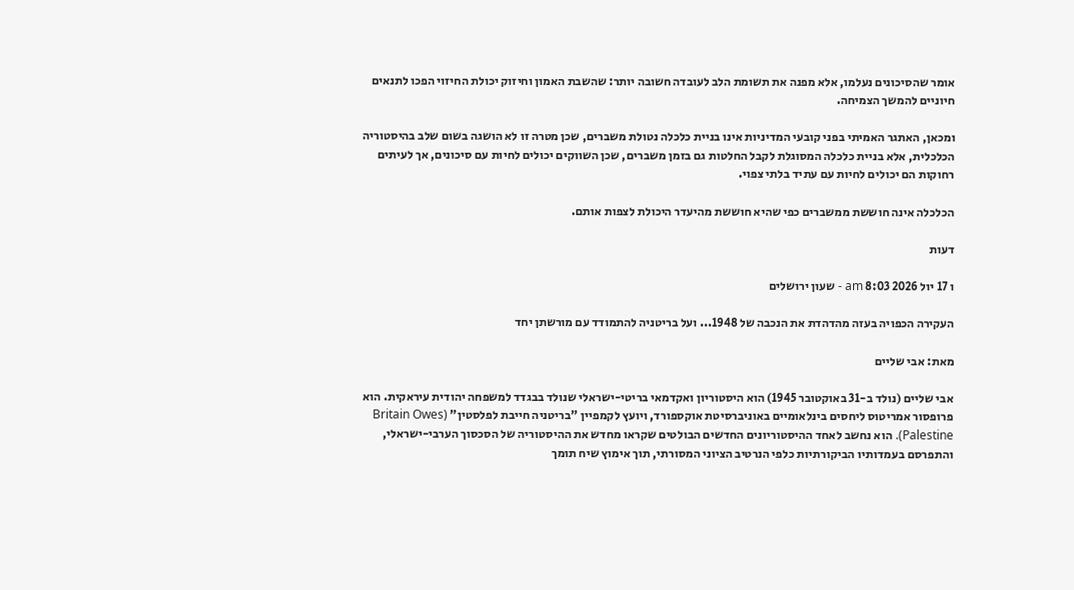אומר שהסיכונים נעלמו, אלא מפנה את תשומת הלב לעובדה חשובה יותר: שהשבת האמון וחיזוק יכולת החיזוי הפכו לתנאים חיוניים להמשך הצמיחה.

ומכאן, האתגר האמיתי בפני קובעי המדיניות אינו בניית כלכלה נטולת משברים, שכן מטרה זו לא הושגה בשום שלב בהיסטוריה הכלכלית, אלא בניית כלכלה המסוגלת לקבל החלטות גם בזמן משברים, שכן השווקים יכולים לחיות עם סיכונים, אך לעיתים רחוקות הם יכולים לחיות עם עתיד בלתי צפוי.

הכלכלה אינה חוששת ממשברים כפי שהיא חוששת מהיעדר היכולת לצפות אותם.

דעות

ו 17 יול 2026 8:03 am - שעון ירושלים

העקירה הכפויה בעזה מהדהדת את הנכבה של 1948... ועל בריטניה להתמודד עם מורשתן יחד

מאת: אבי שליים

אבי שליים (נולד ב-31 באוקטובר 1945) הוא היסטוריון ואקדמאי בריטי-ישראלי שנולד בבגדד למשפחה יהודית עיראקית. הוא פרופסור אמריטוס ליחסים בינלאומיים באוניברסיטת אוקספורד, ויועץ לקמפיין "בריטניה חייבת לפלסטין" (Britain Owes Palestine). הוא נחשב לאחד ההיסטוריונים החדשים הבולטים שקראו מחדש את ההיסטוריה של הסכסוך הערבי-ישראלי, והתפרסם בעמדותיו הביקורתיות כלפי הנרטיב הציוני המסורתי, תוך אימוץ שיח תומך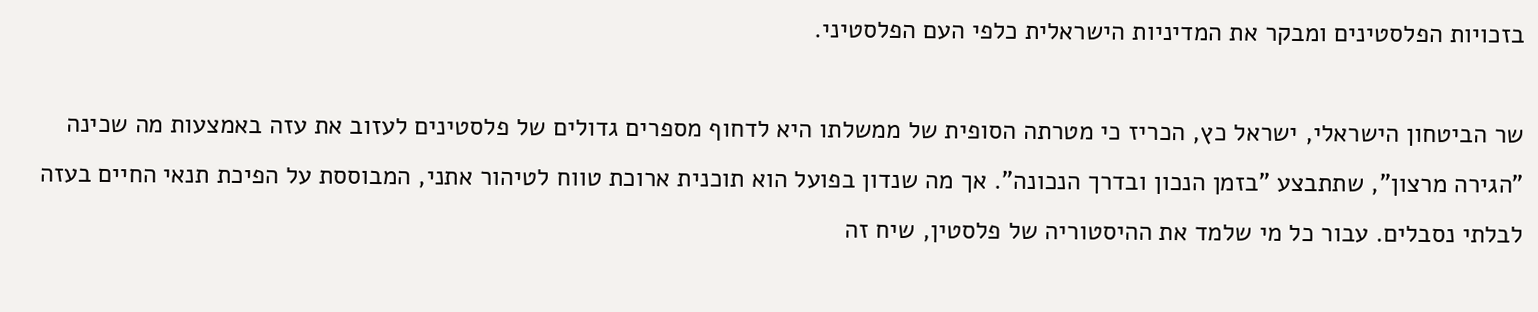בזכויות הפלסטינים ומבקר את המדיניות הישראלית כלפי העם הפלסטיני.

שר הביטחון הישראלי, ישראל כץ, הכריז כי מטרתה הסופית של ממשלתו היא לדחוף מספרים גדולים של פלסטינים לעזוב את עזה באמצעות מה שכינה "הגירה מרצון", שתתבצע "בזמן הנכון ובדרך הנכונה". אך מה שנדון בפועל הוא תוכנית ארוכת טווח לטיהור אתני, המבוססת על הפיכת תנאי החיים בעזה לבלתי נסבלים. עבור כל מי שלמד את ההיסטוריה של פלסטין, שיח זה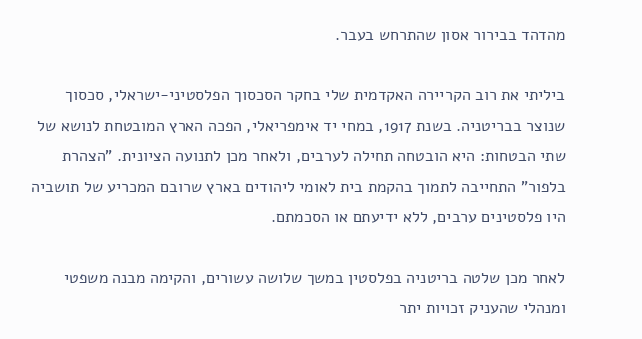מהדהד בבירור אסון שהתרחש בעבר.

ביליתי את רוב הקריירה האקדמית שלי בחקר הסכסוך הפלסטיני-ישראלי, סכסוך שנוצר בבריטניה. בשנת 1917, במחי יד אימפריאלי, הפכה הארץ המובטחת לנושא של שתי הבטחות: היא הובטחה תחילה לערבים, ולאחר מכן לתנועה הציונית. "הצהרת בלפור" התחייבה לתמוך בהקמת בית לאומי ליהודים בארץ שרובם המכריע של תושביה היו פלסטינים ערבים, ללא ידיעתם או הסכמתם.

לאחר מכן שלטה בריטניה בפלסטין במשך שלושה עשורים, והקימה מבנה משפטי ומנהלי שהעניק זכויות יתר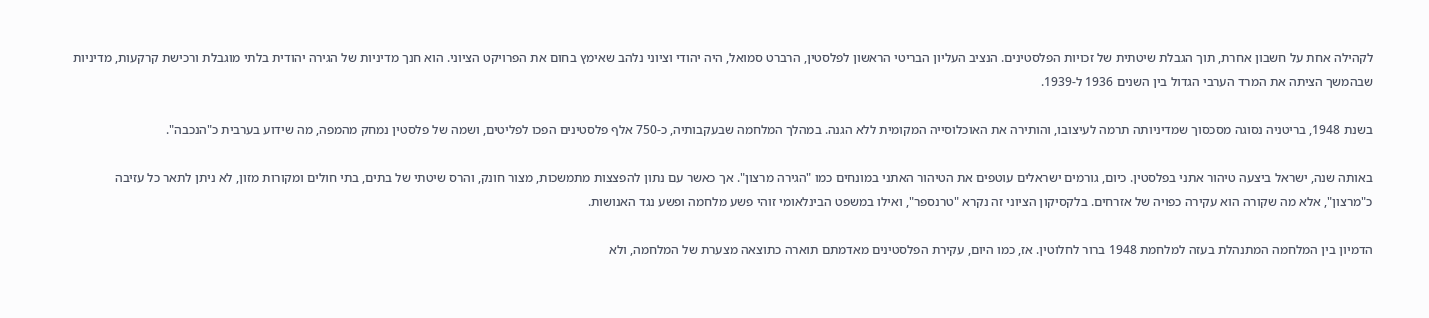לקהילה אחת על חשבון אחרת, תוך הגבלת שיטתית של זכויות הפלסטינים. הנציב העליון הבריטי הראשון לפלסטין, הרברט סמואל, היה יהודי וציוני נלהב שאימץ בחום את הפרויקט הציוני. הוא חנך מדיניות של הגירה יהודית בלתי מוגבלת ורכישת קרקעות, מדיניות שבהמשך הציתה את המרד הערבי הגדול בין השנים 1936 ל-1939.

בשנת 1948, בריטניה נסוגה מסכסוך שמדיניותה תרמה לעיצובו, והותירה את האוכלוסייה המקומית ללא הגנה. במהלך המלחמה שבעקבותיה, כ-750 אלף פלסטינים הפכו לפליטים, ושמה של פלסטין נמחק מהמפה, מה שידוע בערבית כ"הנכבה".

באותה שנה, ישראל ביצעה טיהור אתני בפלסטין. כיום, גורמים ישראלים עוטפים את הטיהור האתני במונחים כמו "הגירה מרצון". אך כאשר עם נתון להפצצות מתמשכות, מצור חונק, והרס שיטתי של בתים, בתי חולים ומקורות מזון, לא ניתן לתאר כל עזיבה כ"מרצון", אלא מה שקורה הוא עקירה כפויה של אזרחים. בלקסיקון הציוני זה נקרא "טרנספר", ואילו במשפט הבינלאומי זוהי פשע מלחמה ופשע נגד האנושות.

הדמיון בין המלחמה המתנהלת בעזה למלחמת 1948 ברור לחלוטין. אז, כמו היום, עקירת הפלסטינים מאדמתם תוארה כתוצאה מצערת של המלחמה, ולא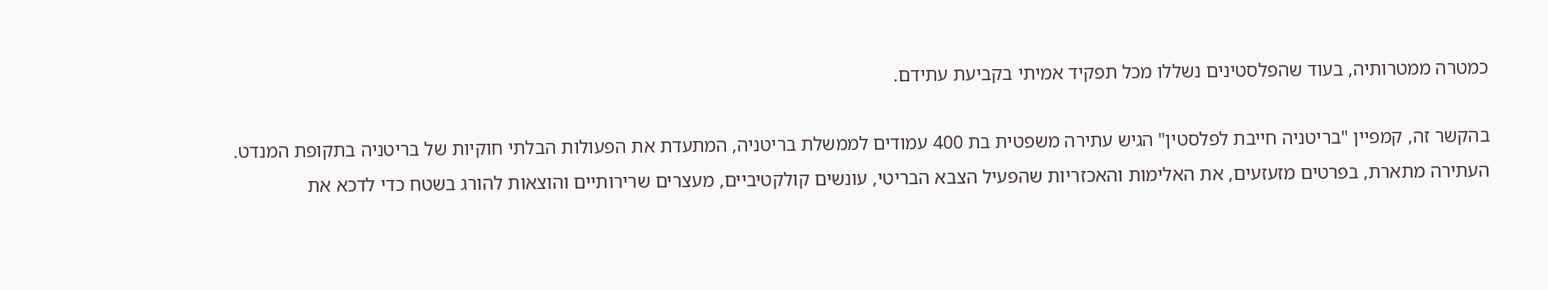כמטרה ממטרותיה, בעוד שהפלסטינים נשללו מכל תפקיד אמיתי בקביעת עתידם.

בהקשר זה, קמפיין "בריטניה חייבת לפלסטין" הגיש עתירה משפטית בת 400 עמודים לממשלת בריטניה, המתעדת את הפעולות הבלתי חוקיות של בריטניה בתקופת המנדט. העתירה מתארת, בפרטים מזעזעים, את האלימות והאכזריות שהפעיל הצבא הבריטי, עונשים קולקטיביים, מעצרים שרירותיים והוצאות להורג בשטח כדי לדכא את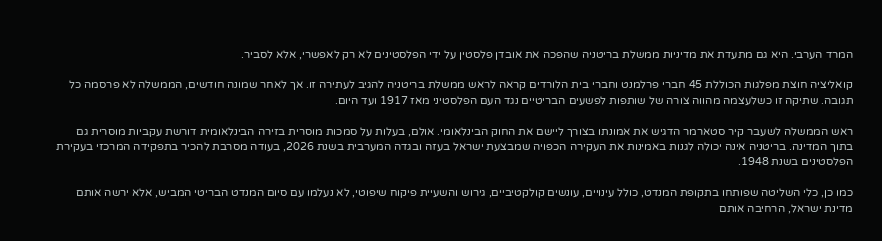המרד הערבי. היא גם מתעדת את מדיניות ממשלת בריטניה שהפכה את אובדן פלסטין על ידי הפלסטינים לא רק לאפשרי, אלא לסביר.

קואליציה חוצת מפלגות הכוללת 45 חברי פרלמנט וחברי בית הלורדים קראה לראש ממשלת בריטניה להגיב לעתירה זו. אך לאחר שמונה חודשים, הממשלה לא פרסמה כל תגובה. שתיקה זו כשלעצמה מהווה צורה של שותפות לפשעים הבריטיים נגד העם הפלסטיני מאז 1917 ועד היום.

ראש הממשלה לשעבר קיר סטארמר הדגיש את אמונתו בצורך ליישם את החוק הבינלאומי. אולם, בעלות על סמכות מוסרית בזירה הבינלאומית דורשת עקביות מוסרית גם בתוך המדינה. בריטניה אינה יכולה לגנות באמינות את העקירה הכפויה שמבצעת ישראל בעזה ובגדה המערבית בשנת 2026, בעודה מסרבת להכיר בתפקידה המרכזי בעקירת הפלסטינים בשנת 1948.

כמו כן, כלי השליטה שפותחו בתקופת המנדט, כולל עינויים, עונשים קולקטיביים, גירוש והשעיית פיקוח שיפוטי, לא נעלמו עם סיום המנדט הבריטי המביש, אלא ירשה אותם מדינת ישראל, הרחיבה אותם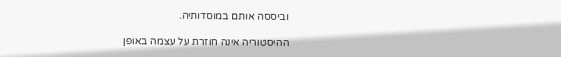וביססה אותם במוסדותיה.

ההיסטוריה אינה חוזרת על עצמה באופן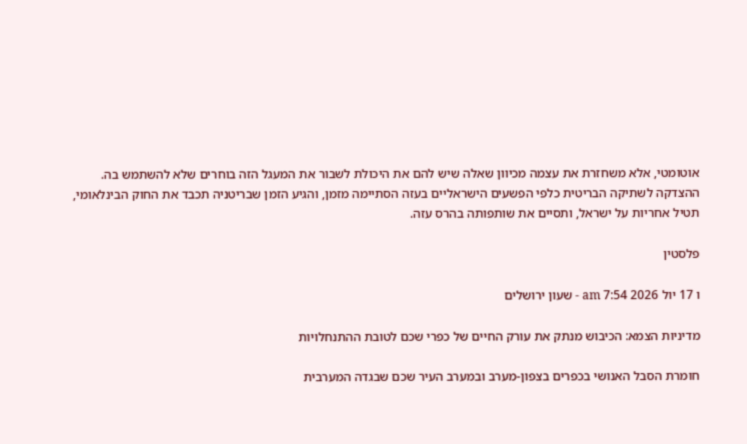אוטומטי, אלא משחזרת את עצמה מכיוון שאלה שיש להם את היכולת לשבור את המעגל הזה בוחרים שלא להשתמש בה. ההצדקה לשתיקה הבריטית כלפי הפשעים הישראליים בעזה הסתיימה מזמן, והגיע הזמן שבריטניה תכבד את החוק הבינלאומי, תטיל אחריות על ישראל, ותסיים את שותפותה בהרס עזה.

פלסטין

ו 17 יול 2026 7:54 am - שעון ירושלים

מדיניות הצמא: הכיבוש מנתק את עורק החיים של כפרי שכם לטובת ההתנחלויות

חומרת הסבל האנושי בכפרים בצפון-מערב ובמערב העיר שכם שבגדה המערבית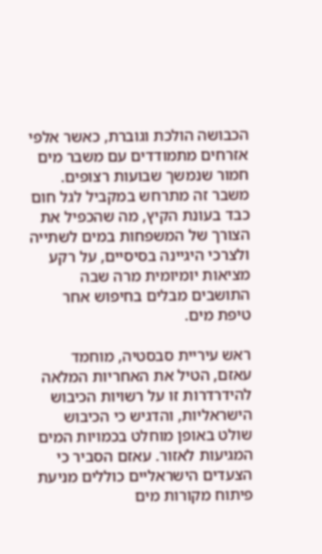הכבושה הולכת וגוברת, כאשר אלפי אזרחים מתמודדים עם משבר מים חמור שנמשך שבועות רצופים. משבר זה מתרחש במקביל לגל חום כבד בעונת הקיץ, מה שהכפיל את הצורך של המשפחות במים לשתייה ולצרכי היגיינה בסיסיים, על רקע מציאות יומיומית מרה שבה התושבים מבלים בחיפוש אחר טיפת מים.

ראש עיריית סבסטיה, מוחמד עאזם, הטיל את האחריות המלאה להידרדרות זו על רשויות הכיבוש הישראליות, והדגיש כי הכיבוש שולט באופן מוחלט בכמויות המים המגיעות לאזור. עאזם הסביר כי הצעדים הישראליים כוללים מניעת פיתוח מקורות מים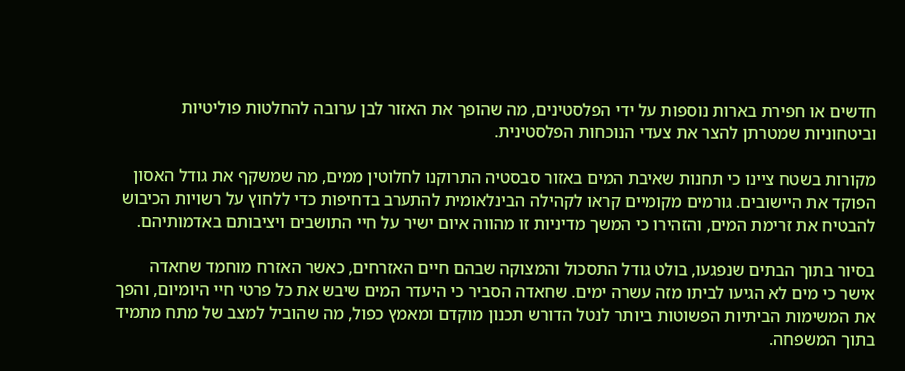חדשים או חפירת בארות נוספות על ידי הפלסטינים, מה שהופך את האזור לבן ערובה להחלטות פוליטיות וביטחוניות שמטרתן להצר את צעדי הנוכחות הפלסטינית.

מקורות בשטח ציינו כי תחנות שאיבת המים באזור סבסטיה התרוקנו לחלוטין ממים, מה שמשקף את גודל האסון הפוקד את היישובים. גורמים מקומיים קראו לקהילה הבינלאומית להתערב בדחיפות כדי ללחוץ על רשויות הכיבוש להבטיח את זרימת המים, והזהירו כי המשך מדיניות זו מהווה איום ישיר על חיי התושבים ויציבותם באדמותיהם.

בסיור בתוך הבתים שנפגעו, בולט גודל התסכול והמצוקה שבהם חיים האזרחים, כאשר האזרח מוחמד שחאדה אישר כי מים לא הגיעו לביתו מזה עשרה ימים. שחאדה הסביר כי היעדר המים שיבש את כל פרטי חיי היומיום, והפך את המשימות הביתיות הפשוטות ביותר לנטל הדורש תכנון מוקדם ומאמץ כפול, מה שהוביל למצב של מתח מתמיד בתוך המשפחה.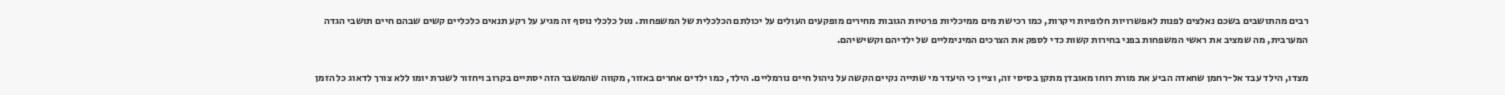רבים מהתושבים בשכם נאלצים לפנות לאפשרויות חלופיות ויקרות, כמו רכישת מים ממיכליות פרטיות הגובות מחירים מופקעים העולים על יכולתם הכלכלית של המשפחות. נטל כלכלי נוסף זה מגיע על רקע תנאים כלכליים קשים שבהם חיים תושבי הגדה המערבית, מה שמציב את ראשי המשפחות בפני בחירות קשות כדי לספק את הצרכים המינימליים של ילדיהם וקשישיהם.

מצדו, הילד עבד אל-רחמן שחאדה הביע את מורת רוחו מאובדן מתקן בסיסי זה, וציין כי היעדר מי שתייה נקיים הקשה על ניהול חיים נורמליים. הילד, כמו ילדים אחרים באזור, מקווה שהמשבר הזה יסתיים בקרוב ויחזור לשגרת יומו ללא צורך לדאוג כל הזמן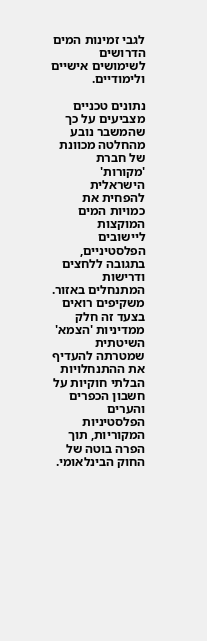לגבי זמינות המים הדרושים לשימושים אישיים ולימודיים.

נתונים טכניים מצביעים על כך שהמשבר נובע מהחלטה מכוונת של חברת 'מקורות' הישראלית להפחית את כמויות המים המוקצות ליישובים הפלסטיניים, בתגובה ללחצים ודרישות המתנחלים באזור. משקיפים רואים בצעד זה חלק ממדיניות 'הצמא' השיטתית שמטרתה להעדיף את ההתנחלויות הבלתי חוקיות על חשבון הכפרים והערים הפלסטיניות המקוריות, תוך הפרה בוטה של החוק הבינלאומי.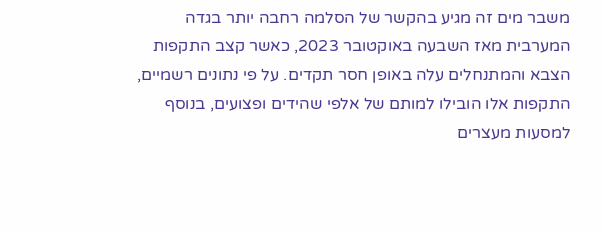משבר מים זה מגיע בהקשר של הסלמה רחבה יותר בגדה המערבית מאז השבעה באוקטובר 2023, כאשר קצב התקפות הצבא והמתנחלים עלה באופן חסר תקדים. על פי נתונים רשמיים, התקפות אלו הובילו למותם של אלפי שהידים ופצועים, בנוסף למסעות מעצרים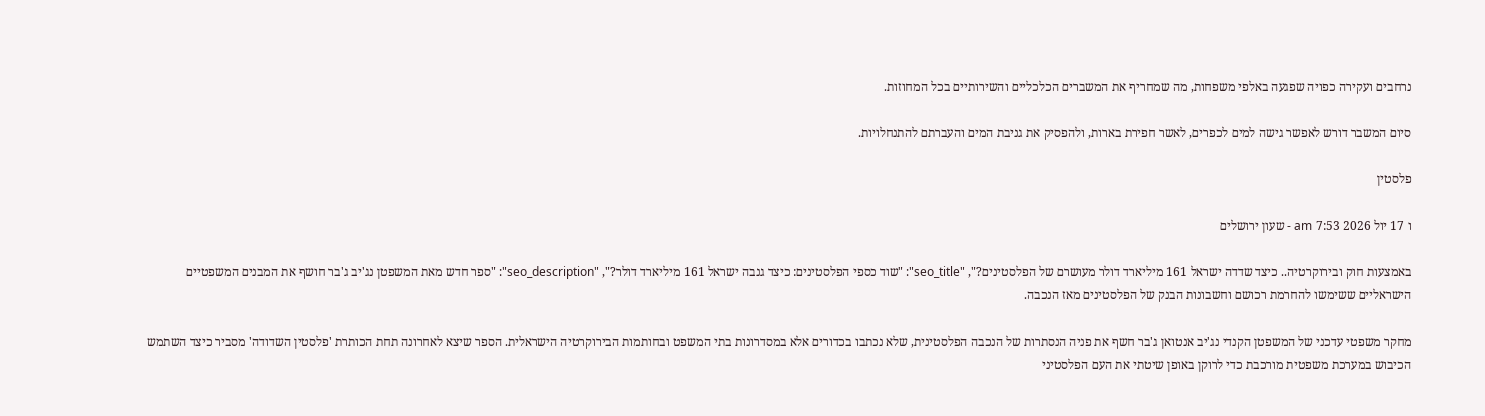נרחבים ועקירה כפויה שפגעה באלפי משפחות, מה שמחריף את המשברים הכלכליים והשירותיים בכל המחוזות.

סיום המשבר דורש לאפשר גישה למים לכפרים, לאשר חפירת בארות, ולהפסיק את גניבת המים והעברתם להתנחלויות.

פלסטין

ו 17 יול 2026 7:53 am - שעון ירושלים

באמצעות חוק ובירוקרטיה.. כיצד שדדה ישראל 161 מיליארד דולר מעושרם של הפלסטינים?", "seo_title": "שוד כספי הפלסטינים: כיצד גנבה ישראל 161 מיליארד דולר?", "seo_description": "ספר חדש מאת המשפטן נג'יב ג'בר חושף את המבנים המשפטיים הישראליים ששימשו להחרמת רכושם וחשבונות הבנק של הפלסטינים מאז הנכבה.

מחקר משפטי עדכני של המשפטן הקנדי נג'יב אנטואן ג'בר חשף את פניה הנסתרות של הנכבה הפלסטינית, שלא נכתבו בכדורים אלא במסדרונות בתי המשפט ובחותמות הבירוקרטיה הישראלית. הספר שיצא לאחרונה תחת הכותרת 'פלסטין השדודה' מסביר כיצד השתמש הכיבוש במערכת משפטית מורכבת כדי לרוקן באופן שיטתי את העם הפלסטיני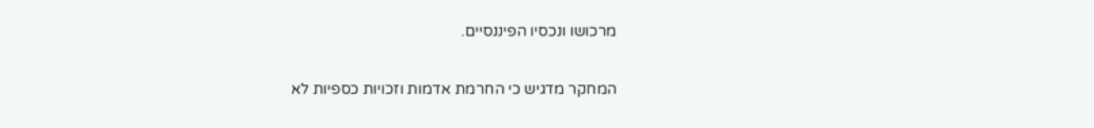מרכושו ונכסיו הפיננסיים.

המחקר מדגיש כי החרמת אדמות וזכויות כספיות לא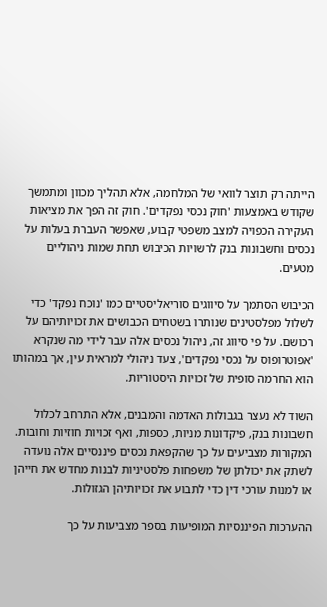הייתה רק תוצר לוואי של המלחמה, אלא תהליך מכוון ומתמשך שקודש באמצעות 'חוק נכסי נפקדים'. חוק זה הפך את מציאות העקירה הכפויה למצב משפטי קבוע, שאפשר העברת בעלות על נכסים וחשבונות בנק לרשויות הכיבוש תחת שמות ניהוליים מטעים.

הכיבוש הסתמך על סיווגים סוריאליסטיים כמו 'נוכח נפקד' כדי לשלול מפלסטינים שנותרו בשטחים הכבושים את זכויותיהם על רכושם. על פי סיווג זה, ניהול נכסים אלה עבר לידי מה שנקרא 'אפוטרופוס על נכסי נפקדים', צעד ניהולי למראית עין, אך במהותו הוא החרמה סופית של זכויות היסטוריות.

השוד לא נעצר בגבולות האדמה והמבנים, אלא התרחב לכלול חשבונות בנק, פיקדונות מניות, כספות, ואף זכויות חוזיות וחובות. המקורות מצביעים על כך שהקפאת נכסים פיננסיים אלה נועדה לשתק את יכולתן של משפחות פלסטיניות לבנות מחדש את חייהן או למנות עורכי דין כדי לתבוע את זכויותיהן הגזולות.

ההערכות הפיננסיות המופיעות בספר מצביעות על כך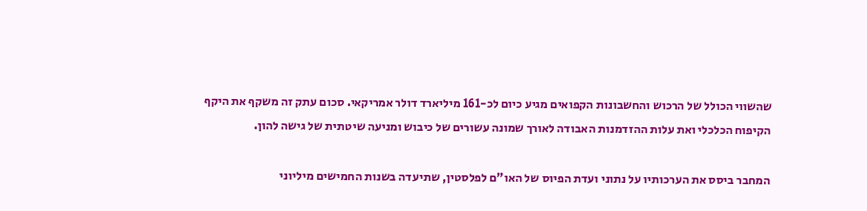שהשווי הכולל של הרכוש והחשבונות הקפואים מגיע כיום לכ-161 מיליארד דולר אמריקאי. סכום עתק זה משקף את היקף הקיפוח הכלכלי ואת עלות ההזדמנות האבודה לאורך שמונה עשורים של כיבוש ומניעה שיטתית של גישה להון.

המחבר ביסס את הערכותיו על נתוני ועדת הפיוס של האו"ם לפלסטין, שתיעדה בשנות החמישים מיליוני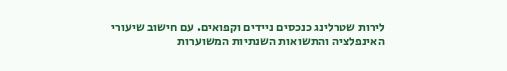לירות שטרלינג כנכסים ניידים וקפואים. עם חישוב שיעורי האינפלציה והתשואות השנתיות המשוערות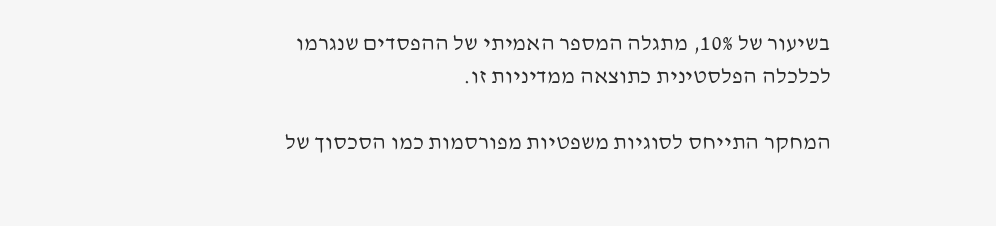בשיעור של 10%, מתגלה המספר האמיתי של ההפסדים שנגרמו לכלכלה הפלסטינית כתוצאה ממדיניות זו.

המחקר התייחס לסוגיות משפטיות מפורסמות כמו הסכסוך של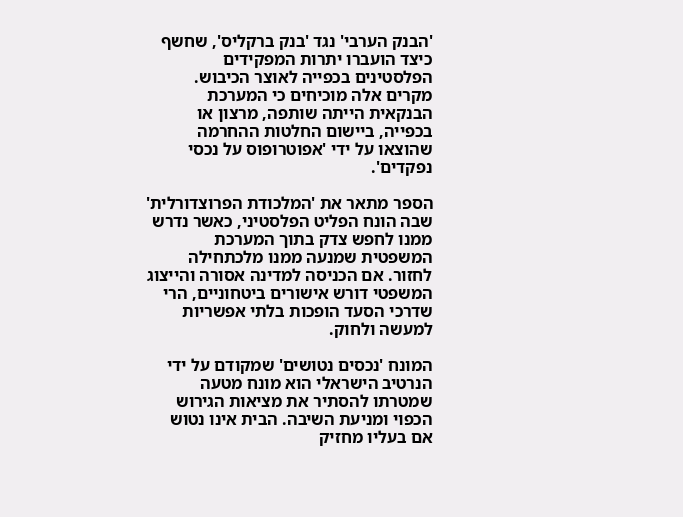'הבנק הערבי' נגד 'בנק ברקליס', שחשף כיצד הועברו יתרות המפקידים הפלסטינים בכפייה לאוצר הכיבוש. מקרים אלה מוכיחים כי המערכת הבנקאית הייתה שותפה, מרצון או בכפייה, ביישום החלטות ההחרמה שהוצאו על ידי 'אפוטרופוס על נכסי נפקדים'.

הספר מתאר את 'המלכודת הפרוצדורלית' שבה הונח הפליט הפלסטיני, כאשר נדרש ממנו לחפש צדק בתוך המערכת המשפטית שמנעה ממנו מלכתחילה לחזור. אם הכניסה למדינה אסורה והייצוג המשפטי דורש אישורים ביטחוניים, הרי שדרכי הסעד הופכות בלתי אפשריות למעשה ולחוק.

המונח 'נכסים נטושים' שמקודם על ידי הנרטיב הישראלי הוא מונח מטעה שמטרתו להסתיר את מציאות הגירוש הכפוי ומניעת השיבה. הבית אינו נטוש אם בעליו מחזיק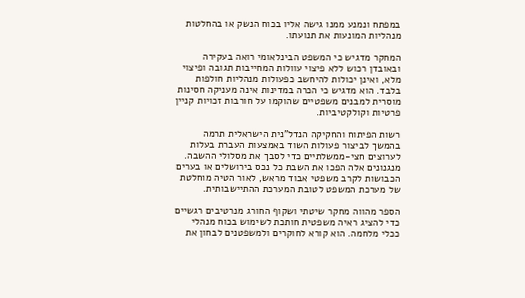במפתח ונמנע ממנו גישה אליו בכוח הנשק או בהחלטות מנהליות המונעות את תנועתו.

המחקר מדגיש כי המשפט הבינלאומי רואה בעקירה ובאובדן רכוש ללא פיצוי עוולות המחייבות תגובה ופיצוי מלא, ואינן יכולות להיחשב כפעולות מנהליות חולפות בלבד. הוא מדגיש כי הכרה במדינות אינה מעניקה חסינות מוסרית למבנים משפטיים שהוקמו על חורבות זכויות קניין פרטיות וקולקטיביות.

רשות הפיתוח והחקיקה הנדל"נית הישראלית תרמה בהמשך לביצור פעולות השוד באמצעות העברת בעלות לערוצים חצי-ממשלתיים כדי לסבך את מסלולי ההשבה. מנגנונים אלה הפכו את השבת כל נכס בירושלים או בערים הכבושות לקרב משפטי אבוד מראש, לאור הטיה מוחלטת של מערכת המשפט לטובת המערכת ההתיישבותית.

הספר מהווה מחקר שיטתי ושקוף החורג מנרטיבים רגשיים כדי להציג ראיה משפטית חותכת לשימוש בכוח מנהלי ככלי מלחמה. הוא קורא לחוקרים ולמשפטנים לבחון את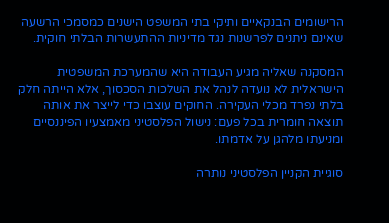הרישומים הבנקאיים ותיקי בתי המשפט הישנים כמסמכי הרשעה שאינם ניתנים לפרשנות נגד מדיניות ההתעשרות הבלתי חוקית.

המסקנה שאליה מגיע העבודה היא שהמערכת המשפטית הישראלית לא נועדה לנהל את השלכות הסכסוך, אלא הייתה חלק בלתי נפרד מכלי העקירה. החוקים עוצבו כדי לייצר את אותה תוצאה חומרית בכל פעם: נישול הפלסטיני מאמצעיו הפיננסיים ומניעתו מלהגן על אדמתו.

סוגיית הקניין הפלסטיני נותרה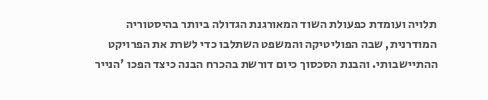תלויה ועומדת כפעולת השוד המאורגנת הגדולה ביותר בהיסטוריה המודרנית, שבה הפוליטיקה והמשפט השתלבו כדי לשרת את הפרויקט ההתיישבותי. והבנת הסכסוך כיום דורשת בהכרח הבנה כיצד הפכו 'הנייר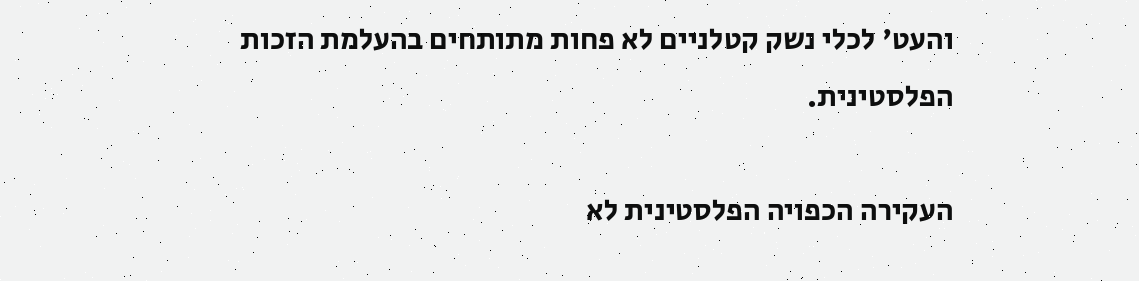והעט' לכלי נשק קטלניים לא פחות מתותחים בהעלמת הזכות הפלסטינית.

העקירה הכפויה הפלסטינית לא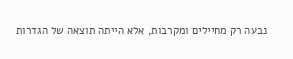נבעה רק מחיילים ומקרבות, אלא הייתה תוצאה של הגדרות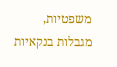משפטיות, מגבלות בנקאיות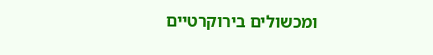ומכשולים בירוקרטיים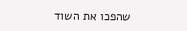שהפכו את השוד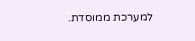למערכת ממוסדת.